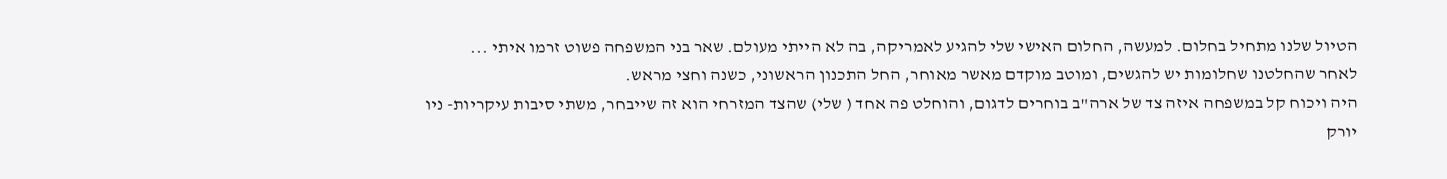הטיול שלנו מתחיל בחלום. למעשה, החלום האישי שלי להגיע לאמריקה, בה לא הייתי מעולם. שאר בני המשפחה פשוט זרמו איתי ...
לאחר שהחלטנו שחלומות יש להגשים, ומוטב מוקדם מאשר מאוחר, החל התכנון הראשוני, כשנה וחצי מראש.
היה ויכוח קל במשפחה איזה צד של ארה"ב בוחרים לדגום, והוחלט פה אחד ( שלי) שהצד המזרחי הוא זה שייבחר, משתי סיבות עיקריות- ניו יורק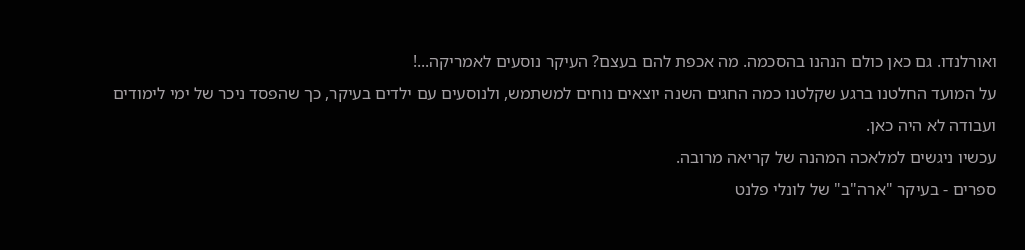ואורלנדו. גם כאן כולם הנהנו בהסכמה. מה אכפת להם בעצם? העיקר נוסעים לאמריקה...!
על המועד החלטנו ברגע שקלטנו כמה החגים השנה יוצאים נוחים למשתמש, ולנוסעים עם ילדים בעיקר, כך שהפסד ניכר של ימי לימודים ועבודה לא היה כאן.
עכשיו ניגשים למלאכה המהנה של קריאה מרובה.
ספרים - בעיקר "ארה"ב" של לונלי פלנט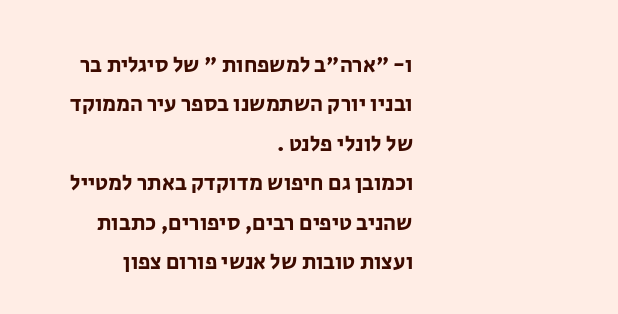ו- "ארה"ב למשפחות " של סיגלית בר ובניו יורק השתמשנו בספר עיר הממוקד של לונלי פלנט .
וכמובן גם חיפוש מדוקדק באתר למטייל שהניב טיפים רבים, סיפורים, כתבות ועצות טובות של אנשי פורום צפון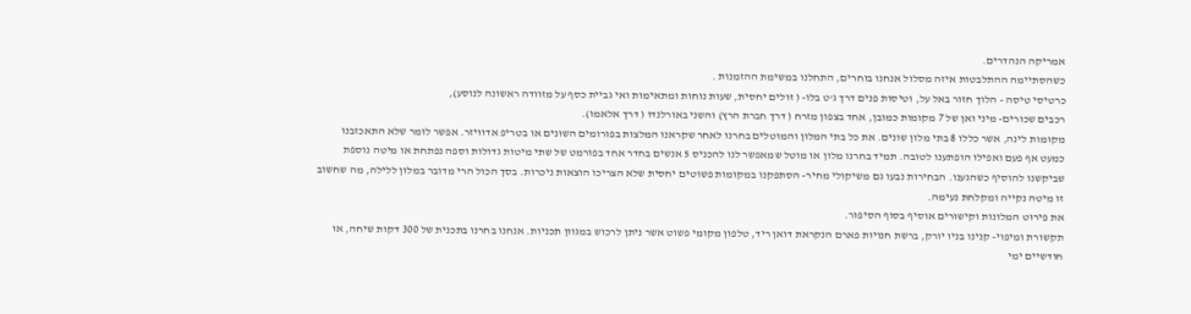אמריקה הנהדרים.
כשהסתיימה ההתלבטות איזה מסלול אנחנו בוחרים, התחלנו במשימת ההזמנות .
כרטיסי טיסה - הלוך חזור באל על, וטיסות פנים דרך ג'ט בלו- ( זולים יחסית, שעות נוחות ומתאימות ואי גביית כסף על מזוודה ראשונה לנוסע),
רכבים שכורים- מיני ואן של 7 מקומות כמובן, אחד בצפון מזרח ( דרך חברת הרץ) והשני באורלנדו ( דרך אלאמו).
מקומות לינה, אשר כללו 8 בתי מלון שונים. את כל בתי המלון והמוטלים בחרנו לאחר שקראנו המלצות בפורומים השונים או בטריפ אדוויזר. אפשר לומר שלא התאכזבנו כמעט אף פעם ואפילו הופתענו לטובה. תמיד בחרנו מלון או מוטל שמאפשר לנו להכניס 5 אנשים בחדר אחד בפורמט של שתי מיטות גדולות וספה נפתחת או מיטה נוספת שביקשנו להוסיף כשהגענו. הבחירות נבעו גם משיקולי מחיר- הסתפקנו במקומות פשוטים יחסית שלא הצריכו הוצאות ניכרות. בסך הכול הרי מדובר במלון ללילה, מה שחשוב זו מיטה נקייה ומקלחת נעימה.
את פירוט המלונות וקישורים אוסיף בסוף הסיפור.
תקשורת ומיפוי- קנינו בניו יורק, ברשת חנויות פארם הנקראת דואן ריד, טלפון מקומי פשוט אשר ניתן לרכוש במגוון תכניות. אנחנו בחרנו בתכנית של 300 דקות שיחה, או חודשיים ימי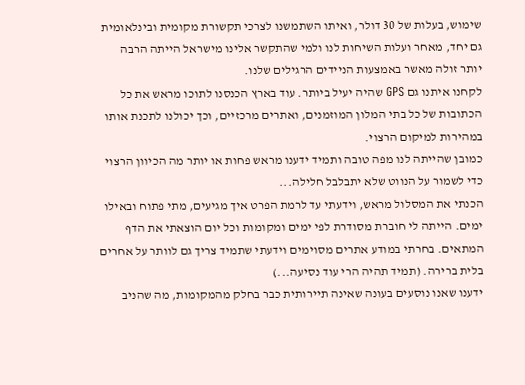שימוש, בעלות של 30 דולר, ואיתו השתמשנו לצרכי תקשורת מקומית ובינלאומית גם יחד, מאחר ועלות השיחות לנו ולמי שהתקשר אלינו מישראל הייתה הרבה יותר זולה מאשר באמצעות הניידים הרגילים שלנו.
לקחנו איתנו גם GPS שהיה יעיל ביותר. עוד בארץ הכנסנו לתוכו מראש את כל הכתובות של כל בתי המלון המוזמנים, ואתרים מרכזיים, וכך יכולנו לתכנת אותו במהירות למיקום הרצוי.
כמובן שהייתה לנו מפה טובה ותמיד ידענו מראש פחות או יותר מה הכיוון הרצוי כדי לשמור על הנווט שלא יתבלבל חלילה...
הכנתי את המסלול מראש, וידעתי עד לרמת הפרט איך מגיעים, מתי פתוח ובאילו ימים. הייתה לי חוברת מסודרת לפי ימים ומקומות וכל יום הוצאתי את הדף המתאים. בחרתי במודע אתרים מסוימים וידעתי שתמיד צריך גם לוותר על אחרים בלית ברירה. (תמיד תהיה הרי עוד נסיעה...)
ידענו שאנו נוסעים בעונה שאינה תיירותית כבר בחלק מהמקומות, מה שהניב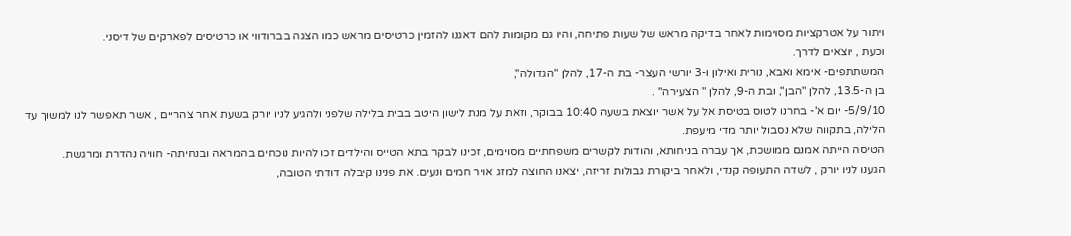ויתור על אטרקציות מסוימות לאחר בדיקה מראש של שעות פתיחה, והיו גם מקומות להם דאגנו להזמין כרטיסים מראש כמו הצגה בברודווי או כרטיסים לפארקים של דיסני.
וכעת , יוצאים לדרך.
המשתתפים- אימא ואבא, נורית ואילון ו-3 יורשי העצר- בת ה-17, להלן "הגדולה",
בן ה-13.5, להלן "הבן", ובת ה-9, להלן " הצעירה" .
5/9/10- יום א'- בחרנו לטוס בטיסת אל על אשר יוצאת בשעה 10:40 בבוקר, וזאת על מנת לישון היטב בבית בלילה שלפני ולהגיע לניו יורק בשעת אחר צהריים , אשר תאפשר לנו למשוך עד הלילה, בתקווה שלא נסבול יותר מדי מיעפת.
הטיסה הייתה אמנם ממושכת, אך עברה בניחותא, והודות לקשרים משפחתיים מסוימים, זכינו לבקר בתא הטייס והילדים זכו להיות נוכחים בהמראה ובנחיתה- חוויה נהדרת ומרגשת.
הגענו לניו יורק , לשדה התעופה קנדי, ולאחר ביקורת גבולות זריזה, יצאנו החוצה למזג אויר חמים ונעים. את פנינו קיבלה דודתי הטובה,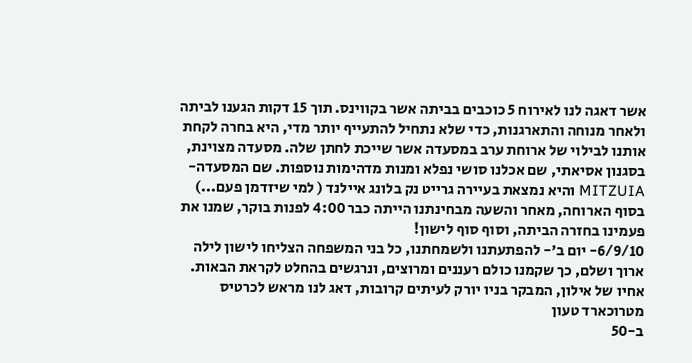אשר דאגה לנו לאירוח 5 כוכבים בביתה אשר בקווינס. תוך 15 דקות הגענו לביתה ולאחר מנוחה והתארגנות, כדי שלא נתחיל להתעייף יותר מדי, היא בחרה לקחת אותנו לבילוי של ארוחת ערב במסעדה אשר שייכת לחתן שלה. מסעדה מצוינת, בסגנון אסיאתי, שם אכלנו סושי נפלא ומנות מדהימות נוספות. שם המסעדה- MITZUIA והיא נמצאת בעיירה גרייט נק בלונג איילנד ( למי שיזדמן פעם...)
בסוף הארוחה, מאחר והשעה מבחינתנו הייתה כבר 4:00 לפנות בוקר, שמנו את פעמינו בחזרה הביתה, וסוף סוף לישון!
6/9/10- יום ב'- להפתעתנו ולשמחתנו, כל בני המשפחה הצליחו לישון לילה ארוך ושלם, כך שקמנו כולם רעננים ומרוצים, ונרגשים בהחלט לקראת הבאות.
אחיו של אילון, המבקר בניו יורק לעיתים קרובות, דאג לנו מראש לכרטיס מטרוכארד טעון
ב-50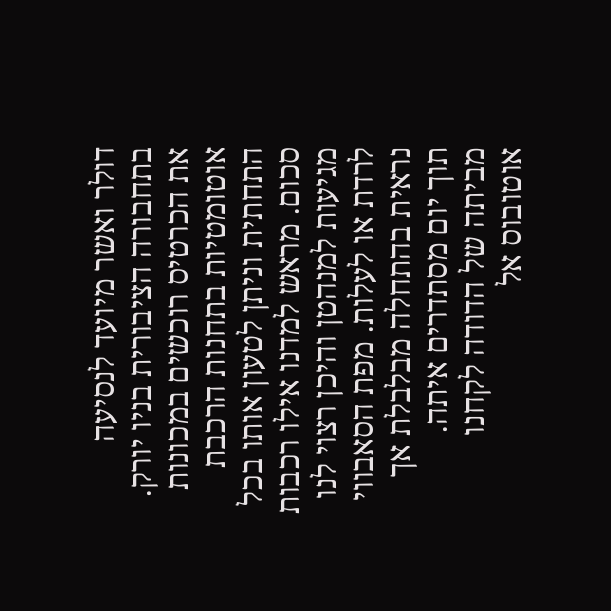דולר ואשר מיועד לנסיעה בתחבורה הציבורית בניו יורק. את הכרטיס רוכשים במכונות אוטומטיות בתחנות הרכבת התחתית וניתן לטעון אותו בכל סכום. מראש למדנו אילו רכבות מגיעות למנהטן והיכן רצוי לנו לרדת או לעלות. מפת הסאבווי נראית בהתחלה מבלבלת אך תוך יום מסתדרים איתה.
מביתה של הדודה לקחנו אוטובוס אל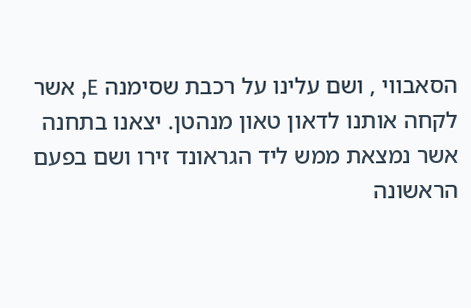הסאבווי , ושם עלינו על רכבת שסימנה E, אשר לקחה אותנו לדאון טאון מנהטן. יצאנו בתחנה אשר נמצאת ממש ליד הגראונד זירו ושם בפעם הראשונה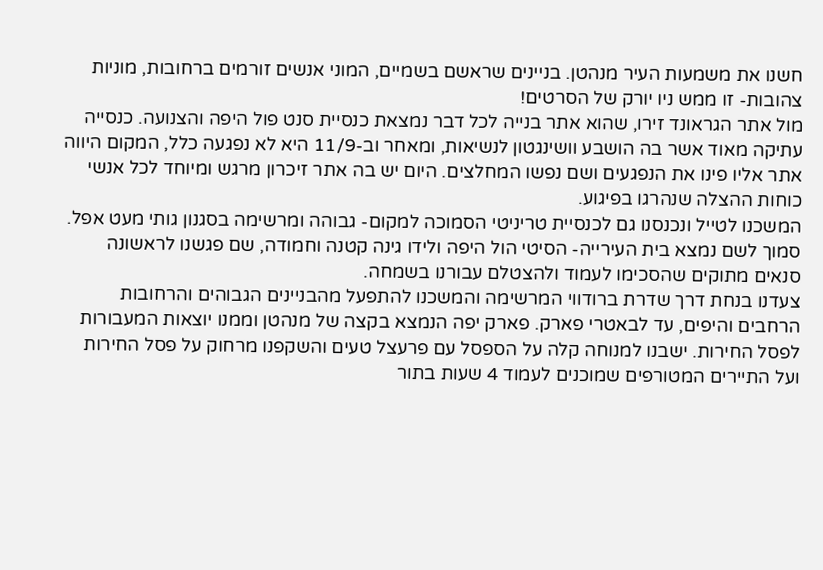חשנו את משמעות העיר מנהטן. בניינים שראשם בשמיים, המוני אנשים זורמים ברחובות, מוניות צהובות- זו ממש ניו יורק של הסרטים!
מול אתר הגראונד זירו, שהוא אתר בנייה לכל דבר נמצאת כנסיית סנט פול היפה והצנועה. כנסייה עתיקה מאוד אשר בה הושבע וושינגטון לנשיאות, ומאחר וב-11/9 היא לא נפגעה כלל, המקום היווה אתר אליו פינו את הנפגעים ושם נפשו המחלצים. היום יש בה אתר זיכרון מרגש ומיוחד לכל אנשי כוחות ההצלה שנהרגו בפיגוע.
המשכנו לטייל ונכנסנו גם לכנסיית טריניטי הסמוכה למקום- גבוהה ומרשימה בסגנון גותי מעט אפל.
סמוך לשם נמצא בית העירייה- הסיטי הול היפה ולידו גינה קטנה וחמודה, שם פגשנו לראשונה סנאים מתוקים שהסכימו לעמוד ולהצטלם עבורנו בשמחה.
צעדנו בנחת דרך שדרת ברודווי המרשימה והמשכנו להתפעל מהבניינים הגבוהים והרחובות הרחבים והיפים, עד לבאטרי פארק. פארק יפה הנמצא בקצה של מנהטן וממנו יוצאות המעבורות לפסל החירות. ישבנו למנוחה קלה על הספסל עם פרעצל טעים והשקפנו מרחוק על פסל החירות ועל התיירים המטורפים שמוכנים לעמוד 4 שעות בתור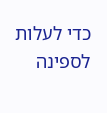כדי לעלות לספינה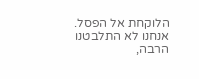הלוקחת אל הפסל.
אנחנו לא התלבטנו הרבה,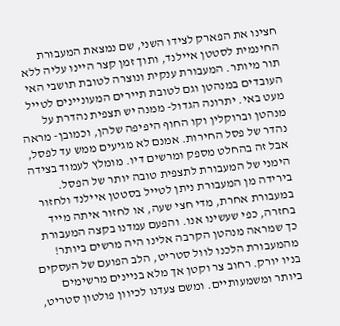חצינו את הפארק לצידו השני, שם נמצאת המעבורת החינמית לסטטן איילנד, ותוך זמן קצר היינו עליה ללא תור מיותר. המעבורת ענקית ונוצרה לטובת תושבי האי העובדים במנהטן וגם לטובת תיירים המעוניינים לטייל מעט באי. יתרונה הגדול- ממנה יש תצפית נהדרת על מנהטן וברוקלין וקו החוף היפיפה שלהן, וכמובן- מראה נהדר של פסל החירות. אמנם לא מגיעים ממש עד לפסל, אבל זה בהחלט מספק ומרשים דיו. מומלץ לעמוד בצידה הימני של המעבורת לתצפית טובה יותר של הפסל.
בירידה מן המעבורת ניתן לטייל בסטטן איילנד ולחזור במעבורת אחרת, מדי חצי שעה, או לחזור איתה מייד בחזרה, כפי שעשינו אנו. והפעם עמדנו בקצה המעבורת כך שמראה מנהטן הקרבה אלינו היה מרשים ביותר!
מהמעבורת הלכנו לוול סטריט, הלב הפועם של העסקים בניו יורק. רחוב צר וקטן אך מלא בניינים מרשימים ביותר ומשמעותיים. ומשם צעדנו לכיוון פולטון סטריט,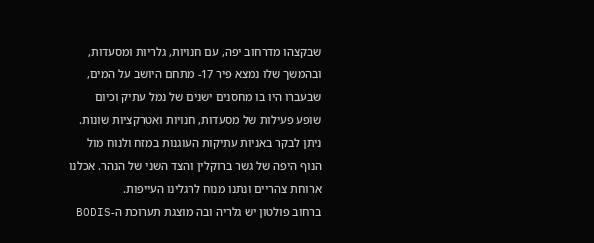שבקצהו מדרחוב יפה, עם חנויות, גלריות ומסעדות, ובהמשך שלו נמצא פיר 17- מתחם היושב על המים, שבעברו היו בו מחסנים ישנים של נמל עתיק וכיום שופע פעילות של מסעדות, חנויות ואטרקציות שונות. ניתן לבקר באניות עתיקות העוגנות במזח ולנוח מול הנוף היפה של גשר ברוקלין והצד השני של הנהר. אכלנו ארוחת צהריים ונתנו מנוח לרגלינו העייפות.
ברחוב פולטון יש גלריה ובה מוצגת תערוכת ה-BODIS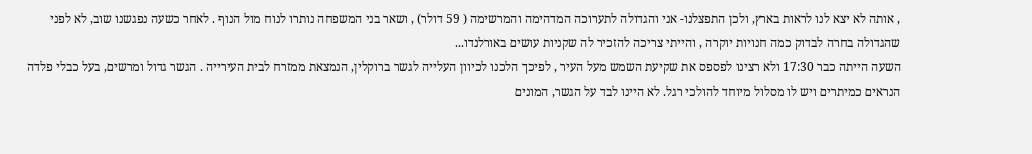, אותה לא יצא לנו לראות בארץ, ולכן התפצלנו- אני והגדולה לתערוכה המדהימה והמרשימה ( 59 דולר) , ושאר בני המשפחה נותרו לנוח מול הנוף . לאחר כשעה נפגשנו שוב, לא לפני שהגדולה בחרה לבדוק כמה חנויות יוקרה , והייתי צריכה להזכיר לה שקניות עושים באורלנדו...
השעה הייתה כבר 17:30 ולא רצינו לפספס את שקיעת השמש מעל העיר , לפיכך הלכנו לכיוון העלייה לגשר ברוקלין, הנמצאת ממזרח לבית העירייה . הגשר גדול ומרשים, בעל כבלי פלדה הנראים כמיתרים ויש לו מסלול מיוחד להולכי רגל. לא היינו לבד על הגשר, המונים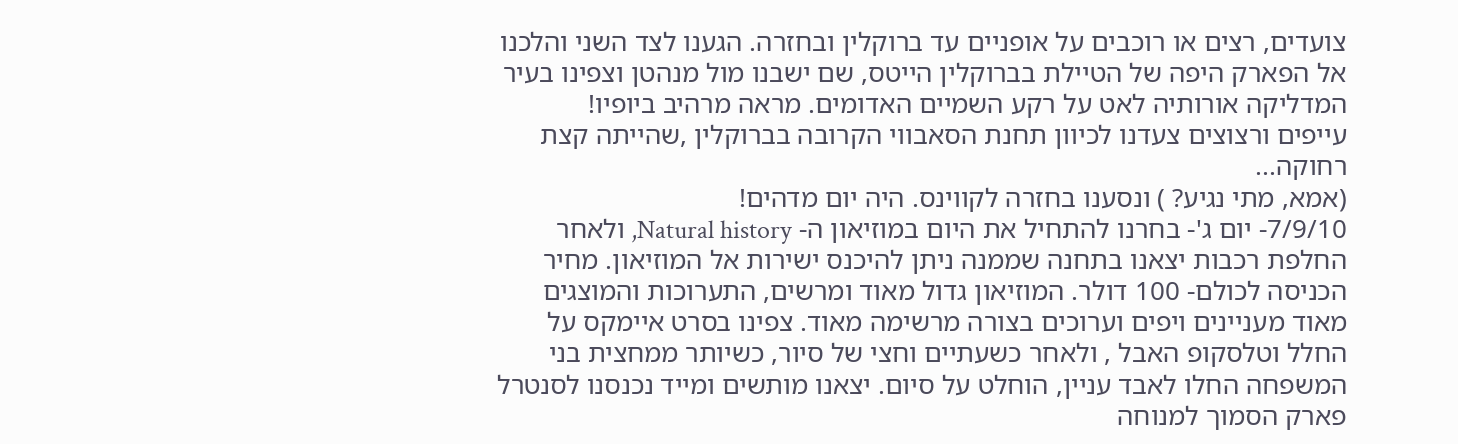צועדים, רצים או רוכבים על אופניים עד ברוקלין ובחזרה. הגענו לצד השני והלכנו אל הפארק היפה של הטיילת בברוקלין הייטס, שם ישבנו מול מנהטן וצפינו בעיר המדליקה אורותיה לאט על רקע השמיים האדומים. מראה מרהיב ביופיו!
עייפים ורצוצים צעדנו לכיוון תחנת הסאבווי הקרובה בברוקלין ,שהייתה קצת רחוקה...
(אמא, מתי נגיע? ) ונסענו בחזרה לקווינס. היה יום מדהים!
7/9/10- יום ג'- בחרנו להתחיל את היום במוזיאון ה- Natural history, ולאחר החלפת רכבות יצאנו בתחנה שממנה ניתן להיכנס ישירות אל המוזיאון. מחיר הכניסה לכולם- 100 דולר. המוזיאון גדול מאוד ומרשים, התערוכות והמוצגים מאוד מעניינים ויפים וערוכים בצורה מרשימה מאוד. צפינו בסרט איימקס על החלל וטלסקופ האבל , ולאחר כשעתיים וחצי של סיור, כשיותר ממחצית בני המשפחה החלו לאבד עניין, הוחלט על סיום. יצאנו מותשים ומייד נכנסנו לסנטרל פארק הסמוך למנוחה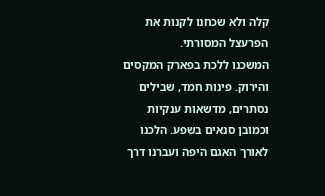קלה ולא שכחנו לקנות את הפרעצל המסורתי.
המשכנו ללכת בפארק המקסים והירוק. פינות חמד, שבילים נסתרים, מדשאות ענקיות וכמובן סנאים בשפע. הלכנו לאורך האגם היפה ועברנו דרך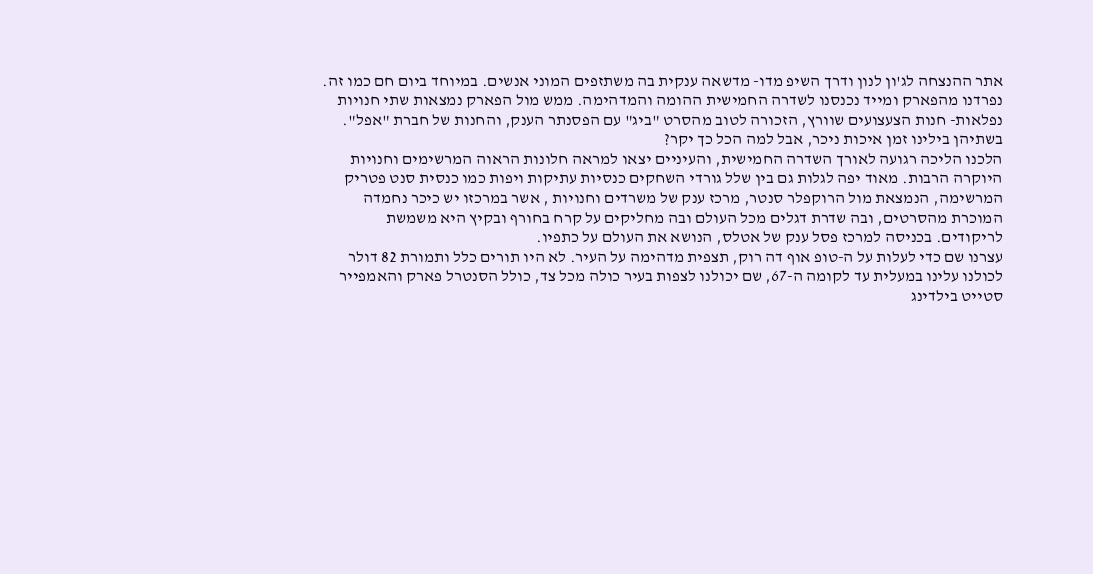אתר ההנצחה לג'ון לנון ודרך השיפ מדו- מדשאה ענקית בה משתזפים המוני אנשים. במיוחד ביום חם כמו זה.
נפרדנו מהפארק ומייד נכנסנו לשדרה החמישית ההומה והמדהימה. ממש מול הפארק נמצאות שתי חנויות נפלאות- חנות הצעצועים שוורץ, הזכורה לטוב מהסרט "ביג" עם הפסנתר הענק, והחנות של חברת "אפל". בשתיהן בילינו זמן איכות ניכר, אבל למה הכל כך יקר?
הלכנו הליכה רגועה לאורך השדרה החמישית, והעיניים יצאו למראה חלונות הראוה המרשימים וחנויות היוקרה הרבות. מאוד יפה לגלות גם בין שלל גורדי השחקים כנסיות עתיקות ויפות כמו כנסית סנט פטריק המרשימה, הנמצאת מול הרוקפלר סנטר, מרכז ענק של משרדים וחנויות , אשר במרכזו יש כיכר נחמדה המוכרת מהסרטים, ובה שדרת דגלים מכל העולם ובה מחליקים על קרח בחורף ובקיץ היא משמשת לריקודים. בכניסה למרכז פסל ענק של אטלס, הנושא את העולם על כתפיו.
עצרנו שם כדי לעלות על ה-טופ אוף דה רוק, תצפית מדהימה על העיר. לא היו תורים כלל ותמורת 82 דולר לכולנו עלינו במעלית עד לקומה ה-67, שם יכולנו לצפות בעיר כולה מכל צד, כולל הסנטרל פארק והאמפייר סטייט בילדינג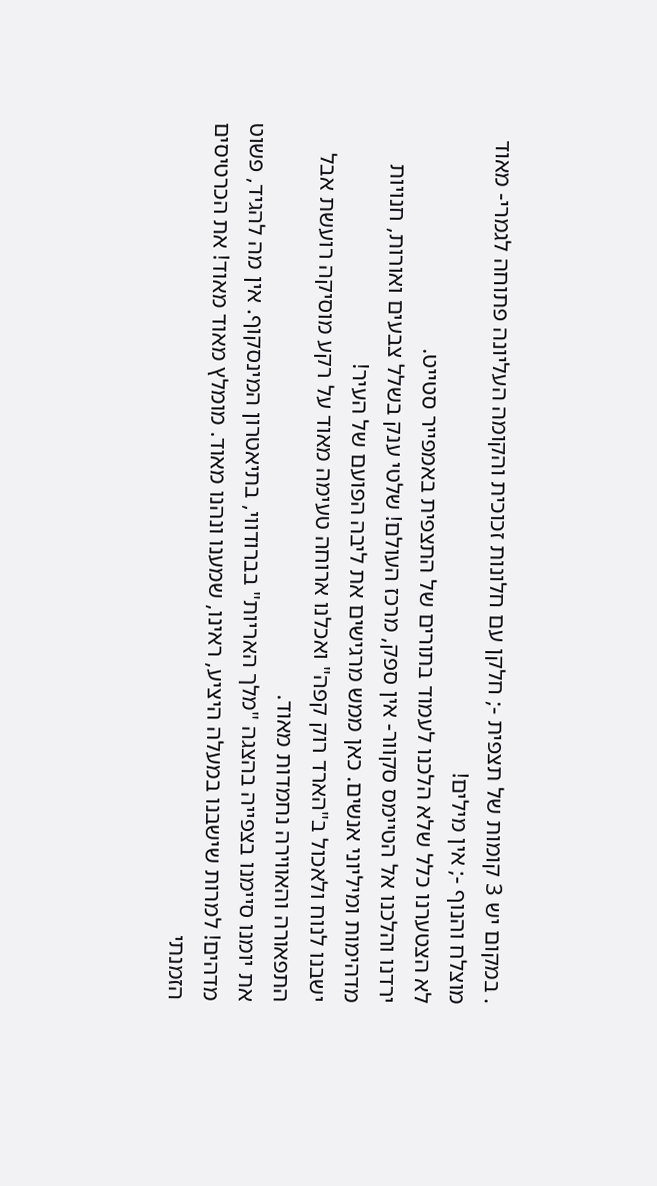. במקום יש 3 קומות של תצפית -; חלקן עם חלונות זכוכית והקומה העליונה פתוחה לגמרי- מאוד מוצלח והנוף -; אין מילים!
לא הצטערנו כלל שלא הלכנו לעמוד בתורים של התצפית באמפייר סטייט.
ירדנו והלכנו אל הטיימס סקוור- אין ספק, מרכז העולם! שלטי ענק בשלל צבעים ואורות, חנויות מדהימות ומיליוני אנשים. כאן ממש מרגישים את ליבה הפועם של העיר!
ישבנו לנוח ולאכול ב"הארד רוק קפה" ואכלנו ארוחה טעימה מאוד על רקע מוסיקה רועשת אבל התפאורה והאווירה נחמדות מאוד.
את יומנו סיימנו בצפייה בהצגה "מלך האריות" בברודווי, בתיאטרון המינסקוף. אין מה להגיד, פשוט מדהים! למרות שישבנו במעלה היציע, ראינו, שמענו ונהנו מאוד. מומלץ מאוד מאוד! את הכרטיסים הזמנתי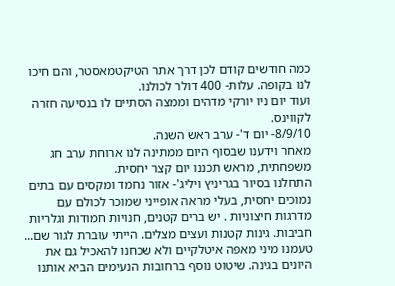כמה חודשים קודם לכן דרך אתר הטיקטמאסטר, והם חיכו לנו בקופה. עלות- 400 דולר לכולנו.
ועוד יום ניו יורקי מדהים וממצה הסתיים לו בנסיעה חזרה לקווינס.
8/9/10- יום ד'- ערב ראש השנה.
מאחר וידענו שבסוף היום ממתינה לנו ארוחת ערב חג משפחתית, מראש תכננו יום קצר יחסית.
התחלנו בסיור בגריניץ ויליג'- אזור נחמד ומקסים עם בתים נמוכים יחסית, בעלי מראה אופייני שמוכר לכולם עם מדרגות חיצוניות . יש ברים קטנים, חנויות חמודות וגלריות חביבות. גינות קטנות ועצים מצלים. הייתי עוברת לגור שם...
טעמנו מיני מאפה איטלקיים ולא שכחנו להאכיל גם את היונים בגינה. שיטוט נוסף ברחובות הנעימים הביא אותנו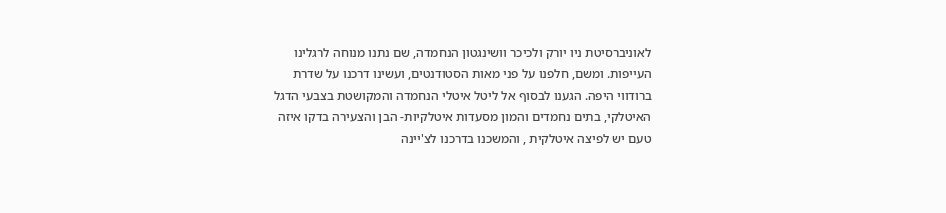לאוניברסיטת ניו יורק ולכיכר וושינגטון הנחמדה, שם נתנו מנוחה לרגלינו העייפות. ומשם, חלפנו על פני מאות הסטודנטים, ועשינו דרכנו על שדרת ברודווי היפה. הגענו לבסוף אל ליטל איטלי הנחמדה והמקושטת בצבעי הדגל האיטלקי, בתים נחמדים והמון מסעדות איטלקיות- הבן והצעירה בדקו איזה טעם יש לפיצה איטלקית , והמשכנו בדרכנו לצ'יינה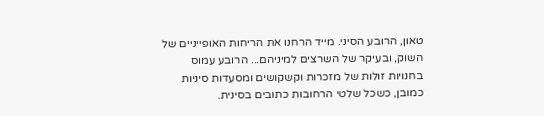טאון, הרובע הסיני. מייד הרחנו את הריחות האופייניים של השוק, ובעיקר של השרצים למיניהם... הרובע עמוס בחנויות זולות של מזכרות וקשקושים ומסעדות סיניות כמובן, כשכל שלטי הרחובות כתובים בסינית.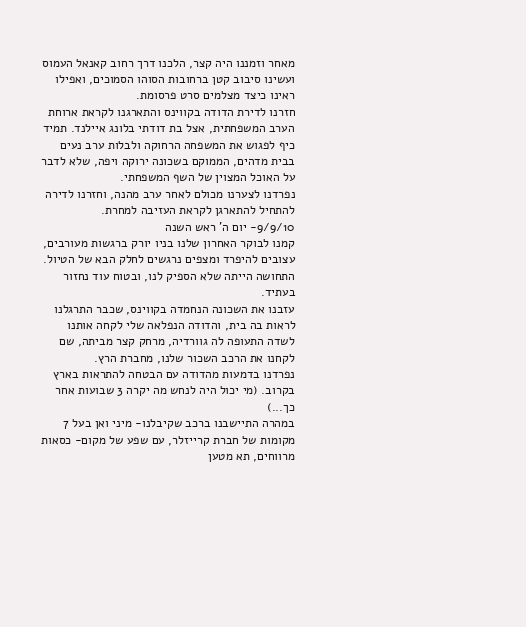מאחר וזמננו היה קצר, הלכנו דרך רחוב קאנאל העמוס ועשינו סיבוב קטן ברחובות הסוהו הסמוכים, ואפילו ראינו כיצד מצלמים סרט פרסומת.
חזרנו לדירת הדודה בקווינס והתארגנו לקראת ארוחת הערב המשפחתית, אצל בת דודתי בלונג איילנד. תמיד כיף לפגוש את המשפחה הרחוקה ולבלות ערב נעים בבית מדהים, הממוקם בשכונה ירוקה ויפה, שלא לדבר על האוכל המצוין של השף המשפחתי.
נפרדנו לצערנו מכולם לאחר ערב מהנה, וחזרנו לדירה להתחיל להתארגן לקראת העזיבה למחרת.
9/9/10- יום ה' ראש השנה
קמנו לבוקר האחרון שלנו בניו יורק ברגשות מעורבים, עצובים להיפרד ומצפים נרגשים לחלק הבא של הטיול. התחושה הייתה שלא הספיק לנו, ובטוח עוד נחזור בעתיד.
עזבנו את השכונה הנחמדה בקווינס, שכבר התרגלנו לראות בה בית, והדודה הנפלאה שלי לקחה אותנו לשדה התעופה לה גוורדיה, מרחק קצר מביתה, שם לקחנו את הרכב השכור שלנו, מחברת הרץ.
נפרדנו בדמעות מהדודה עם הבטחה להתראות בארץ בקרוב. (מי יכול היה לנחש מה יקרה 3 שבועות אחר כך...)
במהרה התיישבנו ברכב שקיבלנו- מיני ואן בעל 7 מקומות של חברת קרייזלר, עם שפע של מקום- כסאות מרווחים, תא מטען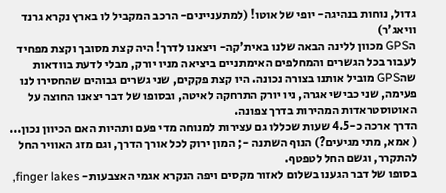גדול, נוחות בנהיגה- יופי של אוטו! (למתעניינים- הרכב המקביל לו בארץ נקרא גרנד וויאג'ר)
הGPS מכוון ללינה הבאה שלנו באית'קה- ויצאנו לדרך! היה קצת מסובך וקצת מפחיד לעבור בכל הגשרים והמחלפים האימתניים ביציאה מניו יורק, מבלי לדעת בוודאות שהGPS מוביל אותנו בצורה נכונה. היו קצת פקקים, שני גשרים גבוהים שהחסירו לנו פעימה, שני כבישי אגרה, ניו יורק התרחקה לאיטה, ובסופו של דבר יצאנו החוצה על האוטוסטראדות המהירות בדרך צפונה.
הדרך ארכה כ-4.5 שעות שכללו גם עצירות למנוחה מדי פעם ותהיות האם הכיוון נכון...
( אמא, מתי מגיעים?) הנוף השתנה -; המון ירוק לכל אורך הדרך, וגם מזג האוויר החל להתקרר, וגשם החל לטפטף.
בסופו של דבר הגענו בשלום לאזור מקסים ויפה הנקרא אגמי האצבעות- finger lakes,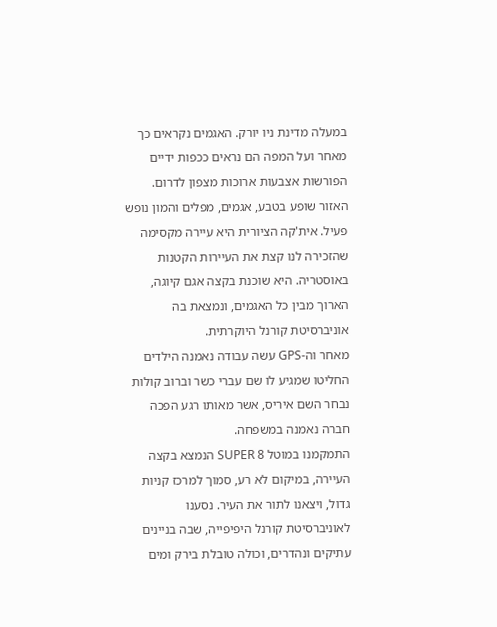במעלה מדינת ניו יורק. האגמים נקראים כך מאחר ועל המפה הם נראים ככפות ידיים הפורשות אצבעות ארוכות מצפון לדרום. האזור שופע בטבע, אגמים, מפלים והמון נופש פעיל. אית'קה הציורית היא עיירה מקסימה שהזכירה לנו קצת את העיירות הקטנות באוסטריה. היא שוכנת בקצה אגם קיוגה, הארוך מבין כל האגמים, ונמצאת בה אוניברסיטת קורנל היוקרתית.
מאחר וה-GPS עשה עבודה נאמנה הילדים החליטו שמגיע לו שם עברי כשר וברוב קולות נבחר השם איריס, אשר מאותו רגע הפכה חברה נאמנה במשפחה.
התמקמנו במוטל SUPER 8 הנמצא בקצה העיירה, במיקום לא רע, סמוך למרכז קניות גדול, ויצאנו לתור את העיר. נסענו לאוניברסיטת קורנל היפיפייה, שבה בניינים עתיקים ונהדרים, וכולה טובלת בירק ומים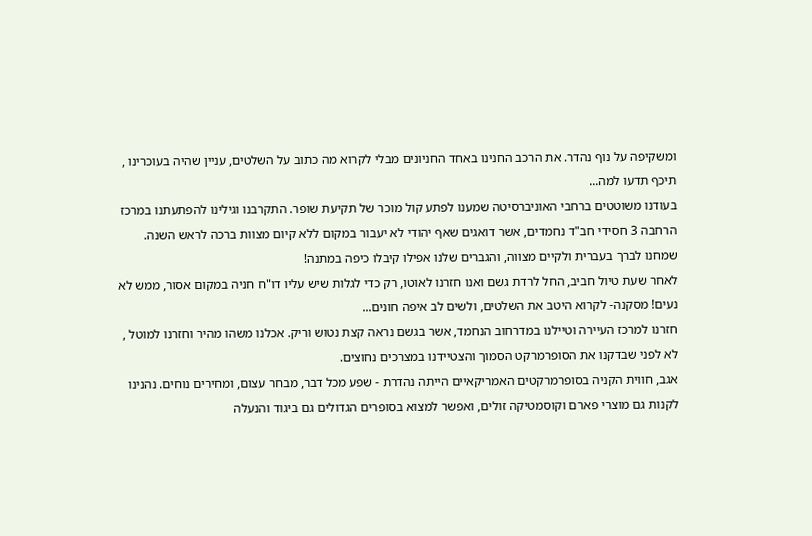ומשקיפה על נוף נהדר. את הרכב החנינו באחד החניונים מבלי לקרוא מה כתוב על השלטים, עניין שהיה בעוכרינו , תיכף תדעו למה...
בעודנו משוטטים ברחבי האוניברסיטה שמענו לפתע קול מוכר של תקיעת שופר. התקרבנו וגילינו להפתעתנו במרכז הרחבה 3 חסידי חב"ד נחמדים, אשר דואגים שאף יהודי לא יעבור במקום ללא קיום מצוות ברכה לראש השנה. שמחנו לברך בעברית ולקיים מצווה, והגברים שלנו אפילו קיבלו כיפה במתנה!
לאחר שעת טיול חביב, החל לרדת גשם ואנו חזרנו לאוטו, רק כדי לגלות שיש עליו דו"ח חניה במקום אסור, ממש לא נעים! מסקנה- לקרוא היטב את השלטים, ולשים לב איפה חונים...
חזרנו למרכז העיירה וטיילנו במדרחוב הנחמד, אשר בגשם נראה קצת נטוש וריק. אכלנו משהו מהיר וחזרנו למוטל , לא לפני שבדקנו את הסופרמרקט הסמוך והצטיידנו במצרכים נחוצים.
אגב, חווית הקניה בסופרמרקטים האמריקאיים הייתה נהדרת - שפע מכל דבר, מבחר עצום, ומחירים נוחים. נהנינו לקנות גם מוצרי פארם וקוסמטיקה זולים, ואפשר למצוא בסופרים הגדולים גם ביגוד והנעלה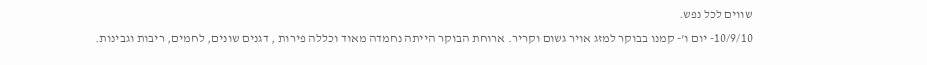שווים לכל נפש.
10/9/10- יום ו'- קמנו בבוקר למזג אויר גשום וקריר. ארוחת הבוקר הייתה נחמדה מאוד וכללה פירות , דגנים שונים, לחמים, ריבות וגבינות.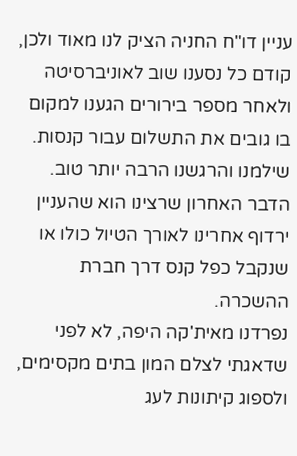עניין דו"ח החניה הציק לנו מאוד ולכן, קודם כל נסענו שוב לאוניברסיטה ולאחר מספר בירורים הגענו למקום בו גובים את התשלום עבור קנסות. שילמנו והרגשנו הרבה יותר טוב. הדבר האחרון שרצינו הוא שהעניין ירדוף אחרינו לאורך הטיול כולו או שנקבל כפל קנס דרך חברת ההשכרה.
נפרדנו מאית'קה היפה, לא לפני שדאגתי לצלם המון בתים מקסימים, ולספוג קיתונות לעג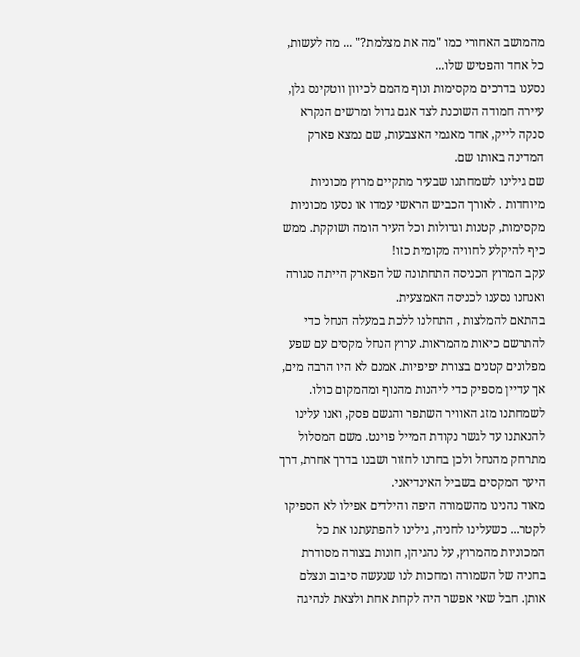מהמושב האחורי כמו "מה את מצלמת?" ... מה לעשות, כל אחד והפטיש שלו...
נסענו בדרכים מקסימות ונוף מהמם לכיוון ווטקינס גלן, עיירה חמודה השוכנת לצד אגם גדול ומרשים הנקרא סנקה לייק, אחד מאגמי האצבעות, שם נמצא פארק המדינה באותו שם.
שם גילינו לשמחתנו שבעיר מתקיים מרוץ מכוניות מיוחדות . לאורך הכביש הראשי עמדו או נסעו מכוניות מקסימות, קטנות וגדולות וכל העיר הומה ושוקקת. ממש כיף להיקלע לחוויה מקומית כזו!
עקב המרוץ הכניסה התחתונה של הפארק הייתה סגורה ואנחנו נסענו לכניסה האמצעית.
בהתאם להמלצות , התחלנו ללכת במעלה הנחל כדי להתרשם כיאות מהמראות. ערוץ הנחל מקסים עם שפע מפלונים קטנים בצורת יפיפיות. אמנם לא היו הרבה מים, אך עדיין מספיק כדי ליהנות מהנוף ומהמקום כולו. לשמחתנו מזג האוויר השתפר והגשם פסק, ואנו עלינו להנאתנו עד לגשר נקודת המייל פוינט. משם המסלול מתרחק מהנחל ולכן בחרנו לחזור ושבנו בדרך אחרת, דרך היער המקסים בשביל האינדיאני.
מאוד נהנינו מהשמורה היפה והילדים אפילו לא הספיקו לקטר... כשעלינו לחניה, גילינו להפתעתנו את כל המכוניות מהמרוץ, על נהגיהן, חונות בצורה מסודרת בחניה של השמורה ומחכות לנו שנעשה סיבוב ונצלם אותן. חבל שאי אפשר היה לקחת אחת ולצאת לנהיגה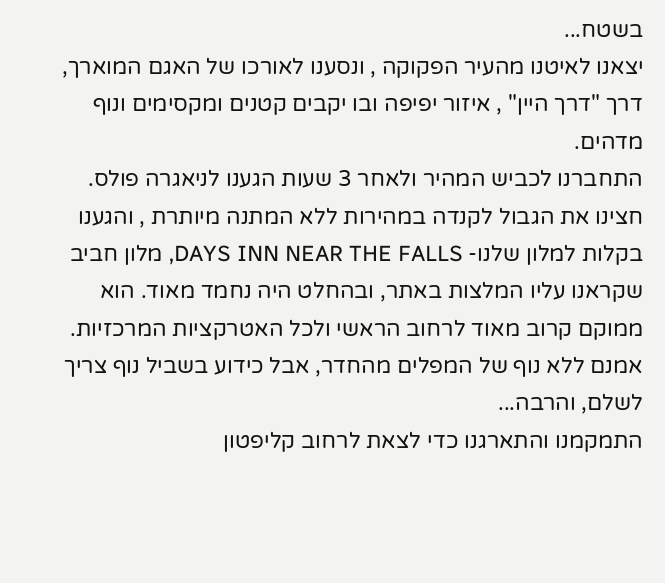בשטח...
יצאנו לאיטנו מהעיר הפקוקה , ונסענו לאורכו של האגם המוארך, דרך "דרך היין" , איזור יפיפה ובו יקבים קטנים ומקסימים ונוף מדהים.
התחברנו לכביש המהיר ולאחר 3 שעות הגענו לניאגרה פולס. חצינו את הגבול לקנדה במהירות ללא המתנה מיותרת , והגענו בקלות למלון שלנו- DAYS INN NEAR THE FALLS, מלון חביב שקראנו עליו המלצות באתר, ובהחלט היה נחמד מאוד. הוא ממוקם קרוב מאוד לרחוב הראשי ולכל האטרקציות המרכזיות. אמנם ללא נוף של המפלים מהחדר, אבל כידוע בשביל נוף צריך לשלם, והרבה...
התמקמנו והתארגנו כדי לצאת לרחוב קליפטון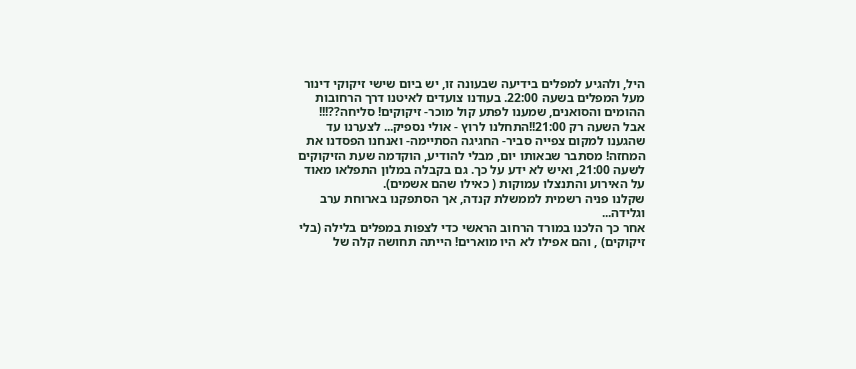היל, ולהגיע למפלים בידיעה שבעונה זו, יש ביום שישי זיקוקי דינור מעל המפלים בשעה 22:00. בעודנו צועדים לאיטנו דרך הרחובות ההומים והסואנים, שמענו לפתע קול מוכר- זיקוקים! סליחה??!!! אבל השעה רק 21:00!!התחלנו לרוץ - אולי נספיק... לצערנו עד שהגענו למקום צפייה סביר- החגיגה הסתיימה- ואנחנו הפסדנו את המחזה! מסתבר שבאותו יום, מבלי להודיע, הוקדמה שעת הזיקוקים לשעה 21:00, ואיש לא ידע על כך. גם בקבלה במלון התפלאו מאוד על האירוע והתנצלו עמוקות ( כאילו שהם אשמים).
שקלנו פניה רשמית לממשלת קנדה, אך הסתפקנו בארוחת ערב וגלידה...
אחר כך הלכנו במורד הרחוב הראשי כדי לצפות במפלים בלילה (בלי זיקוקים) , והם אפילו לא היו מוארים! הייתה תחושה קלה של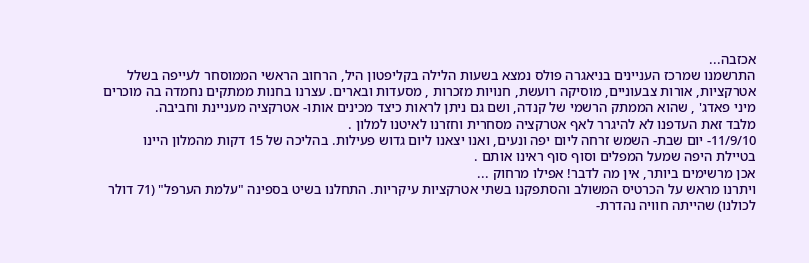אכזבה...
התרשמנו שמרכז העניינים בניאגרה פולס נמצא בשעות הלילה בקליפטון היל, הרחוב הראשי הממוסחר לעייפה בשלל אטרקציות, אורות צבעוניים, מוסיקה רועשת, חנויות מזכרות , מסעדות ובארים. עצרנו בחנות ממתקים נחמדה בה מוכרים מיני פאדג' , שהוא הממתק הרשמי של קנדה, ושם גם ניתן לראות כיצד מכינים אותו- אטרקציה מעניינת וחביבה.
מלבד זאת העדפנו לא להיגרר לאף אטרקציה מסחרית וחזרנו לאיטנו למלון .
11/9/10- יום שבת- השמש זרחה ליום יפה ונעים, ואנו יצאנו ליום גדוש פעילות. בהליכה של 15 דקות מהמלון היינו בטיילת היפה שמעל המפלים וסוף סוף ראינו אותם .
אכן מרשימים ביותר, אין מה לדבר! אפילו מרחוק ...
ויתרנו מראש על הכרטיס המשולב והסתפקנו בשתי אטרקציות עיקריות. התחלנו בשיט בספינה "עלמת הערפל" (71 דולר לכולנו) שהייתה חוויה נהדרת-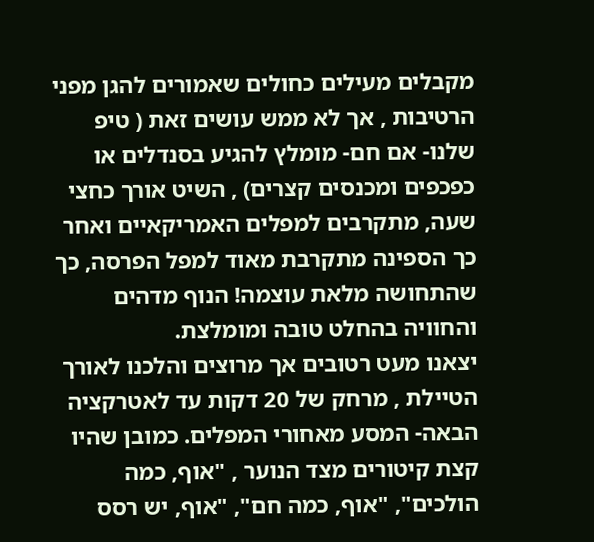מקבלים מעילים כחולים שאמורים להגן מפני הרטיבות , אך לא ממש עושים זאת ( טיפ שלנו- אם חם- מומלץ להגיע בסנדלים או כפכפים ומכנסים קצרים) , השיט אורך כחצי שעה, מתקרבים למפלים האמריקאיים ואחר כך הספינה מתקרבת מאוד למפל הפרסה, כך שהתחושה מלאת עוצמה! הנוף מדהים והחוויה בהחלט טובה ומומלצת.
יצאנו מעט רטובים אך מרוצים והלכנו לאורך הטיילת , מרחק של 20 דקות עד לאטרקציה הבאה- המסע מאחורי המפלים. כמובן שהיו קצת קיטורים מצד הנוער , "אוף, כמה הולכים", "אוף, כמה חם", "אוף, יש רסס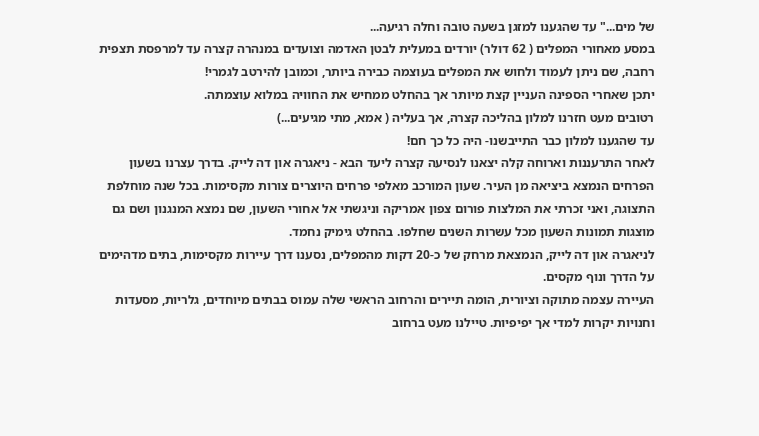של מים..." עד שהגענו למזגן בשעה טובה וחלה רגיעה...
במסע מאחורי המפלים ( 62 דולר) יורדים במעלית לבטן האדמה וצועדים במנהרה קצרה עד למרפסת תצפית רחבה, שם ניתן לעמוד ולחוש את המפלים בעוצמה כבירה ביותר, וכמובן להירטב לגמרי!
יתכן שאחרי הספינה העניין קצת מיותר אך בהחלט ממחיש את החוויה במלוא עוצמתה.
רטובים מעט חזרנו למלון בהליכה קצרה, אך בעליה ( אמא, מתי מגיעים...)
עד שהגענו למלון כבר התייבשנו- היה כל כך חם!
לאחר התרעננות וארוחה קלה יצאנו לנסיעה קצרה ליעד הבא - ניאגרה און דה לייק. בדרך עצרנו בשעון הפרחים הנמצא ביציאה מן העיר. שעון המורכב מאלפי פרחים היוצרים צורות מקסימות. בכל שנה מוחלפת התצוגה, ואני זכרתי את המלצות פורום צפון אמריקה וניגשתי אל אחורי השעון, שם נמצא המנגנון ושם גם מוצגות תמונות השעון מכל עשרות השנים שחלפו. בהחלט גימיק נחמד.
לניאגרה און דה לייק, הנמצאת מרחק של כ-20 דקות מהמפלים, נסענו דרך עיירות מקסימות, בתים מדהימים על הדרך ונוף מקסים.
העיירה עצמה מתוקה וציורית, הומה תיירים והרחוב הראשי שלה עמוס בבתים מיוחדים, גלריות, מסעדות וחנויות יקרות למדי אך יפיפיות. טיילנו מעט ברחוב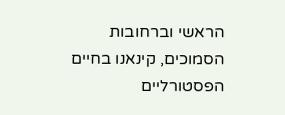הראשי וברחובות הסמוכים, קינאנו בחיים הפסטורליים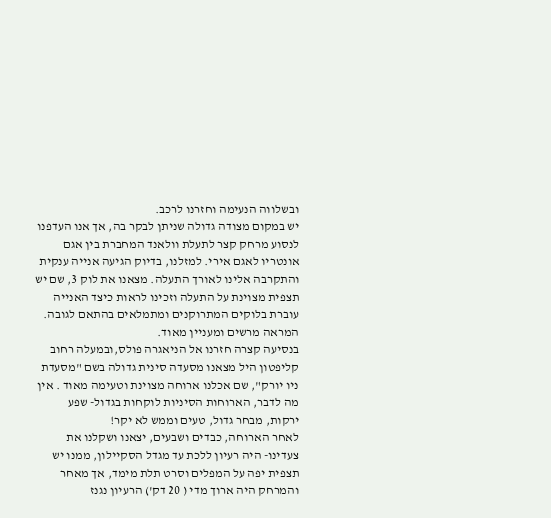ובשלווה הנעימה וחזרנו לרכב.
יש במקום מצודה גדולה שניתן לבקר בה, אך אנו העדפנו לנסוע מרחק קצר לתעלת וולאנד המחברת בין אגם אונטריו לאגם אירי. למזלנו, בדיוק הגיעה אנייה ענקית והתקרבה אלינו לאורך התעלה. מצאנו את לוק 3, שם יש תצפית מצוינת על התעלה וזכינו לראות כיצד האנייה עוברת בלוקים המתרוקנים ומתמלאים בהתאם לגובה. המראה מרשים ומעניין מאוד.
בנסיעה קצרה חזרנו אל הניאגרה פולס,ובמעלה רחוב קליפטון היל מצאנו מסעדה סינית גדולה בשם "מסעדת ניו יורק", שם אכלנו ארוחה מצוינת וטעימה מאוד . אין מה לדבר, הארוחות הסיניות לוקחות בגדול- שפע ירקות, מבחר גדול, טעים וממש לא יקר!
לאחר הארוחה, כבדים ושבעים, יצאנו ושקלנו את צעדינו- היה רעיון ללכת עד מגדל הסקיילון, ממנו יש תצפית יפה על המפלים וסרט תלת מימד, אך מאחר והמרחק היה ארוך מדי ( 20 דק') הרעיון נגנז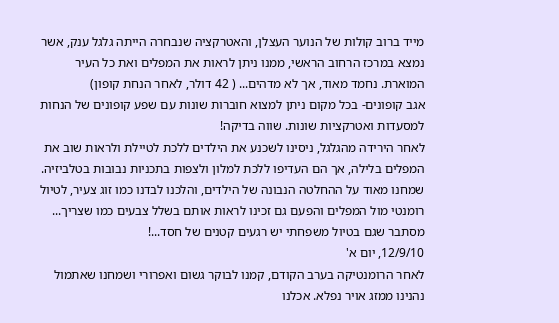מייד ברוב קולות של הנוער העצלן, והאטרקציה שנבחרה הייתה גלגל ענק, אשר נמצא במרכז הרחוב הראשי, ממנו ניתן לראות את המפלים ואת כל העיר המוארת. נחמד מאוד, אך לא מדהים... ( 42 דולר, לאחר הנחת קופון)
אגב קופונים- בכל מקום ניתן למצוא חוברות שונות עם שפע קופונים של הנחות למסעדות ואטרקציות שונות. שווה בדיקה!
לאחר הירידה מהגלגל, ניסינו לשכנע את הילדים ללכת לטיילת ולראות שוב את המפלים בלילה, אך הם העדיפו ללכת למלון ולצפות בתכניות נבובות בטלביזיה.
שמחנו מאוד על ההחלטה הנבונה של הילדים, והלכנו לבדנו כמו זוג צעיר, לטיול רומנטי מול המפלים והפעם גם זכינו לראות אותם בשלל צבעים כמו שצריך...
מסתבר שגם בטיול משפחתי יש רגעים קטנים של חסד...!
12/9/10, יום א'
לאחר הרומנטיקה בערב הקודם, קמנו לבוקר גשום ואפרורי ושמחנו שאתמול נהנינו ממזג אויר נפלא. אכלנו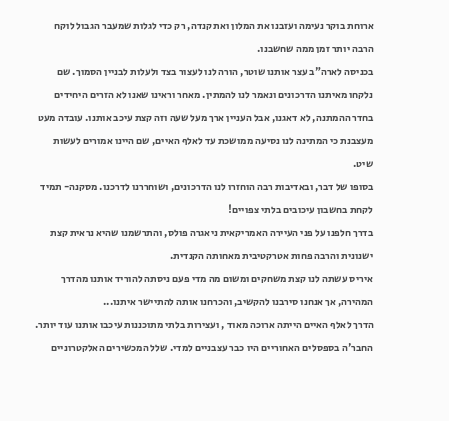ארוחת בוקר נעימה ועזבנו את המלון ואת קנדה, רק כדי לגלות שמעבר הגבול לוקח הרבה יותר זמן ממה שחשבנו.
בכניסה לארה"ב עצר אותנו שוטר, הורה לנו לעצור בצד ולעלות לבניין הסמוך. שם נלקחו מאיתנו הדרכונים ונאמר לנו להמתין. מאחר וראינו שאנו לא הזרים היחידים בחדר ההמתנה, לא דאגנו, אבל העניין ארך מעל שעה וזה קצת עיכב אותנו. עובדה מעט מעצבנת כי המתינה לנו נסיעה ממושכת עד לאלף האיים, שם היינו אמורים לעשות שיט.
בסופו של דבר, ובאדיבות רבה הוחזרו לנו הדרכונים, ושוחררנו לדרכנו. מסקנה- תמיד לקחת בחשבון עיכובים בלתי צפויים!
בדרך חלפנו על פני העיירה האמריקאית ניאגרה פולס, והתרשמנו שהיא נראית קצת ישנונית והרבה פחות אטרקטיבית מאחותה הקנדית.
איריס עשתה לנו קצת משחקים ומשום מה מדי פעם ניסתה להוריד אותנו מהדרך המהירה, אך אנחנו סירבנו להקשיב, והכרחנו אותה להתיישר איתנו...
הדרך לאלף האיים הייתה ארוכה מאוד , ועצירות בלתי מתוכננות עיכבו אותנו עוד יותר. החבר'ה בספסלים האחוריים היו כבר עצבניים למדי. שלל המכשירים האלקטרוניים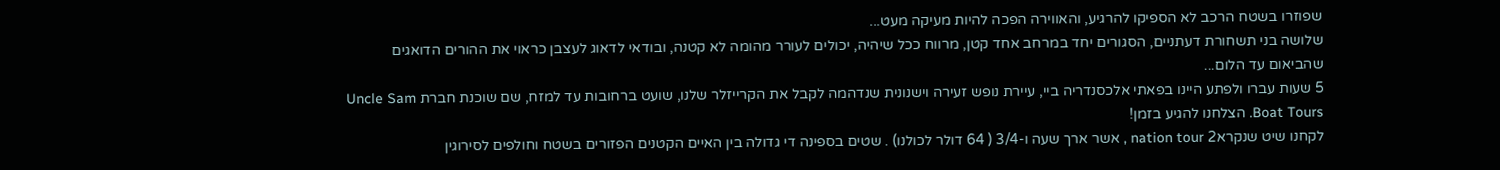שפוזרו בשטח הרכב לא הספיקו להרגיע, והאווירה הפכה להיות מעיקה מעט...
שלושה בני תשחורת דעתניים, הסגורים יחד במרחב אחד קטן, מרווח ככל שיהיה, יכולים לעורר מהומה לא קטנה, ובודאי לדאוג לעצבן כראוי את ההורים הדואגים שהביאום עד הלום...
5 שעות עברו ולפתע היינו בפאתי אלכסנדריה ביי, עיירת נופש זעירה וישנונית שנדהמה לקבל את הקרייזלר שלנו, שועט ברחובות עד למזח, שם שוכנת חברת Uncle Sam Boat Tours. הצלחנו להגיע בזמן!
לקחנו שיט שנקרא2 nation tour , אשר ארך שעה ו-3/4 ( 64 דולר לכולנו) . שטים בספינה די גדולה בין האיים הקטנים הפזורים בשטח וחולפים לסירוגין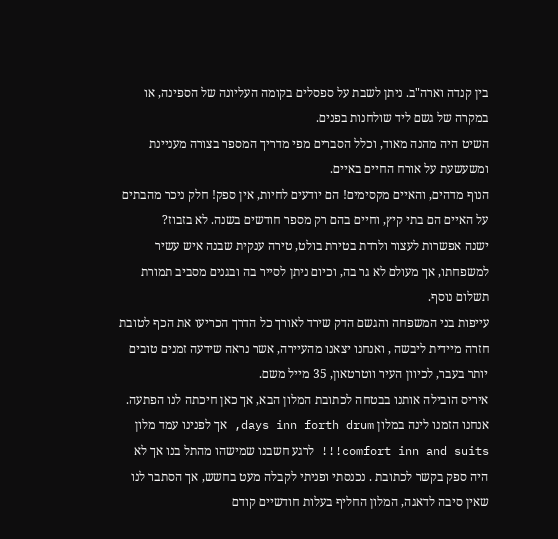בין קנדה וארה"ב. ניתן לשבת על ספסלים בקומה העליונה של הספינה, או במקרה של גשם ליד שולחנות בפנים.
השיט היה מהנה מאוד, וכלל הסברים מפי מדריך המספר בצורה מעניינת ומשעשעת על אורח החיים באיים.
הנוף מדהים, והאיים מקסימים! הם יודעים לחיות, אין ספק! חלק ניכר מהבתים על האיים הם בתי קיץ, וחיים בהם רק מספר חודשים בשנה. לא בזבוז?
ישנה אפשרות לעצור ולרדת בטירת בולט, טירה ענקית שבנה איש עשיר למשפחתו, אך מעולם לא גר בה, וכיום ניתן לסייר בה ובגנים מסביב תמורת תשלום נוסף.
עייפות בני המשפחה והגשם הדק שירד לאורך כל הדרך הכריעו את הכף לטובת חזרה מיידית ליבשה , ואנחנו יצאנו מהעיירה, אשר נראה שידעה זמנים טובים יותר בעבר, לכיוון העיר ווטרטאון, 35 מייל משם.
איריס הובילה אותנו בבטחה לכתובת המלון הבא, אך כאן חיכתה לנו הפתעה. אנחנו הזמנו לינה במלון days inn forth drum, אך לפנינו עמד מלון comfort inn and suits!!! לרגע חשבנו שמישהו מהתל בנו אך לא היה ספק בקשר לכתובת . נכנסתי ופניתי לקבלה מעט בחשש, אך הסתבר לנו שאין סיבה לדאגה, המלון החליף בעלות חודשיים קודם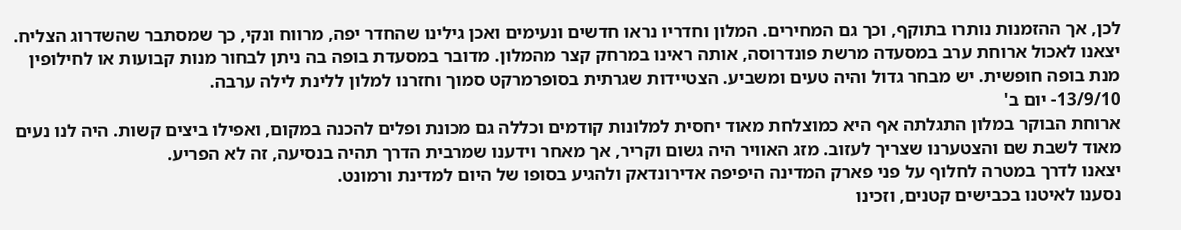לכן, אך ההזמנות נותרו בתוקף, וכך גם המחירים. המלון וחדריו נראו חדשים ונעימים ואכן גילינו שהחדר יפה, מרווח ונקי, כך שמסתבר שהשדרוג הצליח.
יצאנו לאכול ארוחת ערב במסעדה מרשת פונדרוסה, אותה ראינו במרחק קצר מהמלון. מדובר במסעדת בופה בה ניתן לבחור מנות קבועות או לחילופין מנת בופה חופשית. יש מבחר גדול והיה טעים ומשביע. הצטיידות שגרתית בסופרמרקט סמוך וחזרנו למלון ללינת לילה ערבה.
13/9/10- יום ב'
ארוחת הבוקר במלון התגלתה אף היא כמוצלחת מאוד יחסית למלונות קודמים וכללה גם מכונת ופלים להכנה במקום, ואפילו ביצים קשות. היה לנו נעים מאוד לשבת שם והצטערנו שצריך לעזוב. מזג האוויר היה גשום וקריר, אך מאחר וידענו שמרבית הדרך תהיה בנסיעה, זה לא הפריע.
יצאנו לדרך במטרה לחלוף על פני פארק המדינה היפיפה אדירונדאק ולהגיע בסופו של היום למדינת ורמונט.
נסענו לאיטנו בכבישים קטנים, וזכינו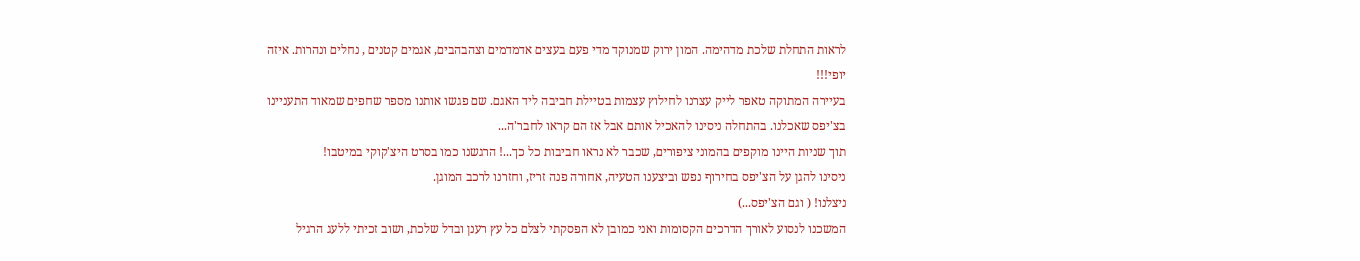לראות התחלת שלכת מדהימה. המון ירוק שמנוקד מדי פעם בעצים אדמדמים וצהבהבים, אגמים קטנים , נחלים ונהרות. איזה יופי!!!
בעיירה המתוקה טאפר לייק עצרנו לחילוץ עצמות בטיילת חביבה ליד האגם. שם פגשו אותנו מספר שחפים שמאוד התעניינו בצ'יפס שאכלנו. בהתחלה ניסינו להאכיל אותם אבל אז הם קראו לחבר'ה...
תוך שניות היינו מוקפים בהמוני ציפורים, שכבר לא נראו חביבות כל כך...! הרגשנו כמו בסרט היצ'קוקי במיטבו!
ניסינו להגן על הצ'יפס בחירוף נפש וביצענו הטעיה, אחורה פנה זריז, וחזרנו לרכב המוגן.
ניצלנו! ( וגם הצ'יפס...)
המשכנו לנסוע לאורך הדרכים הקסומות ואני כמובן לא הפסקתי לצלם כל עץ רענן ובדל שלכת, ושוב זכיתי ללעג הרגיל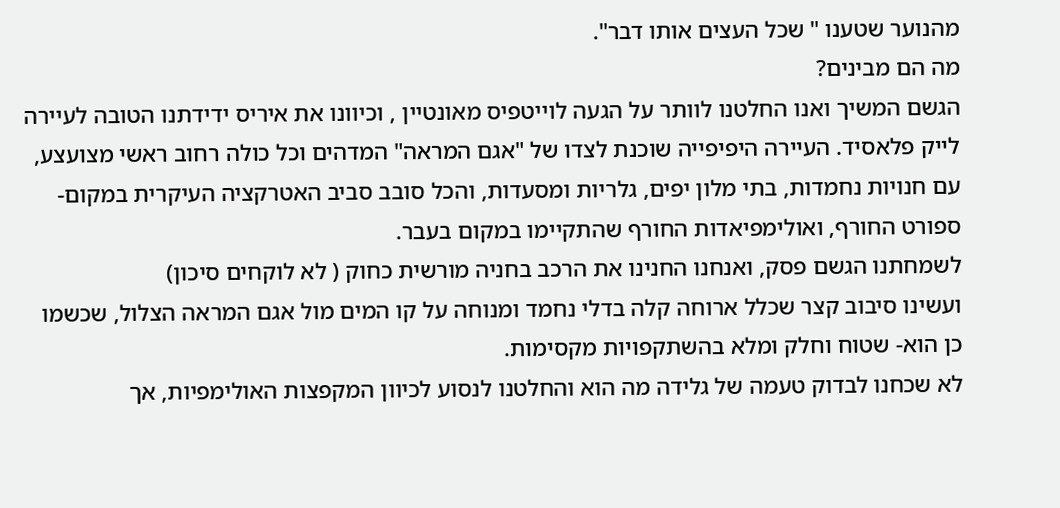מהנוער שטענו " שכל העצים אותו דבר".
מה הם מבינים?
הגשם המשיך ואנו החלטנו לוותר על הגעה לוייטפיס מאונטיין , וכיוונו את איריס ידידתנו הטובה לעיירה לייק פלאסיד. העיירה היפיפייה שוכנת לצדו של "אגם המראה" המדהים וכל כולה רחוב ראשי מצועצע, עם חנויות נחמדות, בתי מלון יפים, גלריות ומסעדות, והכל סובב סביב האטרקציה העיקרית במקום- ספורט החורף, ואולימפיאדות החורף שהתקיימו במקום בעבר.
לשמחתנו הגשם פסק, ואנחנו החנינו את הרכב בחניה מורשית כחוק ( לא לוקחים סיכון)
ועשינו סיבוב קצר שכלל ארוחה קלה בדלי נחמד ומנוחה על קו המים מול אגם המראה הצלול, שכשמו כן הוא- שטוח וחלק ומלא בהשתקפויות מקסימות.
לא שכחנו לבדוק טעמה של גלידה מה הוא והחלטנו לנסוע לכיוון המקפצות האולימפיות, אך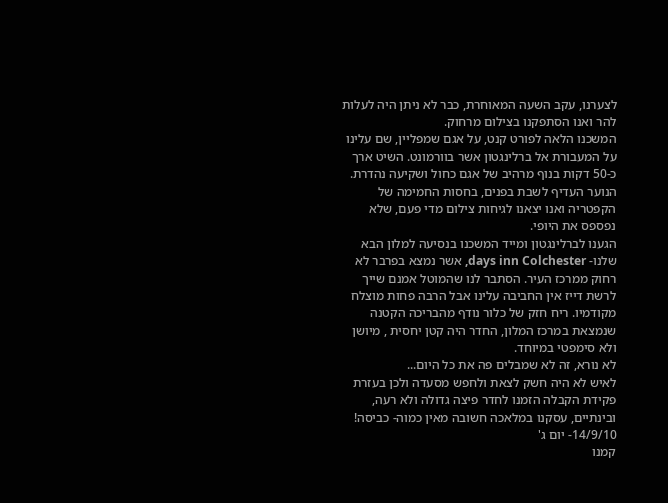לצערנו, עקב השעה המאוחרת, כבר לא ניתן היה לעלות להר ואנו הסתפקנו בצילום מרחוק.
המשכנו הלאה לפורט קנט, על אגם שמפליין, שם עלינו על המעבורת אל ברלינגטון אשר בוורמונט. השיט ארך כ-50 דקות בנוף מרהיב של אגם כחול ושקיעה נהדרת. הנוער העדיף לשבת בפנים, בחסות החמימה של הקפטריה ואנו יצאנו לגיחות צילום מדי פעם, שלא נפספס את היופי.
הגענו לברלינגטון ומייד המשכנו בנסיעה למלון הבא שלנו- days inn Colchester, אשר נמצא בפרבר לא רחוק ממרכז העיר. הסתבר לנו שהמוטל אמנם שייך לרשת דייז אין החביבה עלינו אבל הרבה פחות מוצלח מקודמיו. ריח חזק של כלור נודף מהבריכה הקטנה שנמצאת במרכז המלון, החדר היה קטן יחסית , מיושן ולא סימפטי במיוחד.
לא נורא, זה לא שמבלים פה את כל היום...
לאיש לא היה חשק לצאת ולחפש מסעדה ולכן בעזרת פקידת הקבלה הזמנו לחדר פיצה גדולה ולא רעה, ובינתיים, עסקנו במלאכה חשובה מאין כמוה- כביסה!
14/9/10- יום ג'
קמנו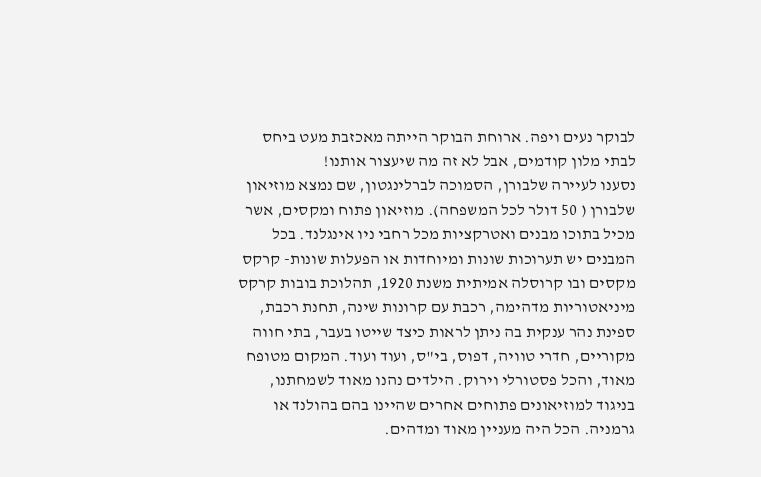לבוקר נעים ויפה. ארוחת הבוקר הייתה מאכזבת מעט ביחס לבתי מלון קודמים, אבל לא זה מה שיעצור אותנו!
נסענו לעיירה שלבורן, הסמוכה לברלינגטון, שם נמצא מוזיאון שלבורן ( 50 דולר לכל המשפחה). מוזיאון פתוח ומקסים, אשר מכיל בתוכו מבנים ואטרקציות מכל רחבי ניו אינגלנד. בכל המבנים יש תערוכות שונות ומיוחדות או הפעלות שונות- קרקס מקסים ובו קרוסלה אמיתית משנת 1920, תהלוכת בובות קרקס מיניאטוריות מדהימה, רכבת עם קרונות שינה, תחנת רכבת, ספינת נהר ענקית בה ניתן לראות כיצד שייטו בעבר, בתי חווה מקוריים, חדרי טוויה, דפוס, בי"ס, ועוד ועוד. המקום מטופח מאוד, והכל פסטורלי וירוק. הילדים נהנו מאוד לשמחתנו, בניגוד למוזיאונים פתוחים אחרים שהיינו בהם בהולנד או גרמניה. הכל היה מעניין מאוד ומדהים.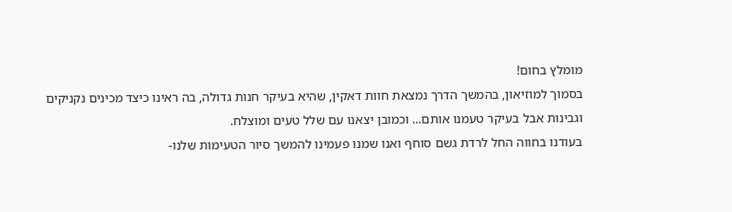מומלץ בחום!
בסמוך למוזיאון, בהמשך הדרך נמצאת חוות דאקין, שהיא בעיקר חנות גדולה, בה ראינו כיצד מכינים נקניקים וגבינות אבל בעיקר טעמנו אותם... וכמובן יצאנו עם שלל טעים ומוצלח.
בעודנו בחווה החל לרדת גשם סוחף ואנו שמנו פעמינו להמשך סיור הטעימות שלנו-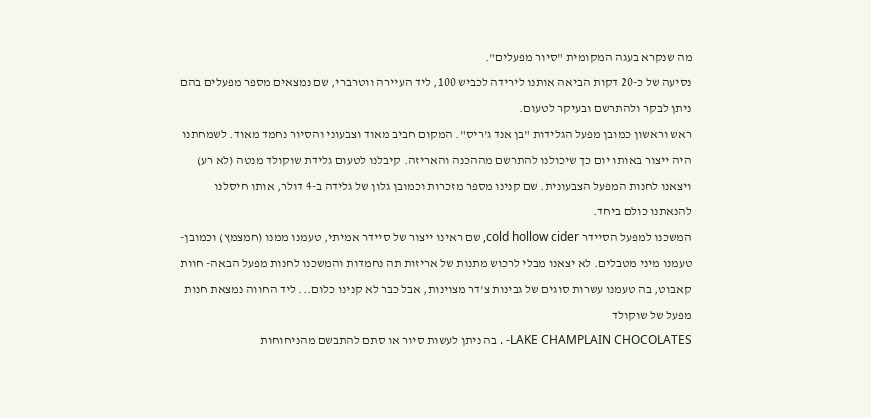מה שנקרא בעגה המקומית "סיור מפעלים".
נסיעה של כ-20 דקות הביאה אותנו לירידה לכביש 100, ליד העיירה ווטרברי, שם נמצאים מספר מפעלים בהם ניתן לבקר ולהתרשם ובעיקר לטעום.
ראש וראשון כמובן מפעל הגלידות "בן אנד ג'ריס". המקום חביב מאוד וצבעוני והסיור נחמד מאוד. לשמחתנו היה ייצור באותו יום כך שיכולנו להתרשם מההכנה והאריזה. קיבלנו לטעום גלידת שוקולד מנטה (לא רע) ויצאנו לחנות המפעל הצבעונית. שם קנינו מספר מזכרות וכמובן גלון של גלידה ב-4 דולר, אותו חיסלנו להנאתנו כולם ביחד.
המשכנו למפעל הסיידר cold hollow cider, שם ראינו ייצור של סיידר אמיתי, טעמנו ממנו (חמצמץ) וכמובן- טעמנו מיני מטבלים. לא יצאנו מבלי לרכוש מתנות של אריזות תה נחמדות והמשכנו לחנות מפעל הבאה- חוות קאבוט, בה טעמנו עשרות סוגים של גבינות צ'דר מצוינות, אבל כבר לא קנינו כלום... ליד החווה נמצאת חנות מפעל של שוקולד
LAKE CHAMPLAIN CHOCOLATES- . בה ניתן לעשות סיור או סתם להתבשם מהניחוחות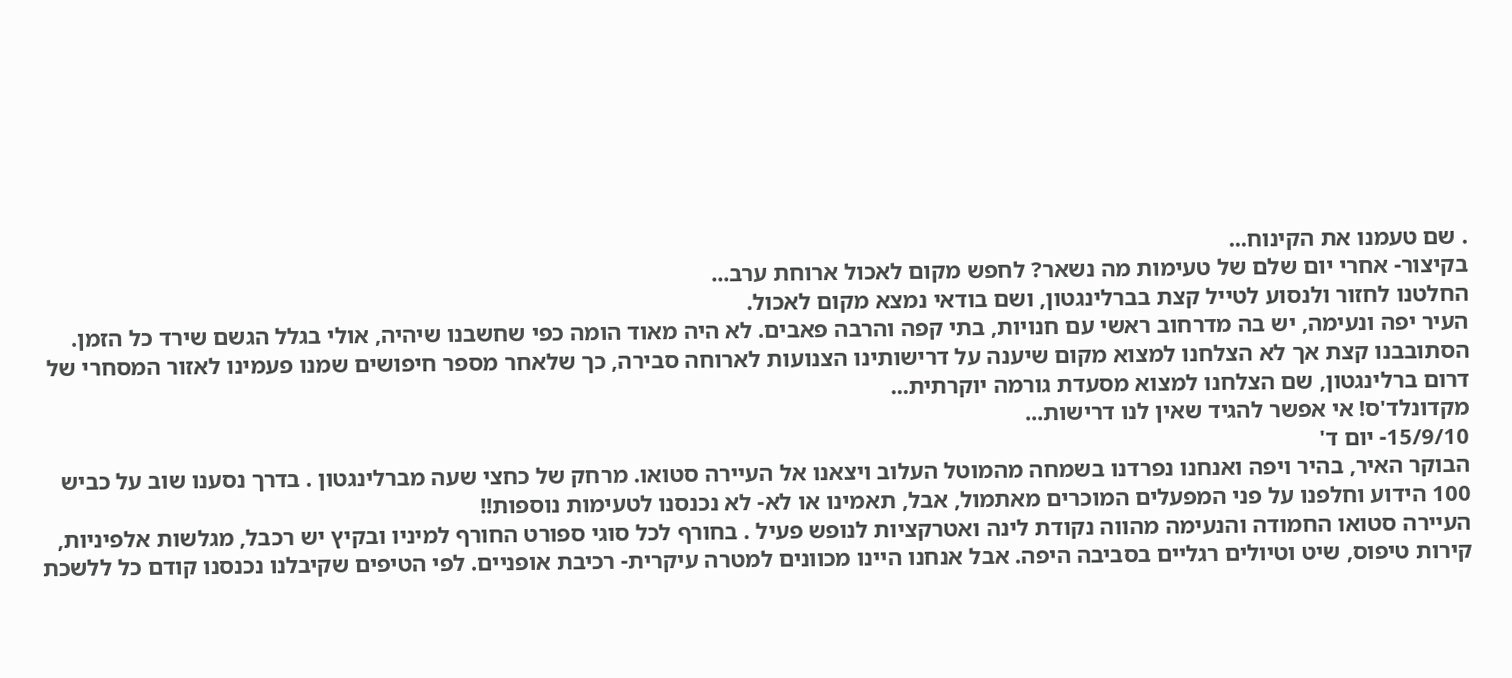. שם טעמנו את הקינוח...
בקיצור- אחרי יום שלם של טעימות מה נשאר? לחפש מקום לאכול ארוחת ערב...
החלטנו לחזור ולנסוע לטייל קצת בברלינגטון, ושם בודאי נמצא מקום לאכול.
העיר יפה ונעימה, יש בה מדרחוב ראשי עם חנויות, בתי קפה והרבה פאבים. לא היה מאוד הומה כפי שחשבנו שיהיה, אולי בגלל הגשם שירד כל הזמן. הסתובבנו קצת אך לא הצלחנו למצוא מקום שיענה על דרישותינו הצנועות לארוחה סבירה, כך שלאחר מספר חיפושים שמנו פעמינו לאזור המסחרי של דרום ברלינגטון, שם הצלחנו למצוא מסעדת גורמה יוקרתית...
מקדונלד'ס! אי אפשר להגיד שאין לנו דרישות...
15/9/10- יום ד'
הבוקר האיר, בהיר ויפה ואנחנו נפרדנו בשמחה מהמוטל העלוב ויצאנו אל העיירה סטואו. מרחק של כחצי שעה מברלינגטון . בדרך נסענו שוב על כביש 100 הידוע וחלפנו על פני המפעלים המוכרים מאתמול, אבל, תאמינו או לא- לא נכנסנו לטעימות נוספות!!
העיירה סטואו החמודה והנעימה מהווה נקודת לינה ואטרקציות לנופש פעיל . בחורף לכל סוגי ספורט החורף למיניו ובקיץ יש רכבל, מגלשות אלפיניות, קירות טיפוס, שיט וטיולים רגליים בסביבה היפה. אבל אנחנו היינו מכוונים למטרה עיקרית- רכיבת אופניים. לפי הטיפים שקיבלנו נכנסנו קודם כל ללשכת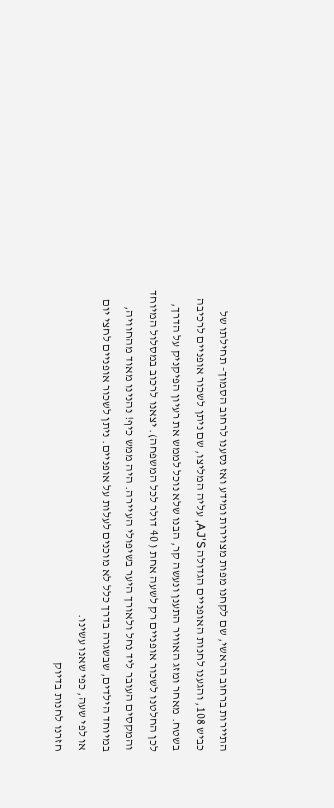התיירות ברחוב הראשי, שם לקחנו מפות מצוירות ומידע ואז נסענו לרחוב הסמוך- תחילתו של כביש 108, והגענו לחנות האופניים הגדולה AJ'S, עליה המליצו, שם ניתן לשכור אופניים לרכיבה בשטח. מאחר ומזג האוויר התענן ונעשה קר, הבנו שלא נוכל לממש את רעיון הפיקניק על הדרך, לכן החלטנו לשכור אופניים רק לשעה אחת ( 40 דולר לכל המשפחה). יצאנו לרכוב במסלול המיוחד והמקסים העובר ליד נחל ולאורך היער בשיפולי העיירה. היה ממש כיף! נהנינו מאוד מהחוויה, במיוחד הילדים, שבשגרה בדרך כלל לא מוכנים לעלות על אופניים. ניתן לשכור אופניים לחצי יום או לפי שעה, כפי שאנו עשינו.
חזרנו לחנות בדיוק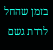בזמן שהחל לרדת גשם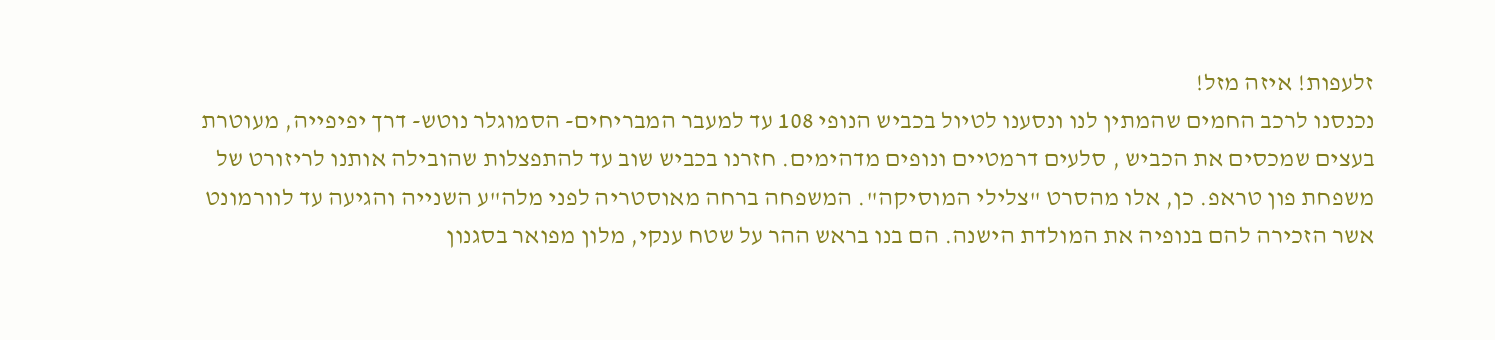זלעפות! איזה מזל!
נכנסנו לרכב החמים שהמתין לנו ונסענו לטיול בכביש הנופי 108 עד למעבר המבריחים- הסמוגלר נוטש- דרך יפיפייה, מעוטרת בעצים שמכסים את הכביש , סלעים דרמטיים ונופים מדהימים. חזרנו בכביש שוב עד להתפצלות שהובילה אותנו לריזורט של משפחת פון טראפ. כן, אלו מהסרט "צלילי המוסיקה". המשפחה ברחה מאוסטריה לפני מלה"ע השנייה והגיעה עד לוורמונט אשר הזכירה להם בנופיה את המולדת הישנה. הם בנו בראש ההר על שטח ענקי, מלון מפואר בסגנון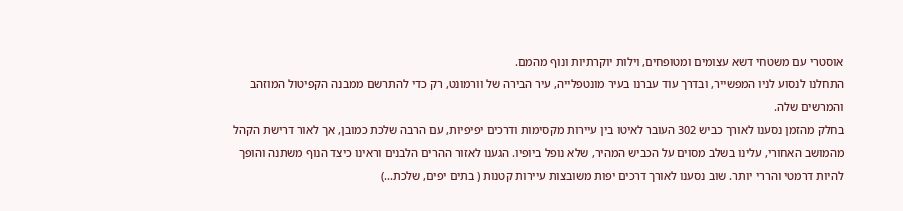אוסטרי עם משטחי דשא עצומים ומטופחים, וילות יוקרתיות ונוף מהמם.
התחלנו לנסוע לניו המפשייר, ובדרך עוד עברנו בעיר מונטפלייה, עיר הבירה של וורמונט, רק כדי להתרשם ממבנה הקפיטול המוזהב והמרשים שלה.
בחלק מהזמן נסענו לאורך כביש 302 העובר לאיטו בין עיירות מקסימות ודרכים יפיפיות, עם הרבה שלכת כמובן, אך לאור דרישת הקהל מהמושב האחורי, עלינו בשלב מסוים על הכביש המהיר, שלא נופל ביופיו. הגענו לאזור ההרים הלבנים וראינו כיצד הנוף משתנה והופך להיות דרמטי והררי יותר. שוב נסענו לאורך דרכים יפות משובצות עיירות קטנות ( בתים יפים, שלכת...)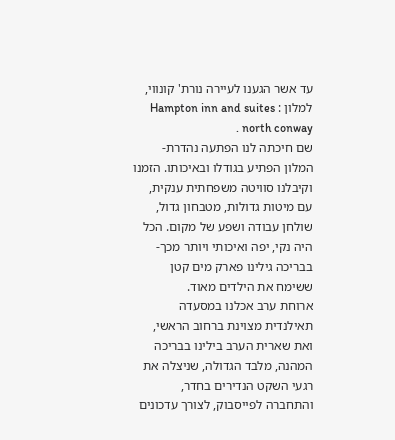עד אשר הגענו לעיירה נורת' קונווי, למלון : Hampton inn and suites north conway .
שם חיכתה לנו הפתעה נהדרת- המלון הפתיע בגודלו ובאיכותו. הזמנו וקיבלנו סוויטה משפחתית ענקית, עם מיטות גדולות, מטבחון גדול, שולחן עבודה ושפע של מקום. הכל היה נקי, יפה ואיכותי ויותר מכך- בבריכה גילינו פארק מים קטן ששימח את הילדים מאוד.
ארוחת ערב אכלנו במסעדה תאילנדית מצוינת ברחוב הראשי, ואת שארית הערב בילינו בבריכה המהנה, מלבד הגדולה, שניצלה את רגעי השקט הנדירים בחדר, והתחברה לפייסבוק, לצורך עדכונים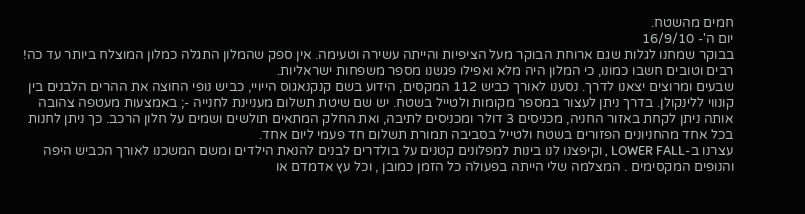חמים מהשטח.
יום ה'- 16/9/10
בבוקר שמחנו לגלות שגם ארוחת הבוקר מעל הציפיות והייתה עשירה וטעימה. אין ספק שהמלון התגלה כמלון המוצלח ביותר עד כה!
רבים וטובים חשבו כמונו, כי המלון היה מלא ואפילו פגשנו מספר משפחות ישראליות.
שבעים ומרוצים יצאנו לדרך. נסענו לאורך כביש 112 המקסים, הידוע בשם קנקנאגוס הייויי, כביש נופי החוצה את ההרים הלבנים בין קונווי ללינקולן. בדרך ניתן לעצור במספר מקומות ולטייל בשטח. יש שם שיטת תשלום מעניינת לחנייה -; באמצעות מעטפה צהובה אותה ניתן לקחת באזור החניה, מכניסים 3 דולר ומכניסים לתיבה, ואת החלק המתאים תולשים ושמים על חלון הרכב. כך ניתן לחנות בכל אחד מהחניונים הפזורים בשטח ולטייל בסביבה תמורת תשלום חד פעמי ליום אחד.
עצרנו ב-LOWER FALL , וקיפצנו לנו בינות למפלונים קטנים על בולדרים לבנים להנאת הילדים ומשם המשכנו לאורך הכביש היפה והנופים המקסימים . המצלמה שלי הייתה בפעולה כל הזמן כמובן , וכל עץ אדמדם או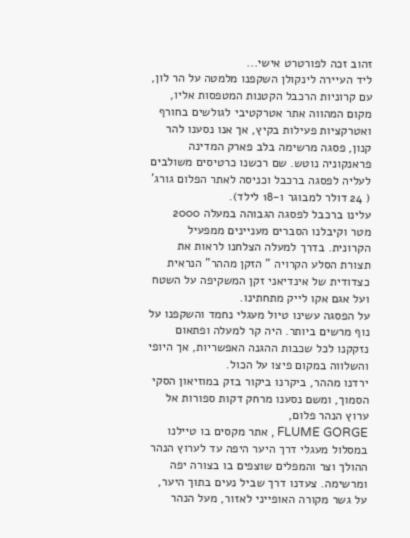זהוב זכה לפורטרט אישי...
ליד העיירה לינקולן השקפנו מלמטה על הר לון, עם קרוניות הרכבל הקטנות המטפסות אליו, מקום המהווה אתר אטרקטיבי לגולשים בחורף ואטרקציות פעילות בקיץ, אך אנו נסענו להר קנון, פסגה מרשימה בלב פארק המדינה פראנקוניה נוטש. שם רכשנו כרטיסים משולבים לעליה לפסגה ברכבל וכניסה לאתר הפלום גורג' ( 24 דולר למבוגר ו-18 לילד).
עלינו ברכבל לפסגה הגבוהה במעלה 2000 מטר וקיבלנו הסברים מעניינים ממפעיל הקרונית. בדרך למעלה הצלחנו לראות את תצורת הסלע הקרויה " הזקן מההר" הנראית כצדודית של אינדיאני זקן המשקיפה על השטח ועל אגם אקו לייק מתחתינו.
על הפסגה עשינו טיול מעגלי נחמד והשקפנו על נוף מרשים ביותר. היה קר למעלה ופתאום נזקקנו לכל שכבות ההגנה האפשריות, אך היופי והשלווה במקום פיצו על הכול.
ירדנו מההר, ביקרנו ביקור בזק במוזיאון הסקי הסמוך, ומשם נסענו מרחק דקות ספורות אל ערוץ הנהר פלום,
FLUME GORGE , אתר מקסים בו טיילנו במסלול מעגלי דרך היער היפה עד לערוץ הנהר ההולך וצר והמפלים שוצפים בו בצורה יפה ומרשימה. צעדנו דרך שביל נעים בתוך היער, על גשר מקורה האופייני לאזור, מעל הנהר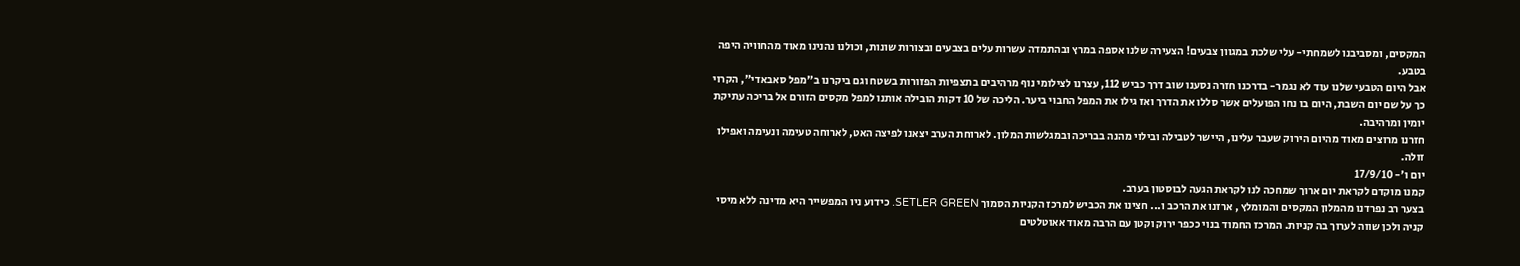המקסים, ומסביבנו לשמחתי- עלי שלכת במגוון צבעים! הצעירה שלנו אספה במרץ ובהתמדה עשרות עלים בצבעים ובצורות שונות, וכולנו נהנינו מאוד מהחוויה היפה בטבע.
אבל היום הטבעי שלנו עוד לא נגמר- בדרכנו חזרה נסענו שוב דרך כביש 112, עצרנו לצילומי נוף מרהיבים בתצפיות הפזורות בשטח וגם ביקרנו ב"מפל סאבאדי", הקרוי כך על שם יום השבת, היום בו נחו הפועלים אשר סללו את הדרך ואז גילו את המפל החבוי ביער. הליכה של 10 דקות הובילה אותנו למפל מקסים הזורם אל בריכה עתיקת יומין ומרהיבה.
חזרנו מרוצים מאוד מהיום הירוק שעבר עלינו, היישר לטבילה ובילוי מהנה בבריכה ובמגלשות המלון. לארוחת הערב יצאנו לפיצה האט, לארוחה טעימה ונעימה ואפילו זולה.
יום ו'- 17/9/10
קמנו מוקדם לקראת יום ארוך שמחכה לנו לקראת הגעה לבוסטון בערב.
בצער רב נפרדנו מהמלון המקסים והמומלץ , ארזנו את הרכב ו... חצינו את הכביש למרכז הקניות הסמוך SETLER GREEN. כידוע ניו המפשייר היא מדינה ללא מיסי קניה ולכן שווה לערוך בה קניות. המרכז החמוד בנוי ככפר ירוק וקטן עם הרבה מאוד אאוטלטים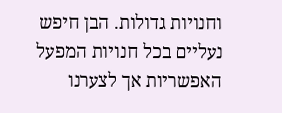וחנויות גדולות. הבן חיפש נעליים בכל חנויות המפעל האפשריות אך לצערנו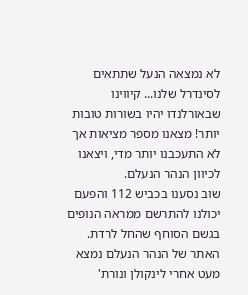לא נמצאה הנעל שתתאים לסינדרל שלנו... קיווינו שבאורלנדו יהיו בשורות טובות יותר! מצאנו מספר מציאות אך לא התעכבנו יותר מדי, ויצאנו לכיוון הנהר הנעלם.
שוב נסענו בכביש 112 והפעם יכולנו להתרשם ממראה הנופים בגשם הסוחף שהחל לרדת.
האתר של הנהר הנעלם נמצא מעט אחרי לינקולן ונורת'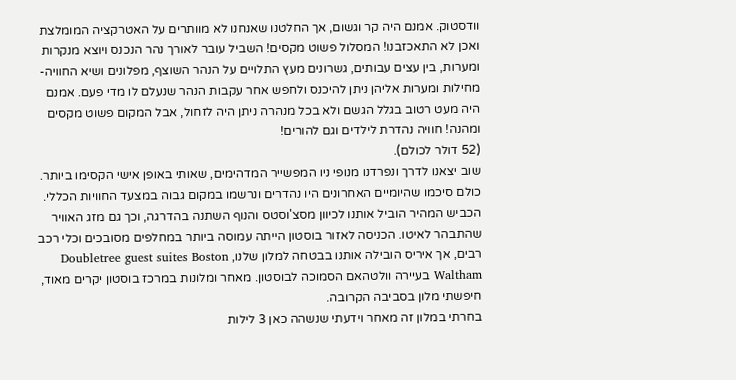וודסטוק. אמנם היה קר וגשום, אך החלטנו שאנחנו לא מוותרים על האטרקציה המומלצת ואכן לא התאכזבנו! המסלול פשוט מקסים! השביל עובר לאורך נהר הנכנס ויוצא מנקרות ומערות, בין עצים עבותים, גשרונים מעץ התלויים על הנהר השוצף, מפלונים ושיא החוויה- מחילות ומערות אליהן ניתן להיכנס ולחפש אחר עקבות הנהר שנעלם לו מדי פעם. אמנם היה מעט רטוב בגלל הגשם ולא בכל מנהרה ניתן היה לזחול, אבל המקום פשוט מקסים ומהנה! חוויה נהדרת לילדים וגם להורים!
(52 דולר לכולם).
שוב יצאנו לדרך ונפרדנו מנופי ניו המפשייר המדהימים, שאותי באופן אישי הקסימו ביותר. כולם סיכמו שהיומיים האחרונים היו נהדרים ונרשמו במקום גבוה במצעד החוויות הכללי.
הכביש המהיר הוביל אותנו לכיוון מסצ'וסטס והנוף השתנה בהדרגה, וכך גם מזג האוויר שהתבהר לאיטו. הכניסה לאזור בוסטון הייתה עמוסה ביותר במחלפים מסובכים וכלי רכב רבים, אך איריס הובילה אותנו בבטחה למלון שלנו, Doubletree guest suites Boston Waltham בעיירה וולטהאם הסמוכה לבוסטון. מאחר ומלונות במרכז בוסטון יקרים מאוד, חיפשתי מלון בסביבה הקרובה.
בחרתי במלון זה מאחר וידעתי שנשהה כאן 3 לילות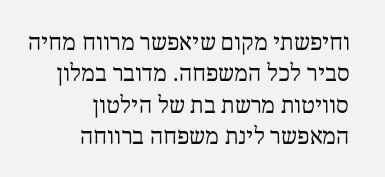וחיפשתי מקום שיאפשר מרווח מחיה סביר לכל המשפחה. מדובר במלון סוויטות מרשת בת של הילטון המאפשר לינת משפחה ברווחה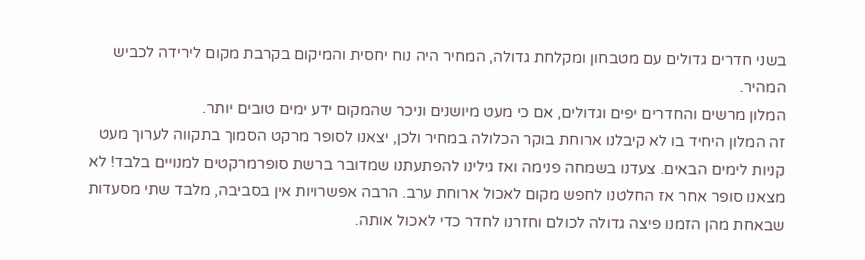בשני חדרים גדולים עם מטבחון ומקלחת גדולה, המחיר היה נוח יחסית והמיקום בקרבת מקום לירידה לכביש המהיר.
המלון מרשים והחדרים יפים וגדולים, אם כי מעט מיושנים וניכר שהמקום ידע ימים טובים יותר.
זה המלון היחיד בו לא קיבלנו ארוחת בוקר הכלולה במחיר ולכן, יצאנו לסופר מרקט הסמוך בתקווה לערוך מעט קניות לימים הבאים. צעדנו בשמחה פנימה ואז גילינו להפתעתנו שמדובר ברשת סופרמרקטים למנויים בלבד! לא מצאנו סופר אחר אז החלטנו לחפש מקום לאכול ארוחת ערב. הרבה אפשרויות אין בסביבה, מלבד שתי מסעדות שבאחת מהן הזמנו פיצה גדולה לכולם וחזרנו לחדר כדי לאכול אותה.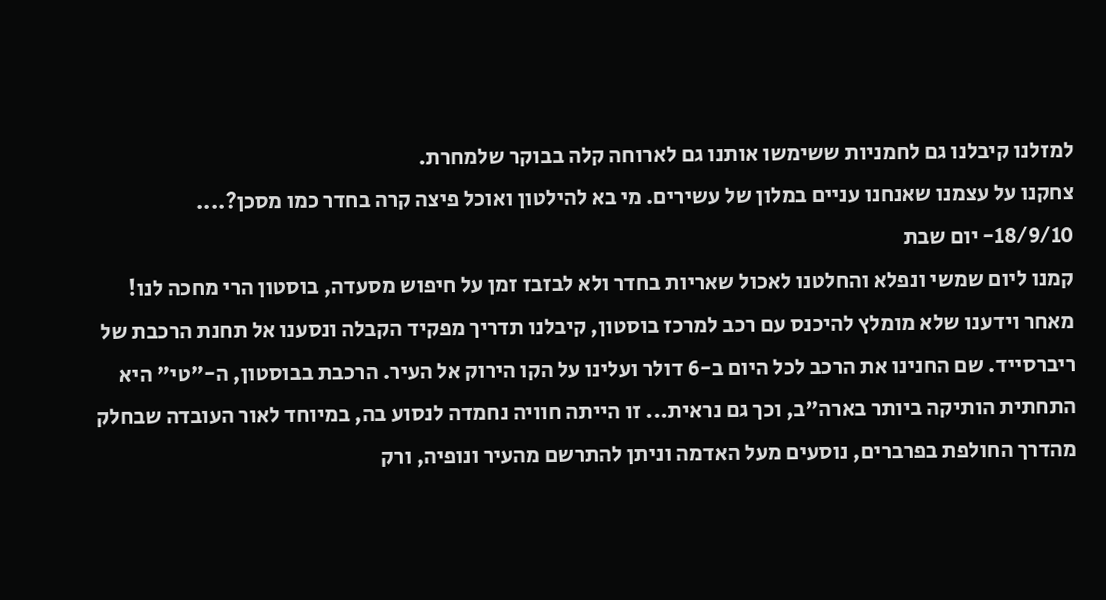למזלנו קיבלנו גם לחמניות ששימשו אותנו גם לארוחה קלה בבוקר שלמחרת.
צחקנו על עצמנו שאנחנו עניים במלון של עשירים. מי בא להילטון ואוכל פיצה קרה בחדר כמו מסכן?....
18/9/10- יום שבת
קמנו ליום שמשי ונפלא והחלטנו לאכול שאריות בחדר ולא לבזבז זמן על חיפוש מסעדה, בוסטון הרי מחכה לנו!
מאחר וידענו שלא מומלץ להיכנס עם רכב למרכז בוסטון, קיבלנו תדריך מפקיד הקבלה ונסענו אל תחנת הרכבת של ריברסייד. שם החנינו את הרכב לכל היום ב-6 דולר ועלינו על הקו הירוק אל העיר. הרכבת בבוסטון, ה-"טי" היא התחתית הותיקה ביותר בארה"ב, וכך גם נראית... זו הייתה חוויה נחמדה לנסוע בה, במיוחד לאור העובדה שבחלק מהדרך החולפת בפרברים, נוסעים מעל האדמה וניתן להתרשם מהעיר ונופיה, ורק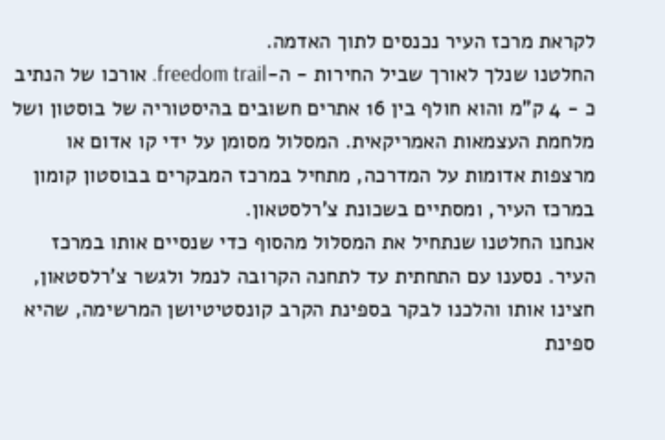לקראת מרכז העיר נכנסים לתוך האדמה.
החלטנו שנלך לאורך שביל החירות - ה-freedom trail. אורכו של הנתיב כ - 4 ק"מ והוא חולף בין 16 אתרים חשובים בהיסטוריה של בוסטון ושל מלחמת העצמאות האמריקאית. המסלול מסומן על ידי קו אדום או מרצפות אדומות על המדרכה, מתחיל במרכז המבקרים בבוסטון קומון במרכז העיר, ומסתיים בשכונת צ'רלסטאון.
אנחנו החלטנו שנתחיל את המסלול מהסוף כדי שנסיים אותו במרכז העיר. נסענו עם התחתית עד לתחנה הקרובה לנמל ולגשר צ'רלסטאון, חצינו אותו והלכנו לבקר בספינת הקרב קונסטיטיושן המרשימה, שהיא ספינת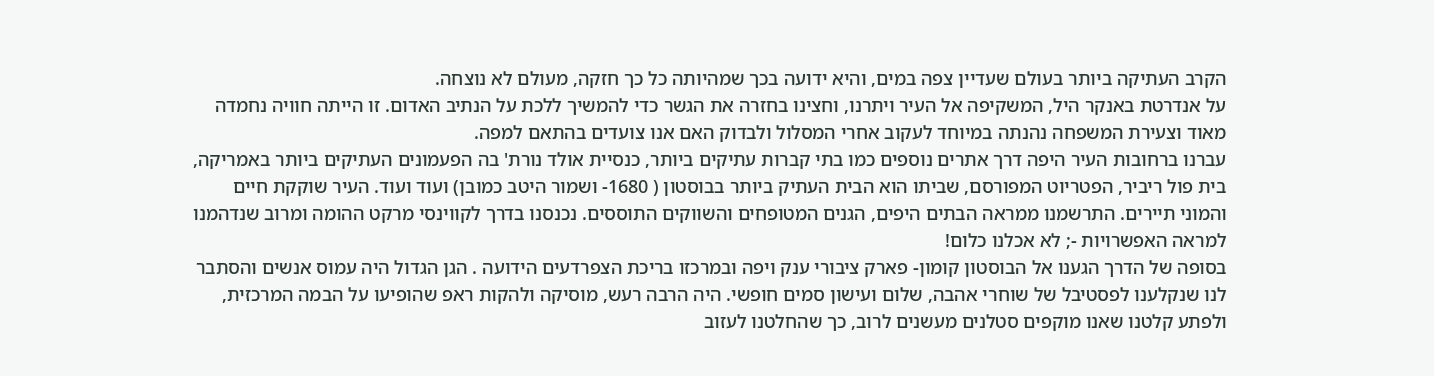הקרב העתיקה ביותר בעולם שעדיין צפה במים, והיא ידועה בכך שמהיותה כל כך חזקה, מעולם לא נוצחה.
על אנדרטת באנקר היל, המשקיפה אל העיר ויתרנו, וחצינו בחזרה את הגשר כדי להמשיך ללכת על הנתיב האדום. זו הייתה חוויה נחמדה מאוד וצעירת המשפחה נהנתה במיוחד לעקוב אחרי המסלול ולבדוק האם אנו צועדים בהתאם למפה.
עברנו ברחובות העיר היפה דרך אתרים נוספים כמו בתי קברות עתיקים ביותר, כנסיית אולד נורת' בה הפעמונים העתיקים ביותר באמריקה, בית פול ריביר, הפטריוט המפורסם, שביתו הוא הבית העתיק ביותר בבוסטון ( 1680- ושמור היטב כמובן) ועוד ועוד. העיר שוקקת חיים והמוני תיירים. התרשמנו ממראה הבתים היפים, הגנים המטופחים והשווקים התוססים. נכנסנו בדרך לקווינסי מרקט ההומה ומרוב שנדהמנו למראה האפשרויות -; לא אכלנו כלום!
בסופה של הדרך הגענו אל הבוסטון קומון- פארק ציבורי ענק ויפה ובמרכזו בריכת הצפרדעים הידועה . הגן הגדול היה עמוס אנשים והסתבר לנו שנקלענו לפסטיבל של שוחרי אהבה, שלום ועישון סמים חופשי. היה הרבה רעש, מוסיקה ולהקות ראפ שהופיעו על הבמה המרכזית, ולפתע קלטנו שאנו מוקפים סטלנים מעשנים לרוב, כך שהחלטנו לעזוב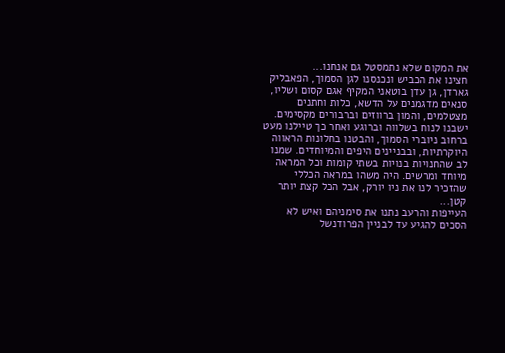את המקום שלא נתמסטל גם אנחנו...
חצינו את הכביש ונכנסנו לגן הסמוך, הפאבליק גארדן, גן עדן בוטאני המקיף אגם קסום ושליו, סנאים מדגמנים על הדשא, כלות וחתנים מצטלמים, והמון ברווזים וברבורים מקסימים.
ישבנו לנוח בשלווה וברוגע ואחר כך טיילנו מעט ברחוב ניוברי הסמוך, והבטנו בחלונות הראווה היוקרתיות, ובבניינים היפים והמיוחדים. שמנו לב שהחנויות בנויות בשתי קומות וכל המראה מיוחד ומרשים. היה משהו במראה הכללי שהזכיר לנו את ניו יורק, אבל הכל קצת יותר קטן...
העייפות והרעב נתנו את סימניהם ואיש לא הסכים להגיע עד לבניין הפרודנשל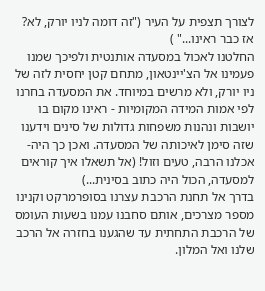לצורך תצפית על העיר ("זה דומה לניו יורק, לא? אז כבר ראינו..." )
החלטנו לאכול במסעדה אותנטית ולפיכך שמנו פעמינו אל הצ'יינטאון, מתחם קטן יחסית לזה של ניו יורק, ולא מרשים במיוחד. את המסעדה בחרנו לפי אמות המידה המקומיות - ראינו מקום בו יושבות ונהנות משפחות גדולות של סינים וידענו שזה סימן לאיכותה של המסעדה. ואכן כך היה- אכלנו הרבה, טעים וזול! (אל תשאלו איך קוראים למסעדה, הכול היה כתוב בסינית...)
בדרך אל תחנת הרכבת עצרנו בסופרמרקט וקנינו מספר מצרכים, אותם סחבנו עמנו בשעות העומס של הרכבת התחתית עד שהגענו בחזרה אל הרכב שלנו ואל המלון.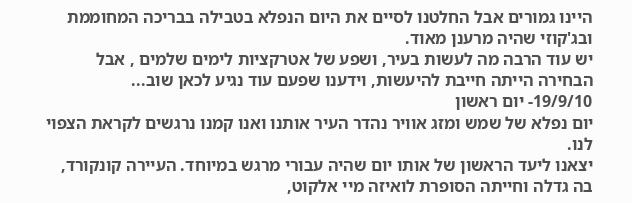היינו גמורים אבל החלטנו לסיים את היום הנפלא בטבילה בבריכה המחוממת ובג'קוזי שהיה מרענן מאוד.
יש עוד הרבה מה לעשות בעיר, ושפע של אטרקציות לימים שלמים , אבל הבחירה הייתה חייבת להיעשות, וידענו שפעם עוד נגיע לכאן שוב...
19/9/10- יום ראשון
יום נפלא של שמש ומזג אוויר נהדר העיר אותנו ואנו קמנו נרגשים לקראת הצפוי לנו.
יצאנו ליעד הראשון של אותו יום שהיה עבורי מרגש במיוחד. העיירה קונקורד, בה גדלה וחייתה הסופרת לואיזה מיי אלקוט,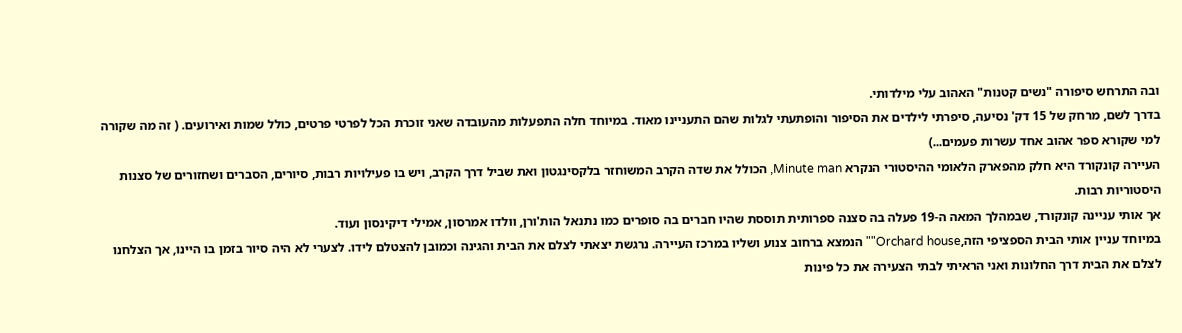ובה התרחש סיפורה "נשים קטנות" האהוב עלי מילדותי.
בדרך לשם, מרחק של 15 דק' נסיעה, סיפרתי לילדים את הסיפור והופתעתי לגלות שהם התעניינו מאוד. במיוחד חלה התפעלות מהעובדה שאני זוכרת הכל לפרטי פרטים, כולל שמות ואירועים. ( זה מה שקורה למי שקורא ספר אהוב אחד עשרות פעמים...)
העיירה קונקורד היא חלק מהפארק הלאומי ההיסטורי הנקרא Minute man, הכולל את שדה הקרב המשוחזר בלקסינגטון ואת שביל דרך הקרב, ויש בו פעילויות רבות, סיורים, הסברים ושחזורים של סצנות היסטוריות רבות.
אך אותי עניינה קונקורד, שבמהלך המאה ה-19 פעלה בה סצנה ספרותית תוססת שהיו חברים בה סופרים כמו נתנאל הות'ורן, וולדו אמרסון, אמילי דיקינסון ועוד.
במיוחד עניין אותי הבית הספציפי הזה,Orchard house"" הנמצא ברחוב צנוע ושליו במרכז העיירה. נרגשת יצאתי לצלם את הבית והגינה וכמובן להצטלם לידו. לצערי לא היה סיור בזמן בו היינו, אך הצלחנו לצלם את הבית דרך החלונות ואני הראיתי לבתי הצעירה את כל פינות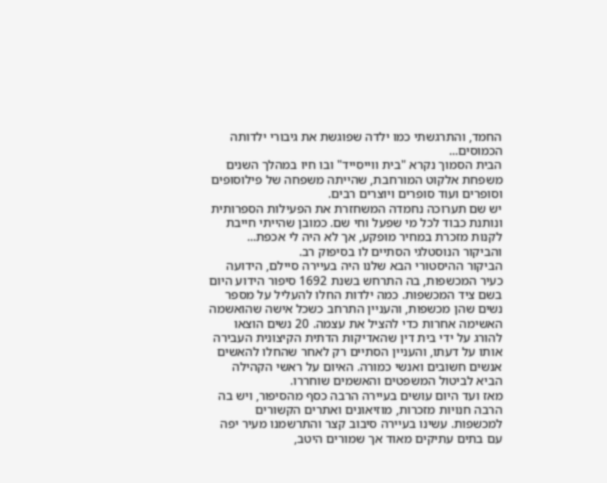החמד, והתרגשתי כמו ילדה שפוגשת את גיבורי ילדותה הכמוסים...
הבית הסמוך נקרא "בית ווייסייד" ובו חיו במהלך השנים משפחת אלקוט המורחבת, שהייתה משפחה של פילוסופים וסופרים ועוד סופרים ויוצרים רבים.
יש שם תערוכה נחמדה המשחזרת את הפעילות הספרותית ונותנת כבוד לכל מי שפעל וחי שם. כמובן שהייתי חייבת לקנות מזכרת במחיר מופקע, אך לא היה לי אכפת... והביקור הנוסטלגי הסתיים לו בסיפוק רב.
הביקור ההיסטורי הבא שלנו היה בעיירה סיילם, הידועה כעיר המכשפות, בה התרחש בשנת 1692 סיפור הידוע היום בשם ציד המכשפות. כמה ילדות החלו להעליל על מספר נשים שהן מכשפות, והעניין התרחב כשכל אישה שהואשמה האשימה אחרות כדי להציל את עצמה. 20 נשים הוצאו להורג על ידי בית דין שהאדיקות הדתית הקיצונית העבירה אותו על דעתו, והעניין הסתיים רק לאחר שהחלו להאשים אנשים חשובים ואנשי כמורה. האיום על ראשי הקהילה הביא לביטול המשפטים והאשמים שוחררו.
מאז ועד היום עושים בעיירה הרבה כסף מהסיפור, ויש בה הרבה חנויות מזכרות, מוזיאונים ואתרים הקשורים למכשפות. עשינו בעיירה סיבוב קצר והתרשמנו מעיר יפה עם בתים עתיקים מאוד אך שמורים היטב,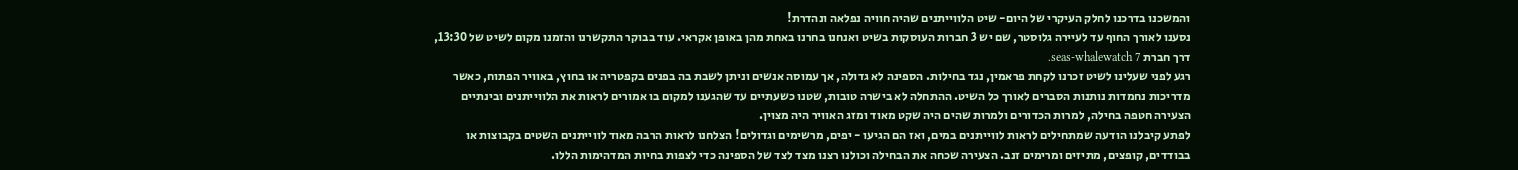והמשכנו בדרכנו לחלק העיקרי של היום- שיט הלווייתנים שהיה חוויה נפלאה ונהדרת!
נסענו לאורך החוף עד לעיירה גלוסטר, שם יש 3 חברות העוסקות בשיט ואנחנו בחרנו באחת מהן באופן אקראי. עוד בבוקר התקשרנו והזמנו מקום לשיט של 13:30, דרך חברת seas-whalewatch 7.
רגע לפני שעלינו לשיט זכרנו לקחת פראמין, נגד בחילות. הספינה לא גדולה, אך עמוסה אנשים וניתן לשבת בה בפנים בקפטריה או בחוץ, באוויר הפתוח, כאשר מדריכות נחמדות נותנות הסברים לאורך כל השיט. ההתחלה לא בישרה טובות, שטנו כשעתיים עד שהגענו למקום בו אמורים לראות את הלווייתנים ובינתיים הצעירה חטפה בחילה, למרות הכדורים ולמרות שהים היה שקט מאוד ומזג האוויר היה מצוין.
לפתע קיבלנו הודעה שמתחילים לראות לווייתנים במים, ואז הם הגיעו - יפים, מרשימים וגדולים! הצלחנו לראות הרבה מאוד לווייתנים השטים בקבוצות או בבודדים, קופצים, מתיזים ומרימים זנב. הצעירה שכחה את הבחילה וכולנו רצנו מצד לצד של הספינה כדי לצפות בחיות המדהימות הללו.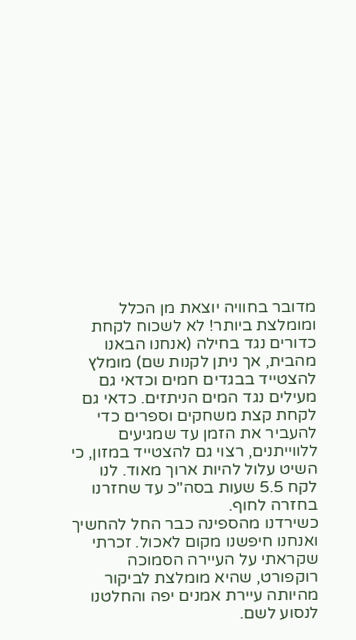מדובר בחוויה יוצאת מן הכלל ומומלצת ביותר! לא לשכוח לקחת כדורים נגד בחילה (אנחנו הבאנו מהבית, אך ניתן לקנות שם) מומלץ להצטייד בבגדים חמים וכדאי גם מעילים נגד המים הניתזים. כדאי גם לקחת קצת משחקים וספרים כדי להעביר את הזמן עד שמגיעים ללווייתנים, רצוי גם להצטייד במזון, כי השיט עלול להיות ארוך מאוד. לנו לקח 5.5 שעות בסה"כ עד שחזרנו בחזרה לחוף.
כשירדנו מהספינה כבר החל להחשיך ואנחנו חיפשנו מקום לאכול. זכרתי שקראתי על העיירה הסמוכה רוקפורט, שהיא מומלצת לביקור מהיותה עיירת אמנים יפה והחלטנו לנסוע לשם.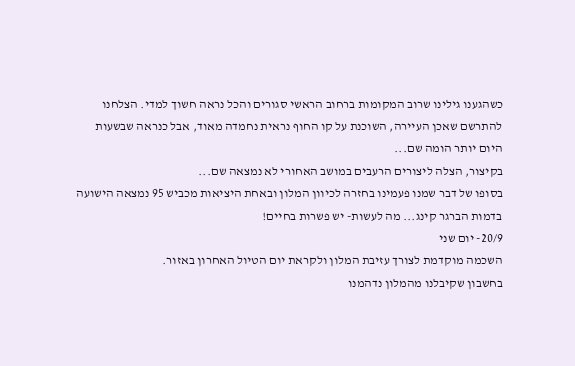כשהגענו גילינו שרוב המקומות ברחוב הראשי סגורים והכל נראה חשוך למדי. הצלחנו להתרשם שאכן העיירה, השוכנת על קו החוף נראית נחמדה מאוד, אבל כנראה שבשעות היום יותר הומה שם...
בקיצור, הצלה ליצורים הרעבים במושב האחורי לא נמצאה שם...
בסופו של דבר שמנו פעמינו בחזרה לכיוון המלון ובאחת היציאות מכביש 95 נמצאה הישועה בדמות הברגר קינג... מה לעשות- יש פשרות בחיים!
20/9- יום שני
השכמה מוקדמת לצורך עזיבת המלון ולקראת יום הטיול האחרון באזור.
בחשבון שקיבלנו מהמלון נדהמנו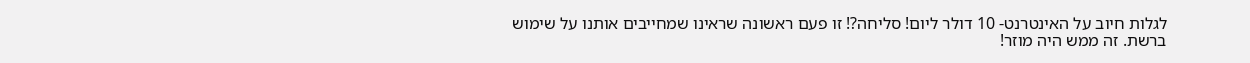לגלות חיוב על האינטרנט- 10 דולר ליום! סליחה?! זו פעם ראשונה שראינו שמחייבים אותנו על שימוש ברשת. זה ממש היה מוזר!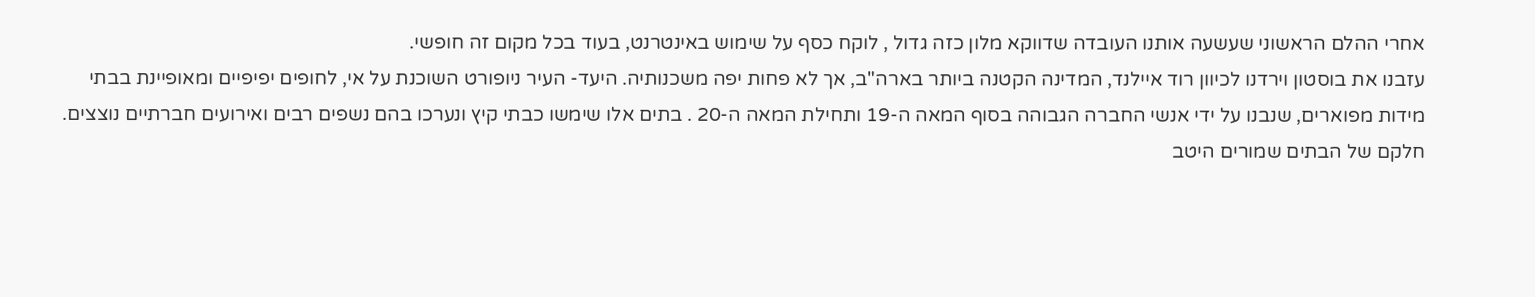אחרי ההלם הראשוני שעשעה אותנו העובדה שדווקא מלון כזה גדול , לוקח כסף על שימוש באינטרנט, בעוד בכל מקום זה חופשי.
עזבנו את בוסטון וירדנו לכיוון רוד איילנד, המדינה הקטנה ביותר בארה"ב, אך לא פחות יפה משכנותיה. היעד- העיר ניופורט השוכנת על אי, לחופים יפיפיים ומאופיינת בבתי מידות מפוארים, שנבנו על ידי אנשי החברה הגבוהה בסוף המאה ה-19 ותחילת המאה ה-20 . בתים אלו שימשו כבתי קיץ ונערכו בהם נשפים רבים ואירועים חברתיים נוצצים.
חלקם של הבתים שמורים היטב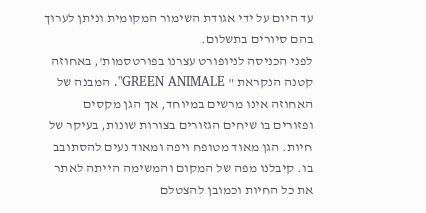עד היום על ידי אגודת השימור המקומית וניתן לערוך בהם סיורים בתשלום.
לפני הכניסה לניופורט עצרנו בפורטסמות', באחוזה קטנה הנקראת " GREEN ANIMALE". המבנה של האחוזה אינו מרשים במיוחד, אך הגן מקסים ופזורים בו שיחים הגזורים בצורות שונות, בעיקר של חיות. הגן מאוד מטופח ויפה ומאוד נעים להסתובב בו. קיבלנו מפה של המקום והמשימה הייתה לאתר את כל החיות וכמובן להצטלם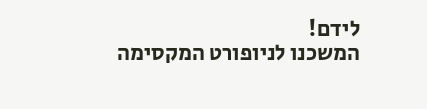לידם!
המשכנו לניופורט המקסימה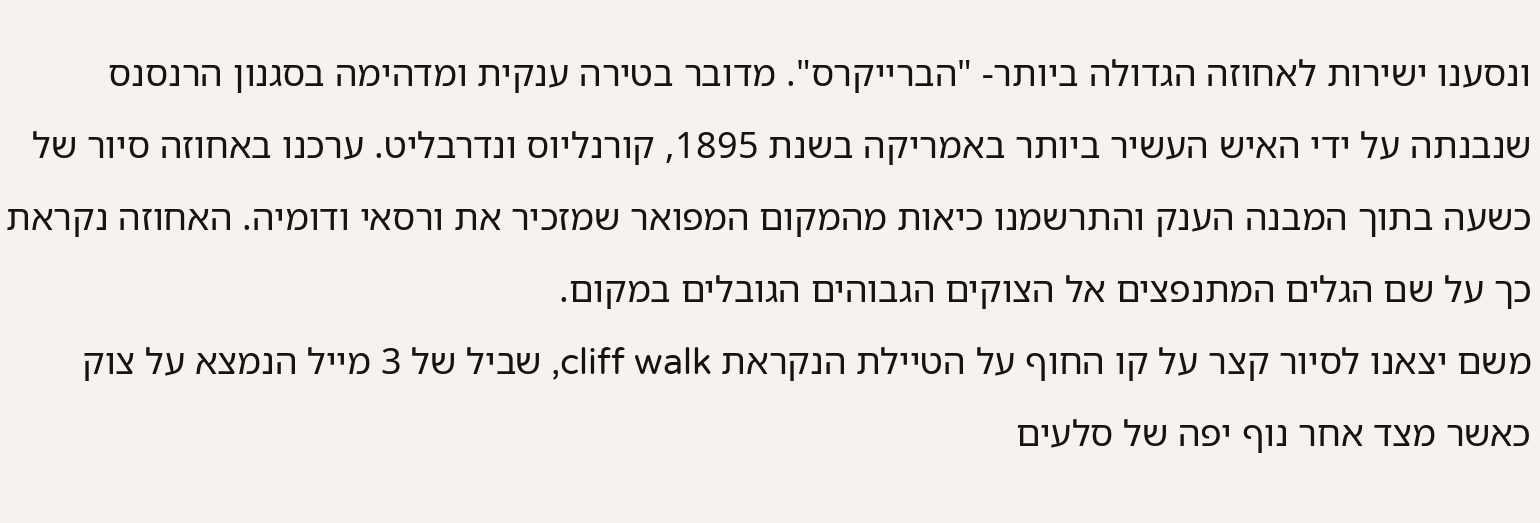ונסענו ישירות לאחוזה הגדולה ביותר- "הברייקרס". מדובר בטירה ענקית ומדהימה בסגנון הרנסנס שנבנתה על ידי האיש העשיר ביותר באמריקה בשנת 1895, קורנליוס ונדרבליט. ערכנו באחוזה סיור של כשעה בתוך המבנה הענק והתרשמנו כיאות מהמקום המפואר שמזכיר את ורסאי ודומיה. האחוזה נקראת כך על שם הגלים המתנפצים אל הצוקים הגבוהים הגובלים במקום.
משם יצאנו לסיור קצר על קו החוף על הטיילת הנקראת cliff walk, שביל של 3 מייל הנמצא על צוק כאשר מצד אחר נוף יפה של סלעים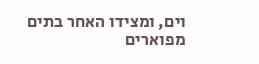וים, ומצידו האחר בתים מפוארים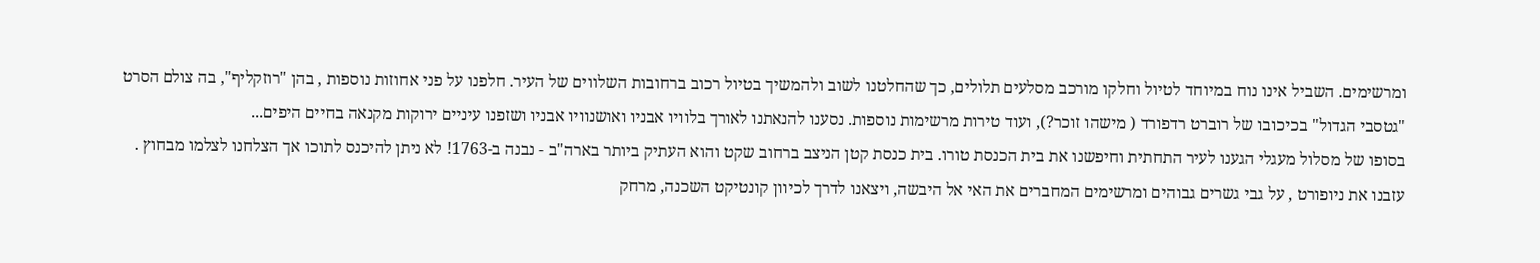ומרשימים. השביל אינו נוח במיוחד לטיול וחלקו מורכב מסלעים תלולים, כך שהחלטנו לשוב ולהמשיך בטיול רכוב ברחובות השלווים של העיר. חלפנו על פני אחוזות נוספות , בהן "רוזקליף", בה צולם הסרט "גטסבי הגדול" בכיכובו של רוברט רדפורד ( מישהו זוכר?), ועוד טירות מרשימות נוספות. נסענו להנאתנו לאורך בלוויו אבניו ואושנוויו אבניו ושזפנו עיניים ירוקות מקנאה בחיים היפים...
בסופו של מסלול מעגלי הגענו לעיר התחתית וחיפשנו את בית הכנסת טורו. בית כנסת קטן הניצב ברחוב שקט והוא העתיק ביותר בארה"ב - נבנה ב-1763! לא ניתן להיכנס לתוכו אך הצלחנו לצלמו מבחוץ .
עזבנו את ניופורט , על גבי גשרים גבוהים ומרשימים המחברים את האי אל היבשה, ויצאנו לדרך לכיוון קונטיקט השכנה, מרחק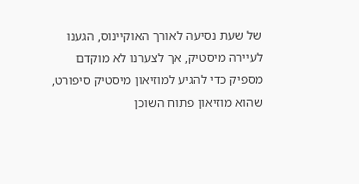של שעת נסיעה לאורך האוקיינוס, הגענו לעיירה מיסטיק, אך לצערנו לא מוקדם מספיק כדי להגיע למוזיאון מיסטיק סיפורט, שהוא מוזיאון פתוח השוכן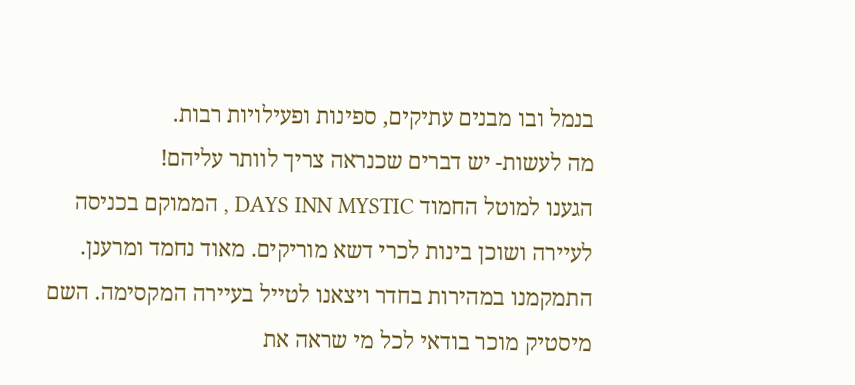בנמל ובו מבנים עתיקים, ספינות ופעילויות רבות.
מה לעשות- יש דברים שכנראה צריך לוותר עליהם!
הגענו למוטל החמוד DAYS INN MYSTIC , הממוקם בכניסה לעיירה ושוכן בינות לכרי דשא מוריקים. מאוד נחמד ומרענן.
התמקמנו במהירות בחדר ויצאנו לטייל בעיירה המקסימה. השם מיסטיק מוכר בודאי לכל מי שראה את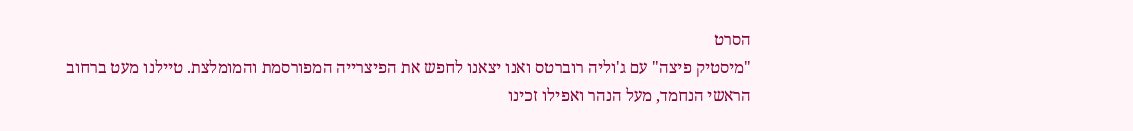הסרט
"מיסטיק פיצה" עם ג'וליה רוברטס ואנו יצאנו לחפש את הפיצרייה המפורסמת והמומלצת. טיילנו מעט ברחוב הראשי הנחמד, מעל הנהר ואפילו זכינו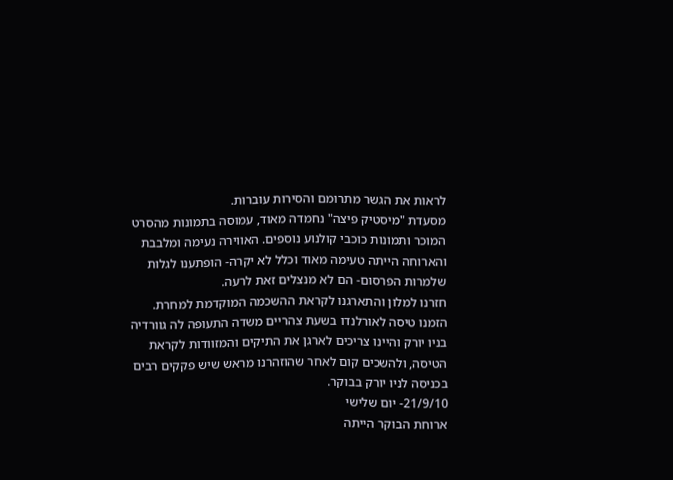לראות את הגשר מתרומם והסירות עוברות.
מסעדת "מיסטיק פיצה" נחמדה מאוד, עמוסה בתמונות מהסרט המוכר ותמונות כוכבי קולנוע נוספים. האווירה נעימה ומלבבת והארוחה הייתה טעימה מאוד וכלל לא יקרה- הופתענו לגלות שלמרות הפרסום- הם לא מנצלים זאת לרעה.
חזרנו למלון והתארגנו לקראת ההשכמה המוקדמת למחרת. הזמנו טיסה לאורלנדו בשעת צהריים משדה התעופה לה גוורדיה בניו יורק והיינו צריכים לארגן את התיקים והמזוודות לקראת הטיסה, ולהשכים קום לאחר שהוזהרנו מראש שיש פקקים רבים בכניסה לניו יורק בבוקר.
21/9/10- יום שלישי
ארוחת הבוקר הייתה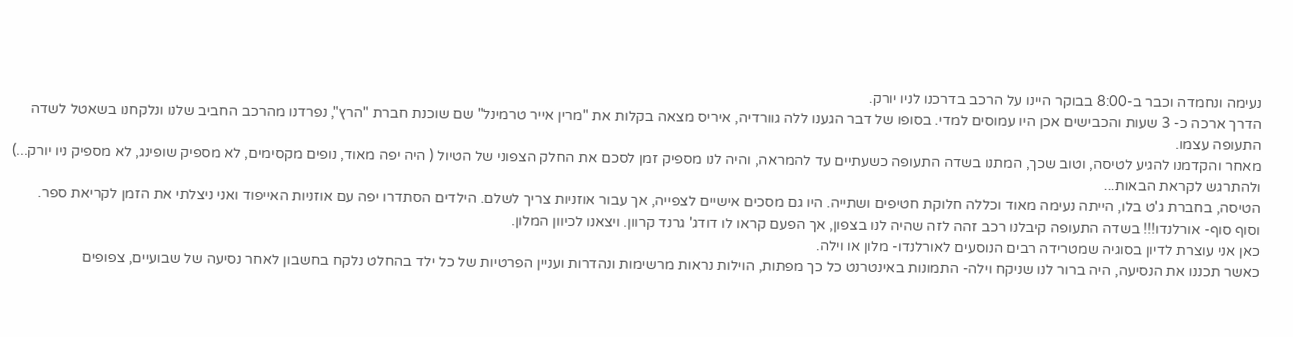נעימה ונחמדה וכבר ב-8:00 בבוקר היינו על הרכב בדרכנו לניו יורק.
הדרך ארכה כ- 3 שעות והכבישים אכן היו עמוסים למדי. בסופו של דבר הגענו ללה גוורדיה, איריס מצאה בקלות את "מרין אייר טרמינל" שם שוכנת חברת "הרץ", נפרדנו מהרכב החביב שלנו ונלקחנו בשאטל לשדה התעופה עצמו.
מאחר והקדמנו להגיע לטיסה, וטוב שכך, המתנו בשדה התעופה כשעתיים עד להמראה, והיה לנו מספיק זמן לסכם את החלק הצפוני של הטיול ( היה יפה מאוד, נופים מקסימים, לא מספיק שופינג, לא מספיק ניו יורק...) ולהתרגש לקראת הבאות...
הטיסה, בחברת ג'ט בלו, הייתה נעימה מאוד וכללה חלוקת חטיפים ושתייה. היו גם מסכים אישיים לצפייה, אך עבור אוזניות צריך לשלם. הילדים הסתדרו יפה עם אוזניות האייפוד ואני ניצלתי את הזמן לקריאת ספר.
וסוף סוף- אורלנדו!!! בשדה התעופה קיבלנו רכב זהה לזה שהיה לנו בצפון, אך הפעם קראו לו דודג' גרנד קרוון. ויצאנו לכיוון המלון.
כאן אני עוצרת לדיון בסוגיה שמטרידה רבים הנוסעים לאורלנדו- מלון או וילה.
כאשר תכננו את הנסיעה, היה ברור לנו שניקח וילה- התמונות באינטרנט כל כך מפתות, הוילות נראות מרשימות ונהדרות ועניין הפרטיות של כל ילד בהחלט נלקח בחשבון לאחר נסיעה של שבועיים, צפופים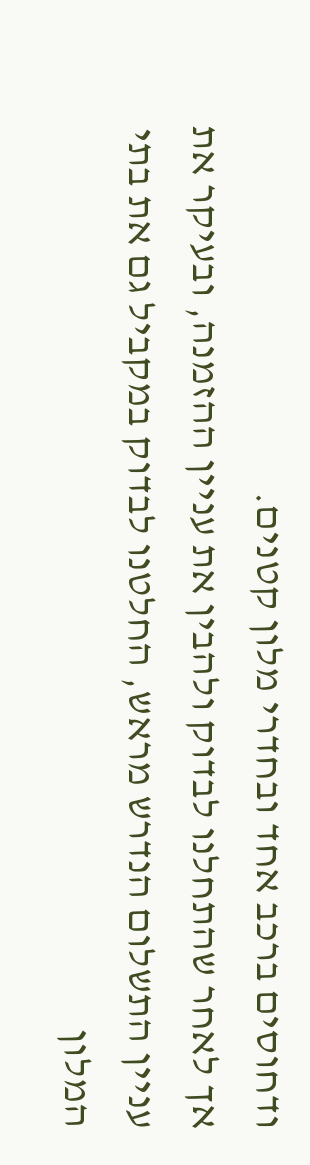ודחוסים ברכב אחד ובחדרי מלון קטנים.
אך לאחר שהתחלנו לבדוק ולהבין את עניין ההזמנה, ובעיקר את עניין התשלום הנדרש מראש, החלטנו לבדוק במקביל גם את בתי המלון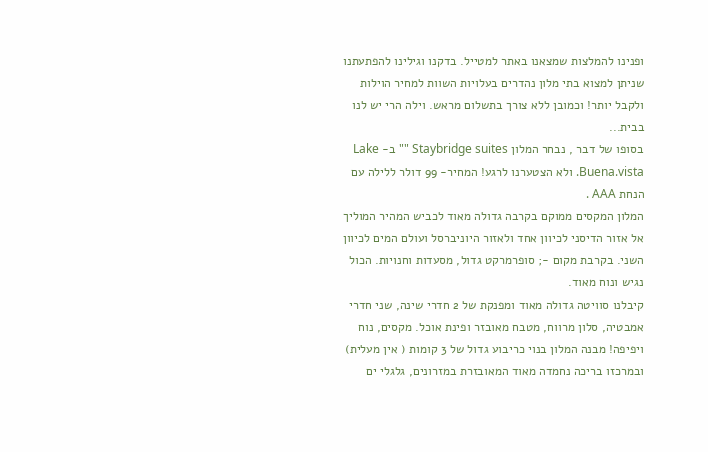ופנינו להמלצות שמצאנו באתר למטייל. בדקנו וגילינו להפתעתנו שניתן למצוא בתי מלון נהדרים בעלויות השוות למחיר הוילות ולקבל יותר! וכמובן ללא צורך בתשלום מראש. וילה הרי יש לנו בבית...
בסופו של דבר , נבחר המלון Staybridge suites "" ב- Lake Buena.vista. ולא הצטערנו לרגע! המחיר- 99 דולר ללילה עם הנחת AAA .
המלון המקסים ממוקם בקרבה גדולה מאוד לכביש המהיר המוליך אל אזור הדיסני לכיוון אחד ולאזור היוניברסל ועולם המים לכיוון השני. בקרבת מקום -; סופרמרקט גדול, מסעדות וחנויות. הכול נגיש ונוח מאוד.
קיבלנו סוויטה גדולה מאוד ומפנקת של 2 חדרי שינה, שני חדרי אמבטיה, סלון מרווח, מטבח מאובזר ופינת אוכל. מקסים, נוח ויפיפה! מבנה המלון בנוי כריבוע גדול של 3 קומות ( אין מעלית) ובמרכזו בריכה נחמדה מאוד המאובזרת במזרונים, גלגלי ים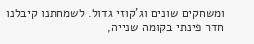ומשחקים שונים וג'קוזי גדול. לשמחתנו קיבלנו חדר פינתי בקומה שנייה,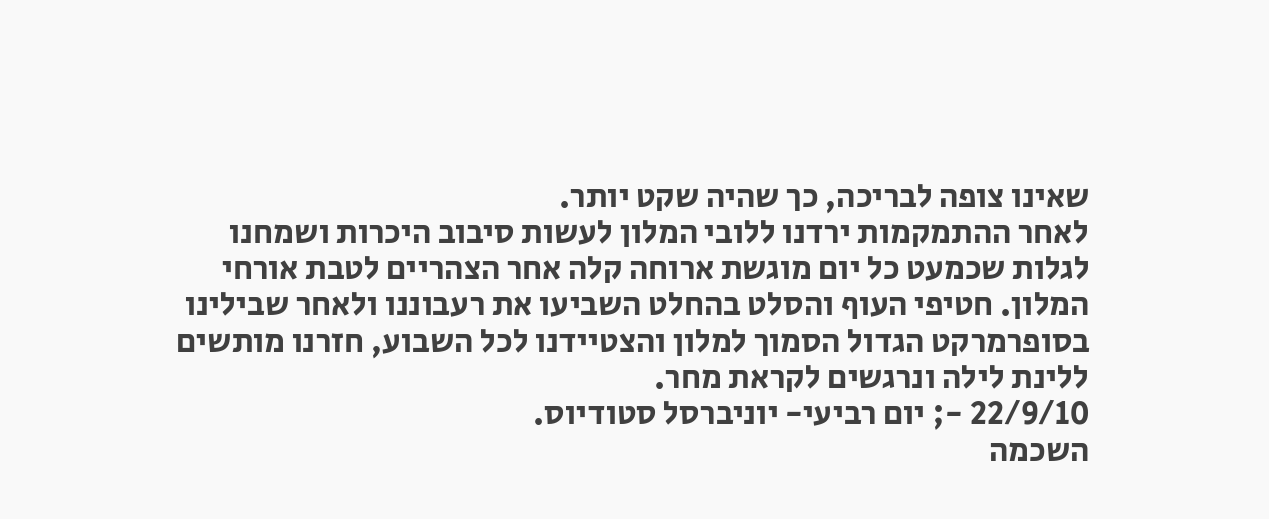שאינו צופה לבריכה, כך שהיה שקט יותר.
לאחר ההתמקמות ירדנו ללובי המלון לעשות סיבוב היכרות ושמחנו לגלות שכמעט כל יום מוגשת ארוחה קלה אחר הצהריים לטבת אורחי המלון. חטיפי העוף והסלט בהחלט השביעו את רעבוננו ולאחר שבילינו בסופרמרקט הגדול הסמוך למלון והצטיידנו לכל השבוע, חזרנו מותשים ללינת לילה ונרגשים לקראת מחר.
22/9/10 -; יום רביעי- יוניברסל סטודיוס.
השכמה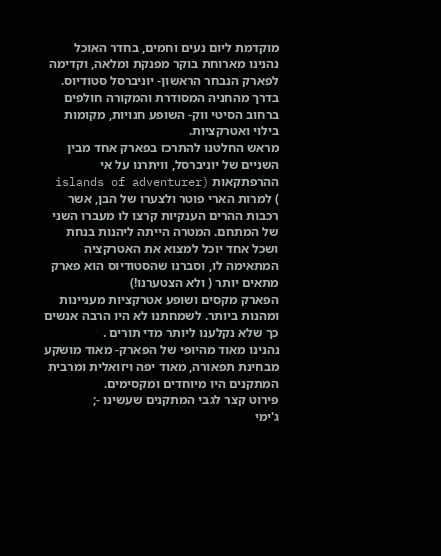מוקדמת ליום נעים וחמים, בחדר האוכל נהנינו מארוחת בוקר מפנקת ומלאה, וקדימה לפארק הנבחר הראשון- יוניברסל סטודיוס.
בדרך מהחניה המסודרת והמקורה חולפים ברחוב הסיטי ווק- השופע חנויות, מקומות בילוי ואטרקציות.
מראש החלטנו להתרכז בפארק אחד מבין השניים של יוניברסל, וויתרנו על אי ההרפתקאות (islands of adventurer ) למרות הארי פוטר ולצערו של הבן, אשר רכבות ההרים הענקיות קרצו לו מעברו השני של המתחם. המטרה הייתה ליהנות בנחת ושכל אחד יוכל למצוא את האטרקציה המתאימה לו, וסברנו שהסטודיוס הוא פארק מתאים יותר ( ולא הצטערנו!)
הפארק מקסים ושופע אטרקציות מעניינות ומהנות ביותר. לשמחתנו לא היו הרבה אנשים כך שלא נקלענו ליותר מדי תורים .
נהנינו מאוד מהיופי של הפארק- מאוד מושקע מבחינת תפאורה, מאוד יפה ויזואלית ומרבית המתקנים היו מיוחדים ומקסימים.
פירוט קצר לגבי המתקנים שעשינו -;
ג'ימי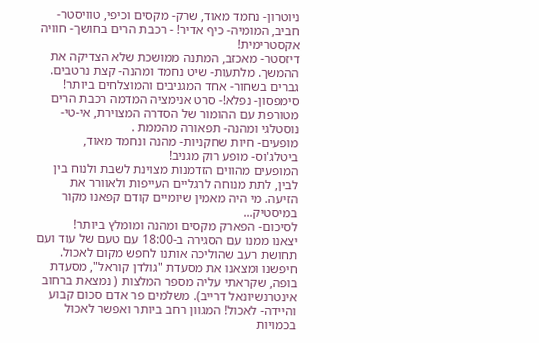ניוטרון- נחמד מאוד, שרק- מקסים וכיפי, טוויסטר- חביב, המומיה- כיף אדיר! - רכבת הרים בחושך- חוויה אקסטרימית!
דיזסטר- מאכזב, המתנה ממושכת שלא הצדיקה את ההמשך. מלתעות- שיט נחמד ומהנה- קצת נרטבים. גברים בשחור- אחד המגניבים והמוצלחים ביותר! סימפסון- נפלא!- סרט אנימציה המדמה רכבת הרים מטורפת עם ההומור של הסדרה המצוירת, אי-טי- נוסטלגי ומהנה- תפאורה מהממת .
מופעים- חיות שחקניות- מהנה ונחמד מאוד, ביטלג'וס- מופע רוק מגניב!
המופעים מהווים הזדמנות מצוינת לשבת ולנוח בין לבין, לתת מנוחה לרגליים העייפות ולאוורר את הזיעה. מי היה מאמין שיומיים קודם קפאנו מקור במיסטיק...
לסיכום- הפארק מקסים ומהנה ומומלץ ביותר!
יצאנו ממנו עם הסגירה ב-18:00 עם טעם של עוד ועם תחושת רעב שהוליכה אותנו לחפש מקום לאכול. חיפשנו ומצאנו את מסעדת "גולדן קוראל", מסעדת בופה, שקראתי עליה מספר המלצות ( נמצאת ברחוב אינטרנשיונאל דרייב). משלמים פר אדם סכום קבוע והיידה- לאכול! המגוון רחב ביותר ואפשר לאכול בכמויות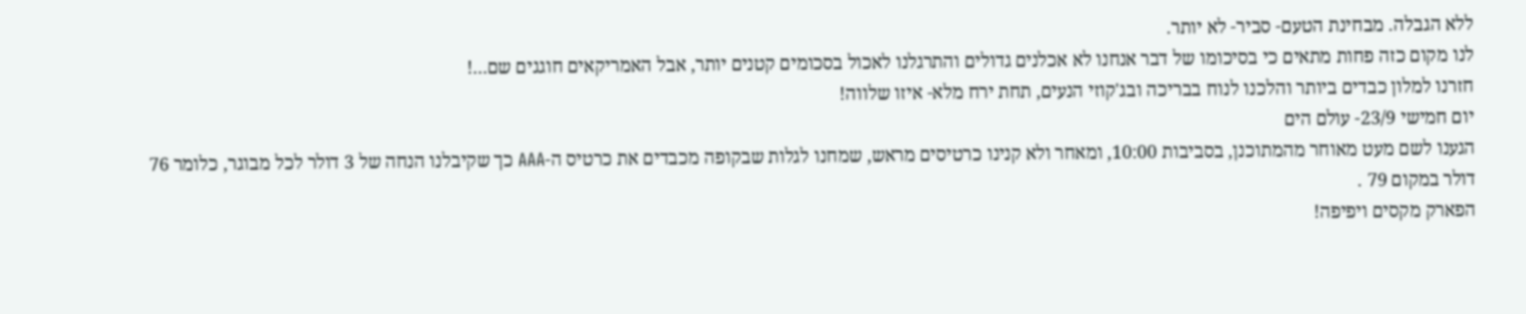ללא הגבלה. מבחינת הטעם- סביר- לא יותר.
לנו מקום כזה פחות מתאים כי בסיכומו של דבר אנחנו לא אכלנים גדולים והתרגלנו לאכול בסכומים קטנים יותר, אבל האמריקאים חוגגים שם...!
חזרנו למלון כבדים ביותר והלכנו לנוח בבריכה ובג'קוזי הנעים, תחת ירח מלא- איזו שלווה!
יום חמישי 23/9- עולם הים
הגענו לשם מעט מאוחר מהמתוכנן, בסביבות 10:00, ומאחר ולא קנינו כרטיסים מראש, שמחנו לגלות שבקופה מכבדים את כרטיס ה-AAA כך שקיבלנו הנחה של 3 דולר לכל מבוגר, כלומר 76 דולר במקום 79 .
הפארק מקסים ויפיפה!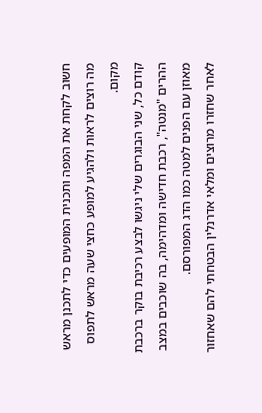חשוב לקחת את המפה ותכנית המופעים כדי לתכנן מראש מה רוצים לראות ולהגיע למופע כחצי שעה מראש לתפוס מקום.
קודם כל, שני הבוגרים שלי ניגשו לבצע רכיבת בוקר ברכבת ההרים "מנטה", רכבת חדישה ומדהימה, בה שוכבים במצב מאוזן עם הפנים למטה כמו הדג המפורסם.
לאחר שחזרו מרוצים ומלאי אדרנלין הבטחתי להם שאחזור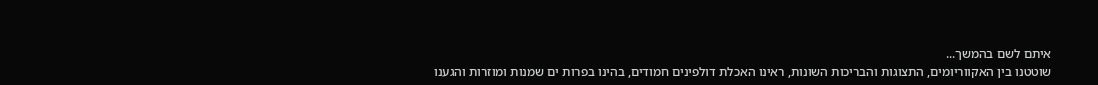איתם לשם בהמשך...
שוטטנו בין האקווריומים, התצוגות והבריכות השונות, ראינו האכלת דולפינים חמודים, בהינו בפרות ים שמנות ומוזרות והגענו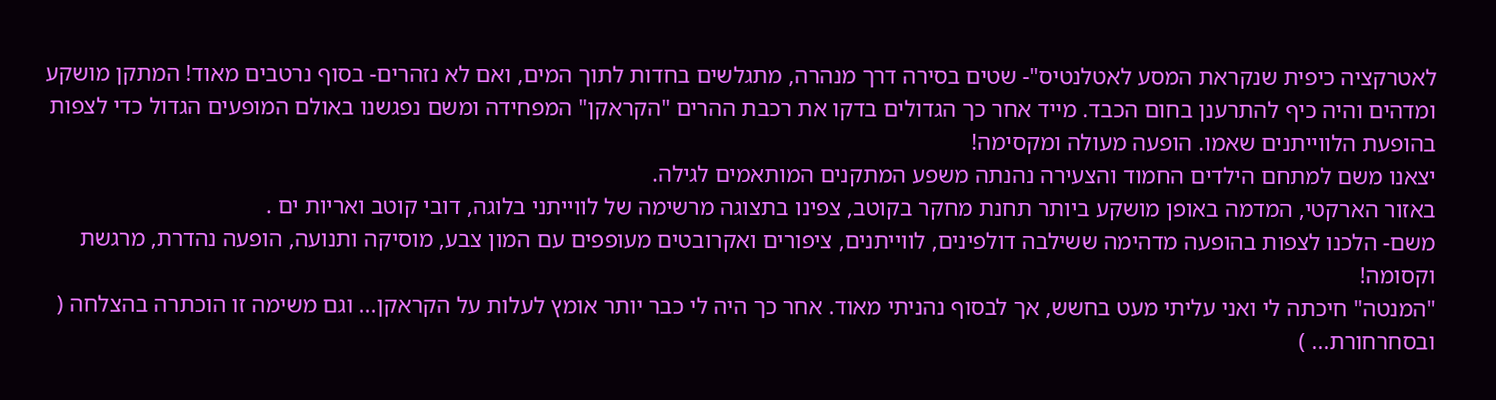לאטרקציה כיפית שנקראת המסע לאטלנטיס"- שטים בסירה דרך מנהרה, מתגלשים בחדות לתוך המים, ואם לא נזהרים- בסוף נרטבים מאוד! המתקן מושקע ומדהים והיה כיף להתרענן בחום הכבד. מייד אחר כך הגדולים בדקו את רכבת ההרים "הקראקן" המפחידה ומשם נפגשנו באולם המופעים הגדול כדי לצפות בהופעת הלווייתנים שאמו. הופעה מעולה ומקסימה!
יצאנו משם למתחם הילדים החמוד והצעירה נהנתה משפע המתקנים המותאמים לגילה.
באזור הארקטי, המדמה באופן מושקע ביותר תחנת מחקר בקוטב, צפינו בתצוגה מרשימה של לווייתני בלוגה, דובי קוטב ואריות ים .
משם- הלכנו לצפות בהופעה מדהימה ששילבה דולפינים, לווייתנים, ציפורים ואקרובטים מעופפים עם המון צבע, מוסיקה ותנועה, הופעה נהדרת, מרגשת וקסומה!
"המנטה" חיכתה לי ואני עליתי מעט בחשש, אך לבסוף נהניתי מאוד. אחר כך היה לי כבר יותר אומץ לעלות על הקראקן... וגם משימה זו הוכתרה בהצלחה ( ובסחרחורת... )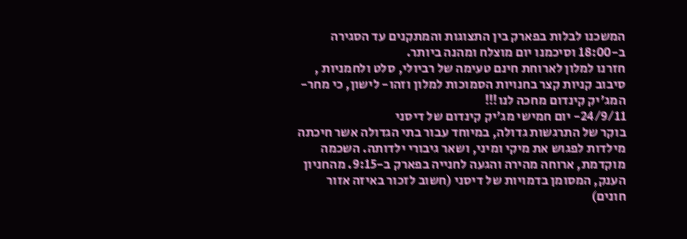המשכנו לבלות בפארק בין התצוגות והמתקנים עד הסגירה ב-18:00 וסיכמנו יום מוצלח ומהנה ביותר.
חזרנו למלון לארוחת חינם טעימה של רביולי, סלט ולחמניות , סיבוב קניות קצר בחנויות הסמוכות למלון וזהו- לישון, כי מחר- המג'יק קינדום מחכה לנו!!!
24/9/11- יום חמישי מג'יק קינדום של דיסני
בוקר של התרגשות גדולה, במיוחד עבור בתי הגדולה אשר חיכתה מילדות לפגוש את מיקי ומיני, ושאר גיבורי ילדותה. השכמה מוקדמת, ארוחה מהירה והגעה לחנייה בפארק ב-9:15. מהחניון הענק, המסומן בדמויות של דיסני (חשוב לזכור באיזה אזור חונים)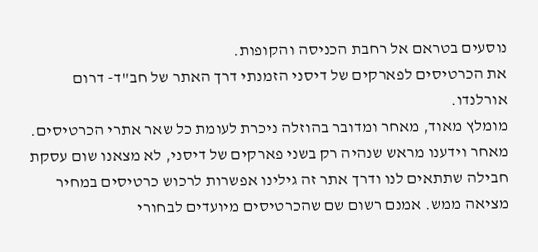נוסעים בטראם אל רחבת הכניסה והקופות.
את הכרטיסים לפארקים של דיסני הזמנתי דרך האתר של חב"ד- דרום אורלנדו.
מומלץ מאוד, מאחר ומדובר בהוזלה ניכרת לעומת כל שאר אתרי הכרטיסים. מאחר וידענו מראש שנהיה רק בשני פארקים של דיסני, לא מצאנו שום עסקת חבילה שתתאים לנו ודרך אתר זה גילינו אפשרות לרכוש כרטיסים במחיר מציאה ממש. אמנם רשום שם שהכרטיסים מיועדים לבחורי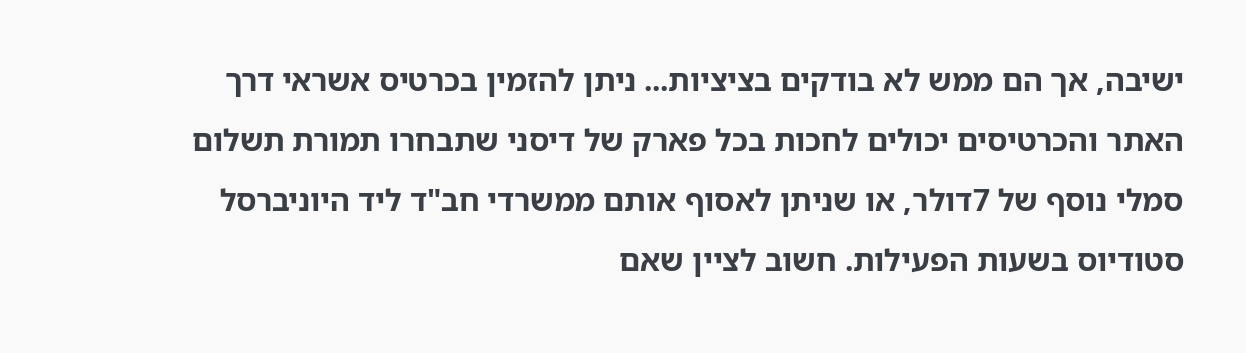ישיבה, אך הם ממש לא בודקים בציציות... ניתן להזמין בכרטיס אשראי דרך האתר והכרטיסים יכולים לחכות בכל פארק של דיסני שתבחרו תמורת תשלום סמלי נוסף של 7דולר, או שניתן לאסוף אותם ממשרדי חב"ד ליד היוניברסל סטודיוס בשעות הפעילות. חשוב לציין שאם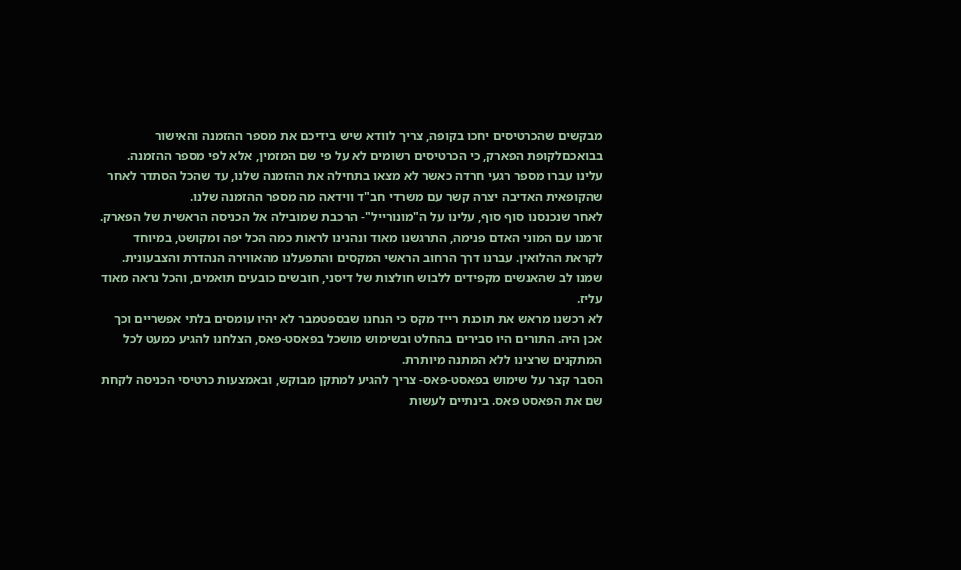מבקשים שהכרטיסים יחכו בקופה, צריך לוודא שיש בידיכם את מספר ההזמנה והאישור בבואכםלקופת הפארק, כי הכרטיסים רשומים לא על פי שם המזמין, אלא לפי מספר ההזמנה. עלינו עברו מספר רגעי חרדה כאשר לא מצאו בתחילה את ההזמנה שלנו, עד שהכל הסתדר לאחר שהקופאית האדיבה יצרה קשר עם משרדי חב"ד ווידאה מה מספר ההזמנה שלנו.
לאחר שנכנסנו סוף סוף, עלינו על ה"מונורייל"- הרכבת שמובילה אל הכניסה הראשית של הפארק.
זרמנו עם המוני האדם פנימה, התרגשנו מאוד ונהנינו לראות כמה הכל יפה ומקושט, במיוחד לקראת ההלואין. עברנו דרך הרחוב הראשי המקסים והתפעלנו מהאווירה הנהדרת והצבעונית. שמנו לב שהאנשים מקפידים ללבוש חולצות של דיסני, חובשים כובעים תואמים, והכל נראה מאוד עליז.
לא רכשנו מראש את תוכנת רייד מקס כי הנחנו שבספטמבר לא יהיו עומסים בלתי אפשריים וכך אכן היה. התורים היו סבירים בהחלט ובשימוש מושכל בפאסט-פאס, הצלחנו להגיע כמעט לכל המתקנים שרצינו ללא המתנה מיותרת.
הסבר קצר על שימוש בפאסט-פאס- צריך להגיע למתקן מבוקש, ובאמצעות כרטיסי הכניסה לקחת שם את הפאסט פאס. בינתיים לעשות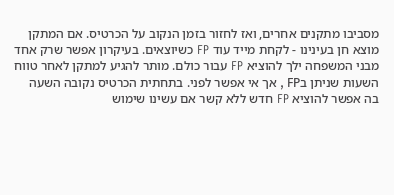מסביבו מתקנים אחרים, ואז לחזור בזמן הנקוב על הכרטיס. אם המתקן מוצא חן בעינינו - לקחת מייד עוד FP כשיוצאים. בעיקרון אפשר שרק אחד מבני המשפחה ילך להוציא FP עבור כולם. מותר להגיע למתקן לאחר טווח השעות שניתן בFP , אך אי אפשר לפני. בתחתית הכרטיס נקובה השעה בה אפשר להוציא FP חדש ללא קשר אם עשינו שימוש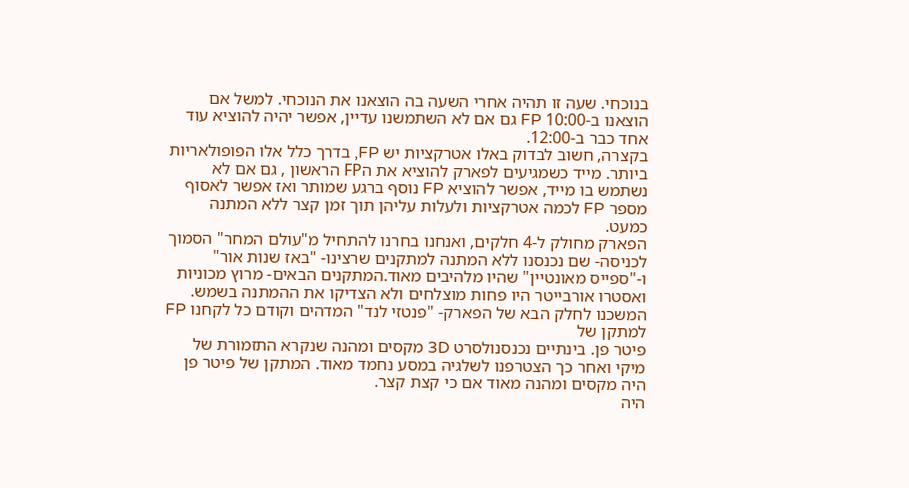בנוכחי. שעה זו תהיה אחרי השעה בה הוצאנו את הנוכחי. למשל אם הוצאנו ב-10:00 FP גם אם לא השתמשנו עדיין, אפשר יהיה להוציא עוד אחד כבר ב-12:00.
בקצרה, חשוב לבדוק באלו אטרקציות יש FP, בדרך כלל אלו הפופולאריות ביותר. מייד כשמגיעים לפארק להוציא את הFP הראשון , גם אם לא נשתמש בו מייד, אפשר להוציא FP נוסף ברגע שמותר ואז אפשר לאסוף מספר FP לכמה אטרקציות ולעלות עליהן תוך זמן קצר ללא המתנה כמעט.
הפארק מחולק ל-4 חלקים, ואנחנו בחרנו להתחיל מ"עולם המחר" הסמוך לכניסה- שם נכנסנו ללא המתנה למתקנים שרצינו- "באז שנות אור" ו-"ספייס מאונטיין" שהיו מלהיבים מאוד.המתקנים הבאים- מרוץ מכוניות ואסטרו אורבייטר היו פחות מוצלחים ולא הצדיקו את ההמתנה בשמש.
המשכנו לחלק הבא של הפארק- "פנטזי לנד" המדהים וקודם כל לקחנו FP למתקן של
פיטר פן. בינתיים נכנסנולסרט 3D מקסים ומהנה שנקרא התזמורת של מיקי ואחר כך הצטרפנו לשלגיה במסע נחמד מאוד. המתקן של פיטר פן היה מקסים ומהנה מאוד אם כי קצת קצר.
היה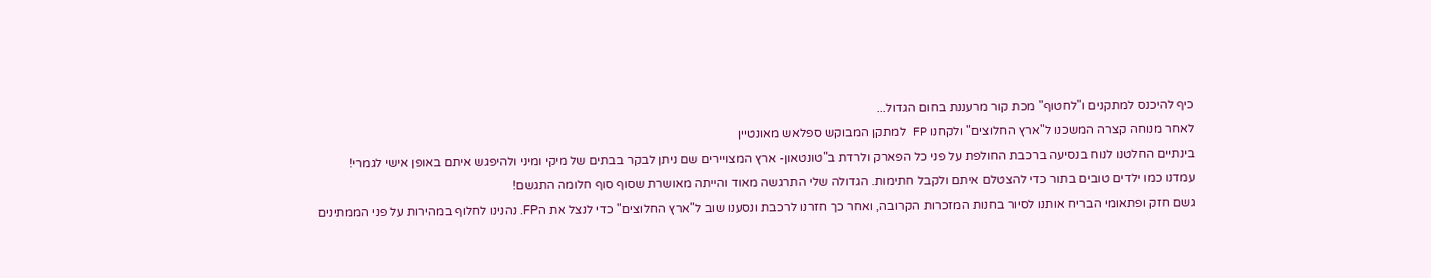כיף להיכנס למתקנים ו"לחטוף" מכת קור מרעננת בחום הגדול...
לאחר מנוחה קצרה המשכנו ל"ארץ החלוצים" ולקחנו FP למתקן המבוקש ספלאש מאונטיין
בינתיים החלטנו לנוח בנסיעה ברכבת החולפת על פני כל הפארק ולרדת ב"טונטאון- ארץ המצויירים שם ניתן לבקר בבתים של מיקי ומיני ולהיפגש איתם באופן אישי לגמרי!
עמדנו כמו ילדים טובים בתור כדי להצטלם איתם ולקבל חתימות. הגדולה שלי התרגשה מאוד והייתה מאושרת שסוף סוף חלומה התגשם!
גשם חזק ופתאומי הבריח אותנו לסיור בחנות המזכרות הקרובה, ואחר כך חזרנו לרכבת ונסענו שוב ל"ארץ החלוצים" כדי לנצל את הFP. נהנינו לחלוף במהירות על פני הממתינים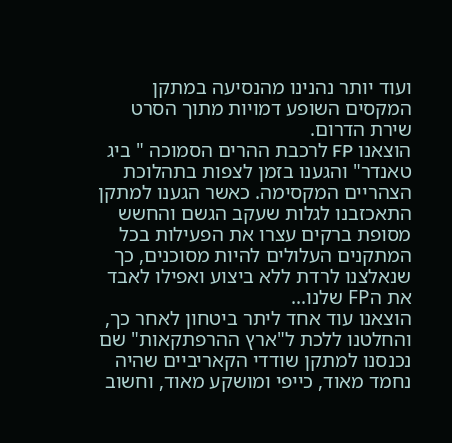ועוד יותר נהנינו מהנסיעה במתקן המקסים השופע דמויות מתוך הסרט שירת הדרום.
הוצאנו FP לרכבת ההרים הסמוכה " ביג טאנדר" והגענו בזמן לצפות בתהלוכת הצהריים המקסימה. כאשר הגענו למתקן התאכזבנו לגלות שעקב הגשם והחשש מסופת ברקים עצרו את הפעילות בכל המתקנים העלולים להיות מסוכנים, כך שנאלצנו לרדת ללא ביצוע ואפילו לאבד את הFP שלנו...
הוצאנו עוד אחד ליתר ביטחון לאחר כך, והחלטנו ללכת ל"ארץ ההרפתקאות" שם נכנסנו למתקן שודדי הקאריביים שהיה נחמד מאוד, כייפי ומושקע מאוד, וחשוב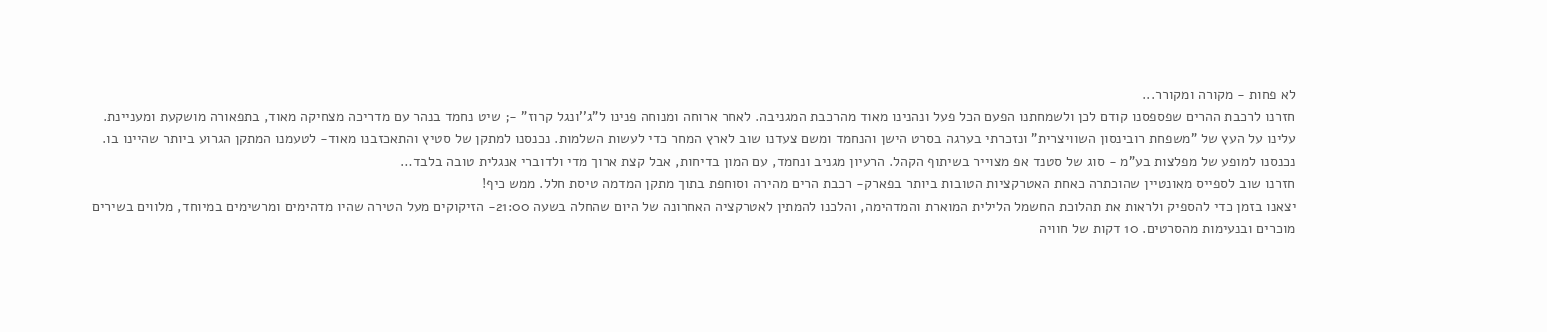לא פחות - מקורה ומקורר...
חזרנו לרכבת ההרים שפספסנו קודם לכן ולשמחתנו הפעם הכל פעל ונהנינו מאוד מהרכבת המגניבה. לאחר ארוחה ומנוחה פנינו ל"ג''ונגל קרוז" -; שיט נחמד בנהר עם מדריכה מצחיקה מאוד, בתפאורה מושקעת ומעניינת.
עלינו על העץ של "משפחת רובינסון השוויצרית" ונזכרתי בערגה בסרט הישן והנחמד ומשם צעדנו שוב לארץ המחר כדי לעשות השלמות. נכנסנו למתקן של סטיץ והתאכזבנו מאוד- לטעמנו המתקן הגרוע ביותר שהיינו בו.
נכנסנו למופע של מפלצות בע"מ - סוג של סטנד אפ מצוייר בשיתוף הקהל. הרעיון מגניב ונחמד, עם המון בדיחות, אבל קצת ארוך מדי ולדוברי אנגלית טובה בלבד…
חזרנו שוב לספייס מאונטיין שהוכתרה כאחת האטרקציות הטובות ביותר בפארק- רכבת הרים מהירה וסוחפת בתוך מתקן המדמה טיסת חלל. ממש כיף!
יצאנו בזמן כדי להספיק ולראות את תהלוכת החשמל הלילית המוארת והמדהימה, והלכנו להמתין לאטרקציה האחרונה של היום שהחלה בשעה 21:00- הזיקוקים מעל הטירה שהיו מדהימים ומרשימים במיוחד, מלווים בשירים מוכרים ובנעימות מהסרטים. 10 דקות של חוויה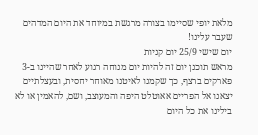מלאת יופי שסיימו בצורה מרגשת במיוחד את היום המדהים שעבר עלינו!
יום שישי 25/9 יום קניות
מראש תוכנן יום זה להיות יום מנוחה רגוע לאחר שהיינו ב-3 פארקים ברצף, כך שקמנו לאיטנו מאוחר יחסית, ובעצלתיים יצאנו אל הפריים אאוטלט היפה והמעוצב, ושם, להאמין או לא בילינו את כל היום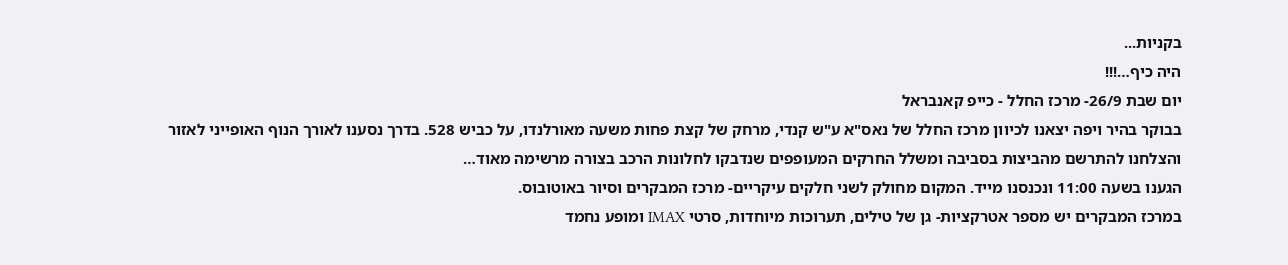בקניות...
היה כיף…!!!
יום שבת 26/9- מרכז החלל - כייפ קאנבראל
בבוקר בהיר ויפה יצאנו לכיוון מרכז החלל של נאס"א ע"ש קנדי, מרחק של קצת פחות משעה מאורלנדו, על כביש 528. בדרך נסענו לאורך הנוף האופייני לאזור והצלחנו להתרשם מהביצות בסביבה ומשלל החרקים המעופפים שנדבקו לחלונות הרכב בצורה מרשימה מאוד…
הגענו בשעה 11:00 ונכנסנו מייד. המקום מחולק לשני חלקים עיקריים- מרכז המבקרים וסיור באוטובוס.
במרכז המבקרים יש מספר אטרקציות- גן של טילים, תערוכות מיוחדות, סרטי IMAX ומופע נחמד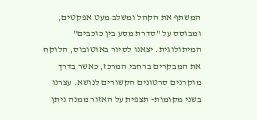המשתף את הקהל ומשלב מעט אפקטים, ומבוסס על "סדרת מסע בין כוכבים" המיתולוגית. יצאנו לסיור באוטובוס, הלוקח את המבקרים ברחבי המרכז, כאשר בדרך מוקרנים סרטונים הקשורים לנושא. עצרנו בשני מקומות- תצפית על האזור ממנה ניתן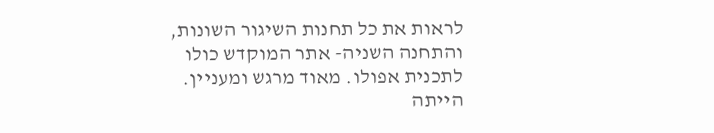לראות את כל תחנות השיגור השונות, והתחנה השניה- אתר המוקדש כולו לתכנית אפולו. מאוד מרגש ומעניין. הייתה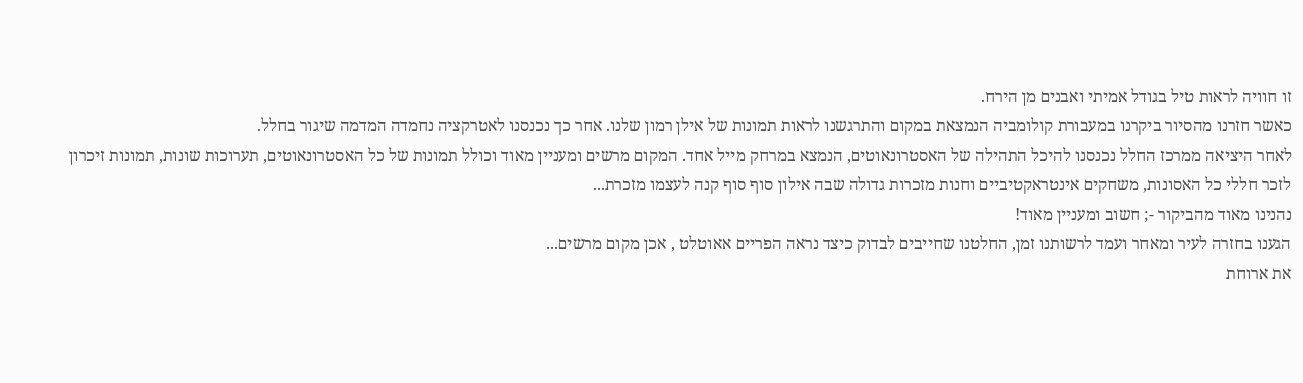זו חוויה לראות טיל בגודל אמיתי ואבנים מן הירח.
כאשר חזרנו מהסיור ביקרנו במעבורת קולומביה הנמצאת במקום והתרגשנו לראות תמונות של אילן רמון שלנו. אחר כך נכנסנו לאטרקציה נחמדה המדמה שיגור בחלל.
לאחר היציאה ממרכז החלל נכנסנו להיכל התהילה של האסטרונאוטים, הנמצא במרחק מייל אחד. המקום מרשים ומעניין מאוד וכולל תמונות של כל האסטרונאוטים, תערוכות שונות, תמונות זיכרון לזכר חללי כל האסונות, משחקים אינטראקטיביים וחנות מזכרות גדולה שבה אילון סוף סוף קנה לעצמו מזכרת...
נהנינו מאוד מהביקור -; חשוב ומעניין מאוד!
הגענו בחזרה לעיר ומאחר ועמד לרשותנו זמן, החלטנו שחייבים לבדוק כיצד נראה הפריים אאוטלט , אכן מקום מרשים...
את ארוחת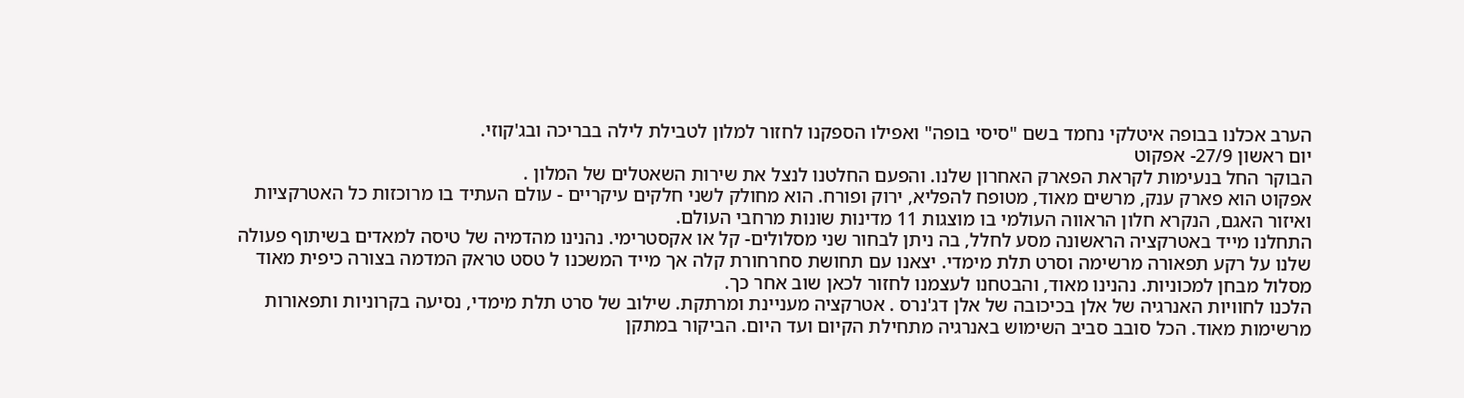הערב אכלנו בבופה איטלקי נחמד בשם "סיסי בופה" ואפילו הספקנו לחזור למלון לטבילת לילה בבריכה ובג'קוזי.
יום ראשון 27/9- אפקוט
הבוקר החל בנעימות לקראת הפארק האחרון שלנו. והפעם החלטנו לנצל את שירות השאטלים של המלון .
אפקוט הוא פארק ענק, מרשים מאוד, מטופח להפליא, ירוק ופורח. הוא מחולק לשני חלקים עיקריים - עולם העתיד בו מרוכזות כל האטרקציות ואיזור האגם, הנקרא חלון הראווה העולמי בו מוצגות 11 מדינות שונות מרחבי העולם.
התחלנו מייד באטרקציה הראשונה מסע לחלל, בה ניתן לבחור שני מסלולים- קל או אקסטרימי. נהנינו מהדמיה של טיסה למאדים בשיתוף פעולה שלנו על רקע תפאורה מרשימה וסרט תלת מימדי. יצאנו עם תחושת סחרחורת קלה אך מייד המשכנו ל טסט טראק המדמה בצורה כיפית מאוד מסלול מבחן למכוניות. נהנינו מאוד, והבטחנו לעצמנו לחזור לכאן שוב אחר כך.
הלכנו לחוויות האנרגיה של אלן בכיכובה של אלן דג'נרס . אטרקציה מעניינת ומרתקת. שילוב של סרט תלת מימדי, נסיעה בקרוניות ותפאורות מרשימות מאוד. הכל סובב סביב השימוש באנרגיה מתחילת הקיום ועד היום. הביקור במתקן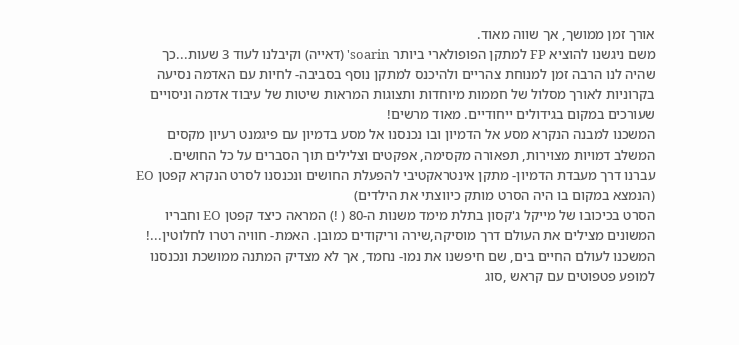אורך זמן ממושך, אך שווה מאוד.
משם ניגשנו להוציא FP למתקן הפופולארי ביותר soarin' (דאייה) וקיבלנו לעוד 3 שעות...כך שהיה לנו הרבה זמן למנוחת צהריים ולהיכנס למתקן נוסף בסביבה- לחיות עם האדמה נסיעה בקרוניות לאורך מסלול של חממות מיוחדות ותצוגות המראות שיטות של עיבוד אדמה וניסויים שעורכים במקום בגידולים ייחודיים. מאוד מרשים!
המשכנו למבנה הנקרא מסע אל הדמיון ובו נכנסנו אל מסע בדמיון עם פיגמנט רעיון מקסים המשלב דמויות מצוירות, תפאורה מקסימה, אפקטים וצלילים תוך הסברים על כל החושים.
עברנו דרך מעבדת הדמיון- מתקן אינטראקטיבי להפעלת החושים ונכנסנו לסרט הנקרא קפטן EO (הנמצא במקום בו היה הסרט מותק כיווצתי את הילדים)
הסרט בכיכובו של מייקל ג'קסון בתלת מימד משנות ה-80 ( !) המראה כיצד קפטן EO וחבריו המשונים מצילים את העולם דרך מוסיקה,שירה וריקודים כמובן. האמת- חוויה רטרו לחלוטין...!
המשכנו לעולם החיים בים, שם חיפשנו את נמו- נחמד, אך לא מצדיק המתנה ממושכת ונכנסנו למופע פטפוטים עם קראש ,סוג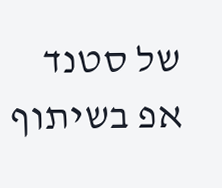של סטנד אפ בשיתוף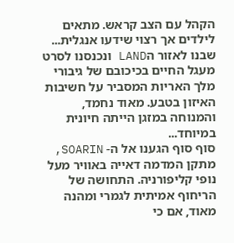הקהל עם הצב קראש. מתאים לילדים אך רצוי שידעו אנגלית...
שבנו לאזור הLAND ונכנסנו לסרט מעגל החיים בכיכובם של גיבורי מלך האריות המסביר על חשיבות האיזון בטבע. מאוד נחמד, והמנוחה במזגן הייתה חיונית במיוחד...
סוף סוף הגענו אל ה- SOARIN, מתקן המדמה דאייה באוויר מעל נופי קליפורניה. התחושה של הריחוף אמיתית לגמרי ומהנה מאוד, אם כי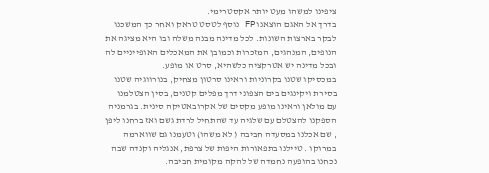ציפינו למשהו מעט יותר אקסטרימי.
בדרך אל האגם הוצאנו FP נוסף לטסט טראק ואחר כך המשכנו לבקר בארצות השונות. לכל מדינה מבנה משלה ובו היא מציגה את הנופים, המנהגים, המזכרות וכמובן את המאכלים האופייניים לה ובכל מדינה יש אטרקציה כלשהיא, סרט או מופע.
במכסיקו שטנו בקרוניות וראינו סרטון מצחיק, בנורווגיה שטנו בסירת ויקינגים בים הצפוני דרך מפלים קטנים, בסין הצטלמנו עם מולאן וראינו מופע מקסים של אקרובאטיקה סינית. בגרמניה הספקנו להצטלם עם שלגיה עד שהתחיל לרדת גשם ואז ברחנו ליפן , שם אכלנו במסעדה חביבה ( לא משהו) וטעמנו גם שווארמה במרוקו . טיילנו בתפאורות היפות של צרפת, אנגליה וקנדה שבה נכחנו בהופעה נחמדה של להקה מקומית חביבה.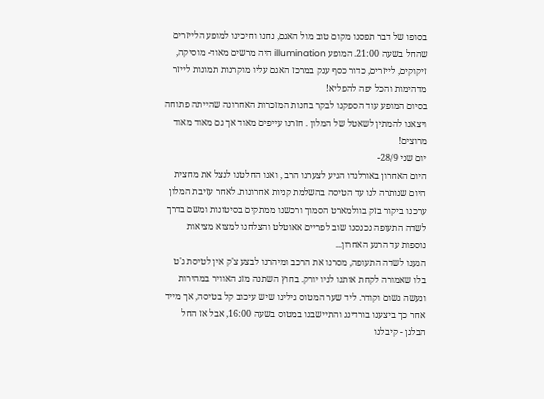בסופו של דבר תפסנו מקום טוב מול האגם, נחנו וחיכינו למופע הלייזרים שהחל בשעה 21:00. המופע illumination היה מרשים מאוד- מוסיקה, זיקוקים, לייזרים, כדור כסף ענק במרכז האגם עליו מוקרנות תמונות לייזר מדהימות והכל יפה להפליא!
בסיום המופע עוד הספקנו לבקר בחנות המזכרות האחרונה שהייתה פתוחה ויצאנו להמתין לשאטל של המלון . חזרנו עייפים מאוד אך גם מאוד מאוד מרוצים!
יום שני 28/9-
היום האחרון באורלנדו הגיע לצערנו הרב , ואנו החלטנו לנצל את מחצית היום שנותרה לנו עד הטיסה בהשלמת קניות אחרונות. לאחר עזיבת המלון ערכנו ביקור בזק בוולמארט הסמוך ורכשנו ממתקים בסיטונות ומשם בדרך לשדה התעופה נכנסנו שוב לפריים אאוטלט והצלחנו למצוא מציאות נוספות עד הרגע האחרון...
הגענו לשדה התעופה, מסרנו את הרכב ומיהרנו לבצע צ'ק אין לטיסת ג'ט בלו שאמורה לקחת אותנו לניו יורק. בחוץ השתנה מזג האוויר במהירות ונעשה גשום וקודר. ליד שער המטוס גילינו שיש עיכוב קל בטיסה, אך מייד אחר כך ביצענו בורדינג והתיישבנו במטוס בשעה 16:00, אבל אז החל הבלגן - קיבלנו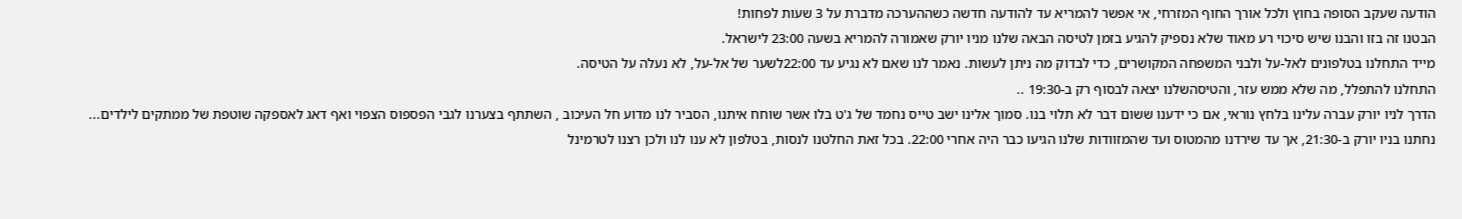הודעה שעקב הסופה בחוץ ולכל אורך החוף המזרחי, אי אפשר להמריא עד להודעה חדשה כשההערכה מדברת על 3 שעות לפחות!
הבטנו זה בזו והבנו שיש סיכוי רע מאוד שלא נספיק להגיע בזמן לטיסה הבאה שלנו מניו יורק שאמורה להמריא בשעה 23:00 לישראל.
מייד התחלנו בטלפונים לאל-על ולבני המשפחה המקושרים, כדי לבדוק מה ניתן לעשות. נאמר לנו שאם לא נגיע עד 22:00לשער של אל-על, לא נעלה על הטיסה.
התחלנו להתפלל, מה שלא ממש עזר, והטיסהשלנו יצאה לבסוף רק ב-19:30 ..
הדרך לניו יורק עברה עלינו בלחץ נוראי, אם כי ידענו ששום דבר לא תלוי בנו. סמוך אלינו ישב טייס נחמד של ג'ט בלו אשר שוחח איתנו, הסביר לנו מדוע חל העיכוב , השתתף בצערנו לגבי הפספוס הצפוי ואף דאג לאספקה שוטפת של ממתקים לילדים...
נחתנו בניו יורק ב-21:30, אך עד שירדנו מהמטוס ועד שהמזוודות שלנו הגיעו כבר היה אחרי 22:00. בכל זאת החלטנו לנסות, בטלפון לא ענו לנו ולכן רצנו לטרמינל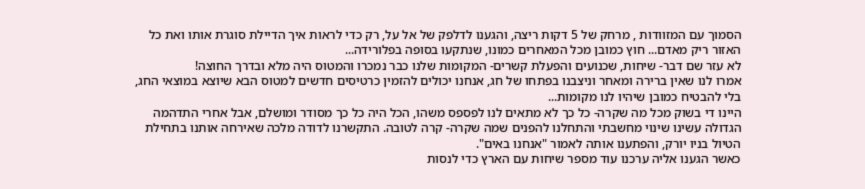הסמוך עם המזוודות , מרחק של 5 דקות ריצה, והגענו לדלפק של אל על, רק כדי לראות איך הדיילת סוגרת אותו ואת כל האזור ריק מאדם... חוץ כמובן מכל המאחרים כמונו, שנתקעו בסופה בפלורידה...
לא עזר שם דבר- שיחות, שכנועים והפעלת קשרים- המקומות שלנו כבר נמכרו והמטוס היה מלא ובדרך החוצה!
אמרו לנו שאין ברירה ומאחר וניצבנו בפתחו של חג, אנחנו יכולים להזמין כרטיסים חדשים למטוס הבא שיוצא במוצאי החג, בלי להבטיח כמובן שיהיו לנו מקומות...
היינו די בשוק מכל מה שקרה- כל כך לא מתאים לנו לפספס משהו, הכל היה כל כך מסודר ומושלם, אבל אחרי התדהמה הגדולה עשינו שינוי מחשבתי והתחלנו להפנים שמה שקרה- קרה לטובה. התקשרנו לדודה מלכה שאירחה אותנו בתחילת הטיול בניו יורק, והפתענו אותה לאמור "אנחנו באים".
כאשר הגענו אליה ערכנו עוד מספר שיחות עם הארץ כדי לנסות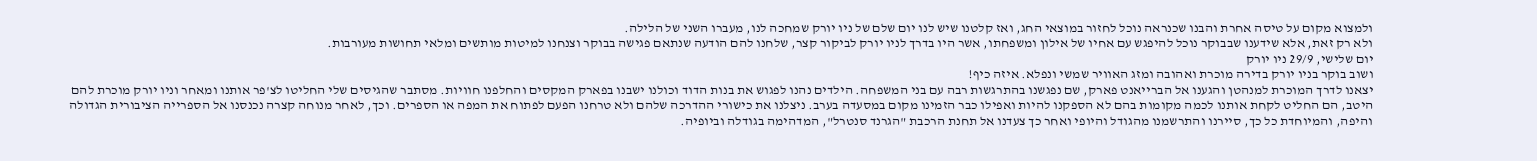ולמצוא מקום על טיסה אחרת והבנו שכנראה נוכל לחזור במוצאי החג, ואז קלטנו שיש לנו יום שלם של ניו יורק שמחכה לנו, מעברו השני של הלילה.
ולא רק זאת, אלא שידענו שבבוקר נוכל להיפגש עם אחיו של אילון ומשפחתו, אשר היו בדרך לניו יורק לביקור קצר, שלחנו להם הודעה שנתאם פגישה בבוקר וצנחנו למיטות מותשים ומלאי תחושות מעורבות.
יום שלישי, 29/9 ניו יורק
ושוב בוקר בניו יורק בדירה מוכרת ואהובה ומזג האוויר שמשי ונפלא. איזה כיף!
יצאנו לדרך המוכרת למנהטן והגענו אל הברייאנט פארק, שם נפגשנו בהתרגשות רבה עם בני המשפחה. הילדים נהנו לפגוש את בנות הדוד וכולנו ישבנו בפארק המקסים והחלפנו חוויות. מסתבר שהגיסים שלי החליטו לצ'פר אותנו ומאחר וניו יורק מוכרת להם היטב, הם החליט לקחת אותנו לכמה מקומות בהם לא הספקנו להיות ואפילו כבר הזמינו מקום במסעדה בערב. ניצלנו את כישורי ההדרכה שלהם ולא טרחנו הפעם לפתוח את המפה או הספרים. וכך, לאחר מנוחה קצרה נכנסנו אל הספרייה הציבורית הגדולה והיפה, והמיוחדת כל כך, סיירנו והתרשמנו מהגודל והיופי ואחר כך צעדנו אל תחנת הרכבת "הגרנד סנטרל", המדהימה בגודלה וביופיה.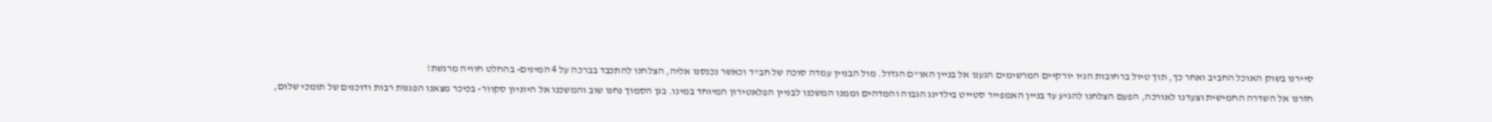סיירנו בשוק האוכל החביב ואחר כך, תוך טיול ברחובות הניו יורקיים המרשימים הגענו אל בניין האו"ם הגדול. מול הבניין עמדה סוכה של חב"ד וכאשר נכנסנו אליה, הצלחנו להתכבד בברכה על 4 המינים- בהחלט חוויה מרגשת!
חזרנו אל השדרה החמישית וצעדנו לאורכה, הפעם הצלחנו להגיע עד בניין האמפייר סטייט בילדינג הגבוה והמדהים וממנו המשכנו לבניין הפלאטירון המיוחד במינו. בגן הסמוך נחנו שוב והמשכנו אל היוניון סקוור- בכיכר מצאנו הפגנות רבות ודוכנים של תומכי שלום,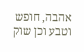אהבה, חופש וטבע וכן שוק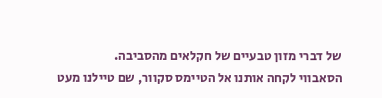של דברי מזון טבעיים של חקלאים מהסביבה.
הסאבווי לקחה אותנו אל הטיימס סקוור, שם טיילנו מעט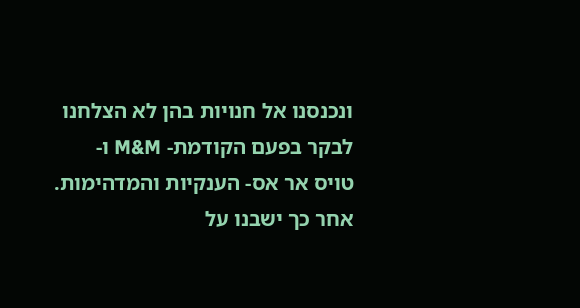ונכנסנו אל חנויות בהן לא הצלחנו לבקר בפעם הקודמת- M&M ו- טויס אר אס- הענקיות והמדהימות.
אחר כך ישבנו על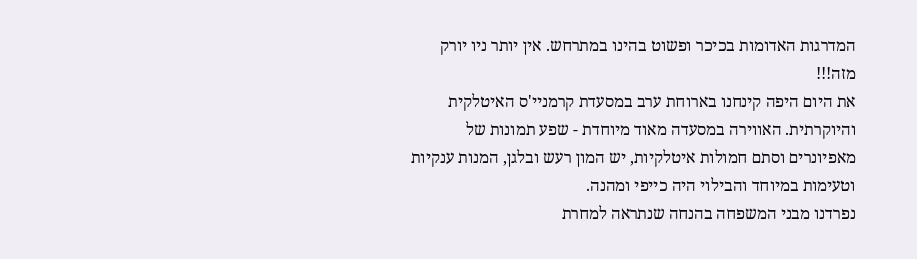המדרגות האדומות בכיכר ופשוט בהינו במתרחש. אין יותר ניו יורק מזה!!!
את היום היפה קינחנו בארוחת ערב במסעדת קרמניי'ס האיטלקית והיוקרתית. האווירה במסעדה מאוד מיוחדת - שפע תמונות של מאפיונרים וסתם חמולות איטלקיות, יש המון רעש ובלגן, המנות ענקיות וטעימות במיוחד והבילוי היה כייפי ומהנה.
נפרדנו מבני המשפחה בהנחה שנתראה למחרת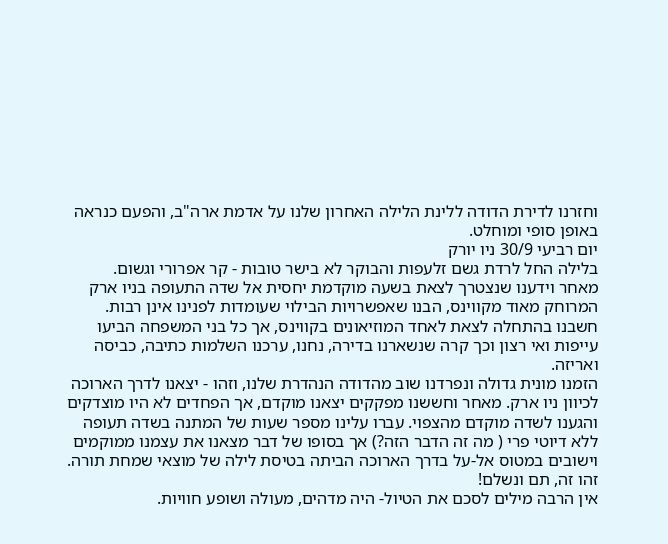וחזרנו לדירת הדודה ללינת הלילה האחרון שלנו על אדמת ארה"ב, והפעם כנראה באופן סופי ומוחלט.
יום רביעי 30/9 ניו יורק
בלילה החל לרדת גשם זלעפות והבוקר לא בישר טובות - קר אפרורי וגשום.
מאחר וידענו שנצטרך לצאת בשעה מוקדמת יחסית אל שדה התעופה בניו ארק המרוחק מאוד מקווינס, הבנו שאפשרויות הבילוי שעומדות לפנינו אינן רבות. חשבנו בהתחלה לצאת לאחד המוזיאונים בקווינס, אך כל בני המשפחה הביעו עייפות ואי רצון וכך קרה שנשארנו בדירה, נחנו, ערכנו השלמות כתיבה, כביסה ואריזה.
הזמנו מונית גדולה ונפרדנו שוב מהדודה הנהדרת שלנו, וזהו - יצאנו לדרך הארוכה לכיוון ניו ארק. מאחר וחששנו מפקקים יצאנו מוקדם, אך הפחדים לא היו מוצדקים והגענו לשדה מוקדם מהצפוי. עברו עלינו מספר שעות של המתנה בשדה תעופה ללא דיוטי פרי ( מה זה הדבר הזה?) אך בסופו של דבר מצאנו את עצמנו ממוקמים וישובים במטוס אל-על בדרך הארוכה הביתה בטיסת לילה של מוצאי שמחת תורה.
זהו זה, תם ונשלם!
אין הרבה מילים לסכם את הטיול- היה מדהים, מעולה ושופע חוויות.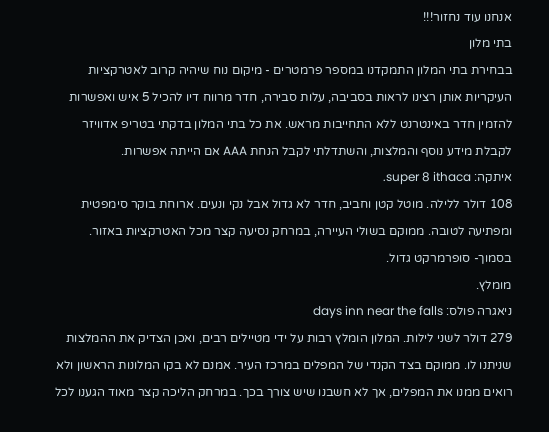אנחנו עוד נחזור!!!
בתי מלון
בבחירת בתי המלון התמקדנו במספר פרמטרים - מיקום נוח שיהיה קרוב לאטרקציות העיקריות אותן רצינו לראות בסביבה, עלות סבירה, חדר מרווח דיו להכיל 5 איש ואפשרות להזמין חדר באינטרנט ללא התחייבות מראש. את כל בתי המלון בדקתי בטריפ אדוויזר לקבלת מידע נוסף והמלצות, והשתדלתי לקבל הנחת AAA אם הייתה אפשרות.
איתקה: super 8 ithaca.
108 דולר ללילה. מוטל קטן וחביב, חדר לא גדול אבל נקי ונעים. ארוחת בוקר סימפטית ומפתיעה לטובה. ממוקם בשולי העיירה, במרחק נסיעה קצר מכל האטרקציות באזור. בסמוך- סופרמרקט גדול.
מומלץ.
ניאגרה פולס: days inn near the falls
279 דולר לשני לילות. המלון הומלץ רבות על ידי מטיילים רבים, ואכן הצדיק את ההמלצות שניתנו לו. ממוקם בצד הקנדי של המפלים במרכז העיר. אמנם לא בקו המלונות הראשון ולא רואים ממנו את המפלים, אך לא חשבנו שיש צורך בכך. במרחק הליכה קצר מאוד הגענו לכל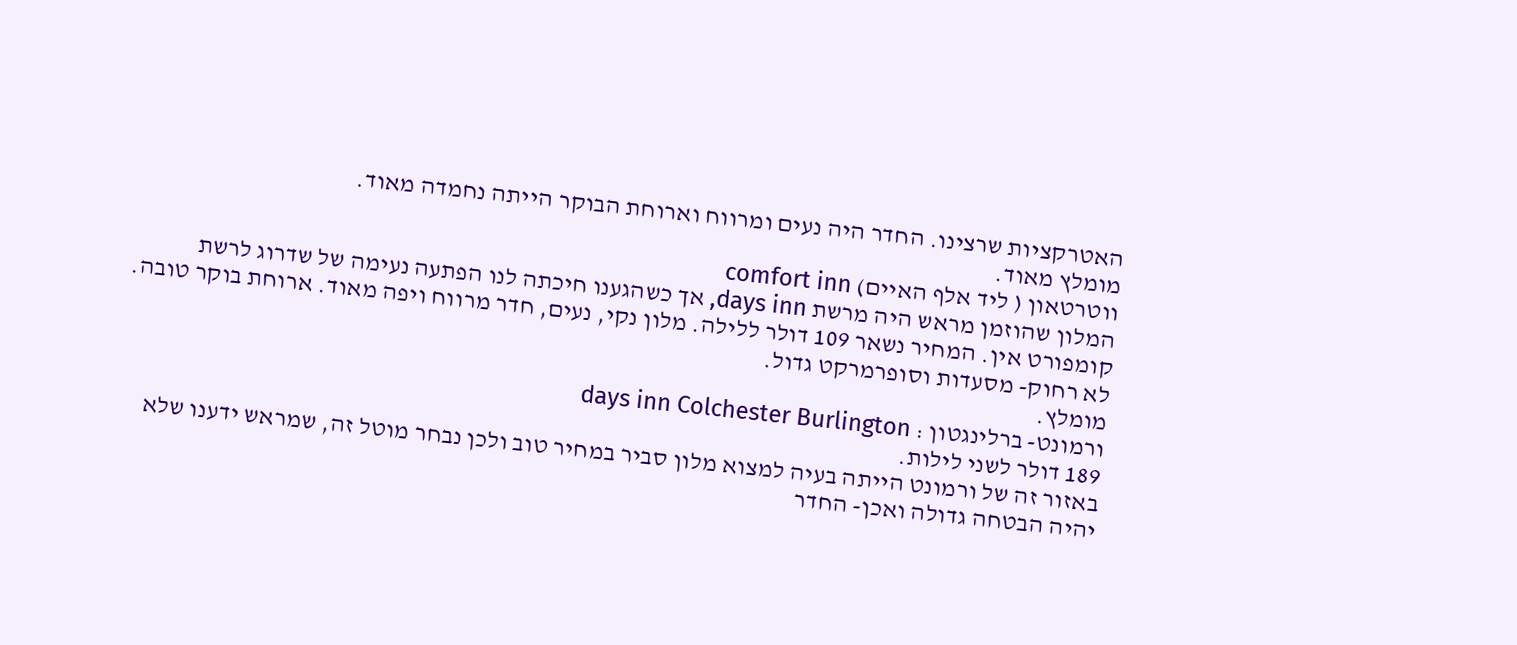האטרקציות שרצינו. החדר היה נעים ומרווח וארוחת הבוקר הייתה נחמדה מאוד.
מומלץ מאוד.
ווטרטאון ( ליד אלף האיים) comfort inn
המלון שהוזמן מראש היה מרשת days inn, אך כשהגענו חיכתה לנו הפתעה נעימה של שדרוג לרשת קומפורט אין. המחיר נשאר 109 דולר ללילה. מלון נקי, נעים, חדר מרווח ויפה מאוד. ארוחת בוקר טובה. לא רחוק- מסעדות וסופרמרקט גדול.
מומלץ.
ורמונט- ברלינגטון : days inn Colchester Burlington
189 דולר לשני לילות.
באזור זה של ורמונט הייתה בעיה למצוא מלון סביר במחיר טוב ולכן נבחר מוטל זה, שמראש ידענו שלא יהיה הבטחה גדולה ואכן- החדר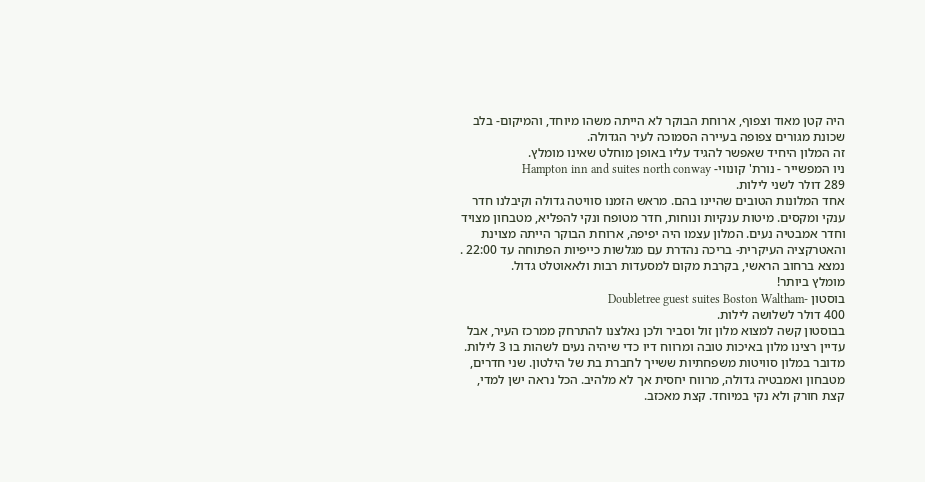היה קטן מאוד וצפוף, ארוחת הבוקר לא הייתה משהו מיוחד, והמיקום- בלב שכונת מגורים צפופה בעיירה הסמוכה לעיר הגדולה.
זה המלון היחיד שאפשר להגיד עליו באופן מוחלט שאינו מומלץ.
ניו המפשייר - נורת' קונווי- Hampton inn and suites north conway
289 דולר לשני לילות.
אחד המלונות הטובים שהיינו בהם. מראש הזמנו סוויטה גדולה וקיבלנו חדר ענקי ומקסים. מיטות ענקיות ונוחות, חדר מטופח ונקי להפליא, מטבחון מצויד וחדר אמבטיה נעים. המלון עצמו היה יפיפה, ארוחת הבוקר הייתה מצוינת והאטרקציה העיקרית- בריכה נהדרת עם מגלשות כייפיות הפתוחה עד 22:00 . נמצא ברחוב הראשי, בקרבת מקום למסעדות רבות ולאאוטלט גדול.
מומלץ ביותר!
בוסטון -Doubletree guest suites Boston Waltham
400 דולר לשלושה לילות.
בבוסטון קשה למצוא מלון זול וסביר ולכן נאלצנו להתרחק ממרכז העיר, אבל עדיין רצינו מלון באיכות טובה ומרווח דיו כדי שיהיה נעים לשהות בו 3 לילות. מדובר במלון סוויטות משפחתיות ששייך לחברת בת של הילטון. שני חדרים, מטבחון ואמבטיה גדולה, מרווח יחסית אך לא מלהיב. הכל נראה ישן למדי, קצת חורק ולא נקי במיוחד. קצת מאכזב.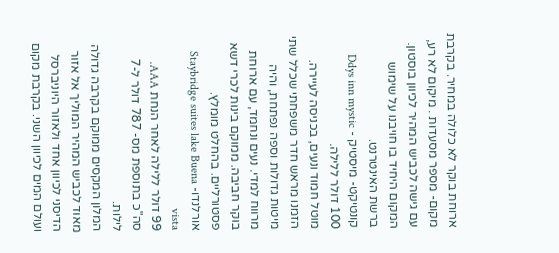ארוחת בוקר לא כלולה במחיר. בקרבת מקום- מספר מסעדות . מיקום לא רע, עם גישה לכביש המהיר לכיוון בוסטון. המקום היחיד בו חויבנו על שימוש ברשת האינטרנט.
קונטיקט- מיסטיק - Ddys inn mystic
100 דולר ללילה.
מוטל חמוד ונעים, בכניסה לעיירה. הזמנו מראש חדר משפחתי שכלל שתי מיטות גדולות וספה נפתחת, והיה מרווח למדי. נעים ונחמד, עם ארוחת בוקר חביבה. ממוקם בינות לכרי דשא פסטורליים. בהחלט מומלץ.
אורלנדו- Staybridge suites lake Buena vista
99 דולר ללילה לאחר הנחת AAA. סה"כ בתוספת מס- 787 דולר ל-7 לילות.
המלון המקסים ממוקם בקרבה גדולה מאוד לכביש המהיר המוליך אל אזור הדיסני לכיוון אחד ולאזור היוניברסל ועולם המים לכיוון השני. בקרבת מקום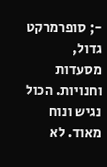-; סופרמרקט גדול, מסעדות וחנויות. הכול נגיש ונוח מאוד. לא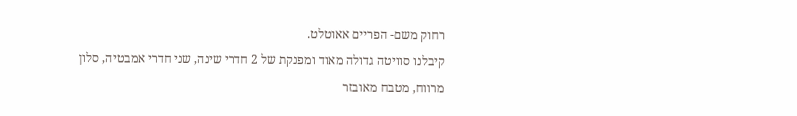רחוק משם- הפריים אאוטלט.
קיבלנו סוויטה גדולה מאוד ומפנקת של 2 חדרי שינה, שני חדרי אמבטיה, סלון מרווח, מטבח מאובזר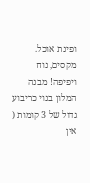ופינת אוכל. מקסים, נוח ויפיפה! מבנה המלון בנוי כריבוע גדול של 3 קומות ( אין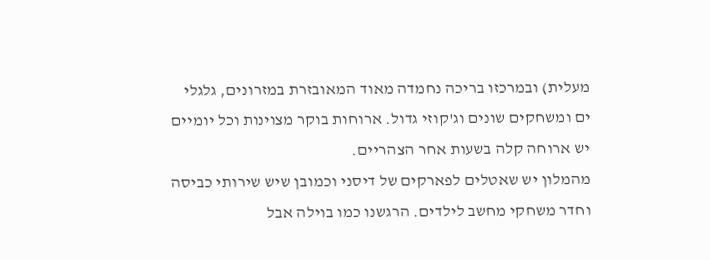מעלית) ובמרכזו בריכה נחמדה מאוד המאובזרת במזרונים, גלגלי ים ומשחקים שונים וג'קוזי גדול. ארוחות בוקר מצוינות וכל יומיים יש ארוחה קלה בשעות אחר הצהריים.
מהמלון יש שאטלים לפארקים של דיסני וכמובן שיש שירותי כביסה וחדר משחקי מחשב לילדים. הרגשנו כמו בוילה אבל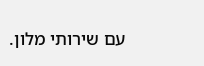עם שירותי מלון.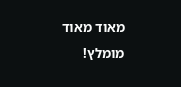מאוד מאוד מומלץ!